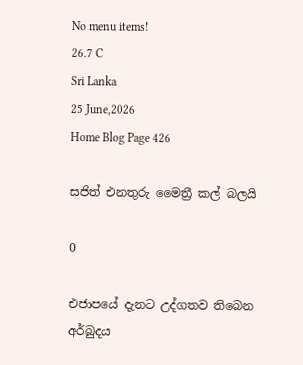No menu items!
26.7 C
Sri Lanka
25 June,2026
Home Blog Page 426

සජිත් එනතුරු මෛත්‍රී කල් බලයි

0

එජාපයේ දැනට උද්ගතව තිබෙන අර්බුදය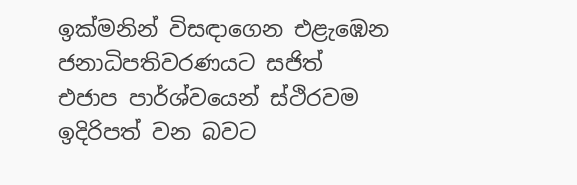ඉක්මනින් විසඳාගෙන එළැඹෙන ජනාධිපතිවරණයට සජිත් එජාප පාර්ශ්වයෙන් ස්ථිරවම ඉදිරිපත් වන බවට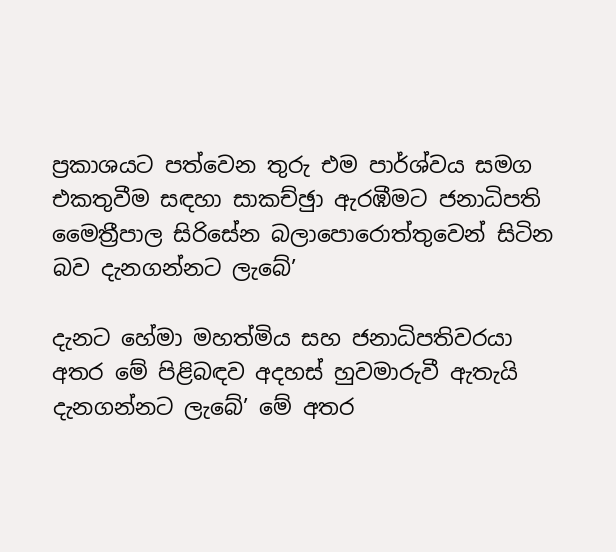ප්‍රකාශයට පත්වෙන තුරු එම පාර්ශ්වය සමග එකතුවීම සඳහා සාකච්ඡුා ඇරඹීමට ජනාධිපති මෛත්‍රීපාල සිරිසේන බලාපොරොත්තුවෙන් සිටින බව දැනගන්නට ලැබේ’

දැනට හේමා මහත්මිය සහ ජනාධිපතිවරයා අතර මේ පිළිබඳව අදහස් හුවමාරුවී ඇතැයි දැනගන්නට ලැබේ’ මේ අතර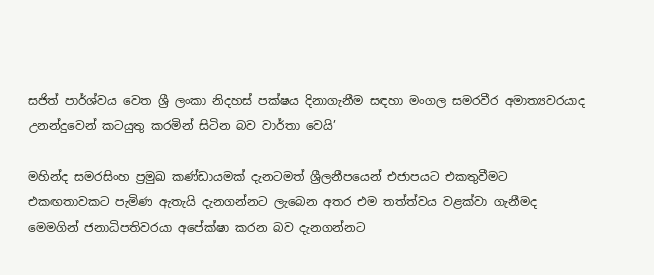සජිත් පාර්ශ්වය වෙත ශ්‍රී ලංකා නිදහස් පක්ෂය දිනාගැනීම සඳහා මංගල සමරවීර අමාත්‍යවරයාද උනන්දුවෙන් කටයුතු කරමින් සිටින බව වාර්තා වෙයි’

මහින්ද සමරසිංහ ප්‍රමුඛ කණ්ඩායමක් දැනටමත් ශ්‍රීලනීපයෙන් එජාපයට එකතුවීමට එකඟතාවකට පැමිණ ඇතැයි දැනගන්නට ලැබෙන අතර එම තත්ත්වය වළක්වා ගැනීමද මෙමගින් ජනාධිපතිවරයා අපේක්ෂා කරන බව දැනගන්නට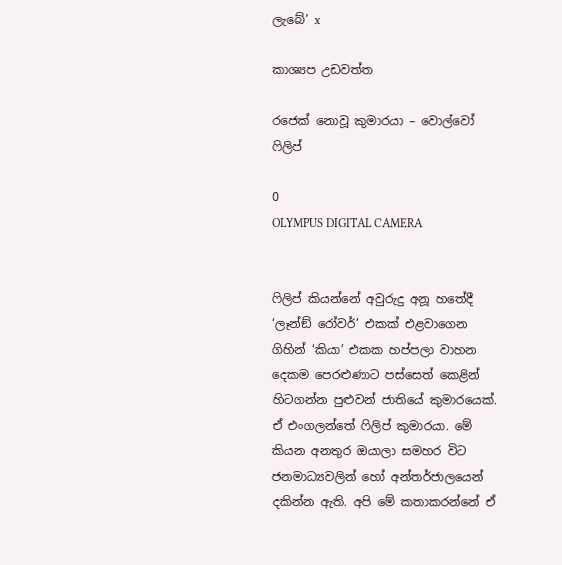ලැබේ’ x

කාශ්‍යප උඩවත්ත

රජෙක් නොවූ කුමාරයා – වොල්වෝ ෆිලිප්

0
OLYMPUS DIGITAL CAMERA


ෆිලිප් කියන්නේ අවුරුදු අනූ හතේදී ‘ලෑන්ඞ් රෝවර්’ එකක් එළවාගෙන ගිහින් ‘කියා’ එකක හප්පලා වාහන දෙකම පෙරළුණාට පස්සෙත් කෙළින් හිටගන්න පුළුවන් ජාතියේ කුමාරයෙක්. ඒ එංගලන්තේ ෆිලිප් කුමාරයා. මේ කියන අනතුර ඔයාලා සමහර විට ජනමාධ්‍යවලින් හෝ අන්තර්ජාලයෙන් දකින්න ඇති. අපි මේ කතාකරන්නේ ඒ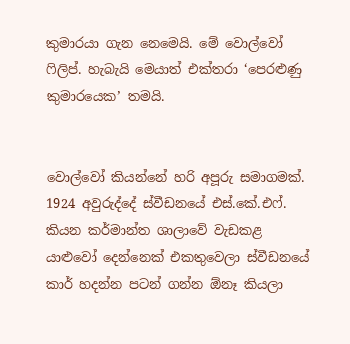කුමාරයා ගැන නෙමෙයි. මේ වොල්වෝ ෆිලිප්. හැබැයි මෙයාත් එක්තරා ‘පෙරළුණු කුමාරයෙක’ තමයි.


වොල්වෝ කියන්නේ හරි අපූරු සමාගමක්. 1924 අවුරුද්දේ ස්වීඩනයේ එස්.කේ.එෆ්. කියන කර්මාන්ත ශාලාවේ වැඩකළ යාළුවෝ දෙන්නෙක් එකතුවෙලා ස්වීඩනයේ කාර් හදන්න පටන් ගන්න ඕනෑ කියලා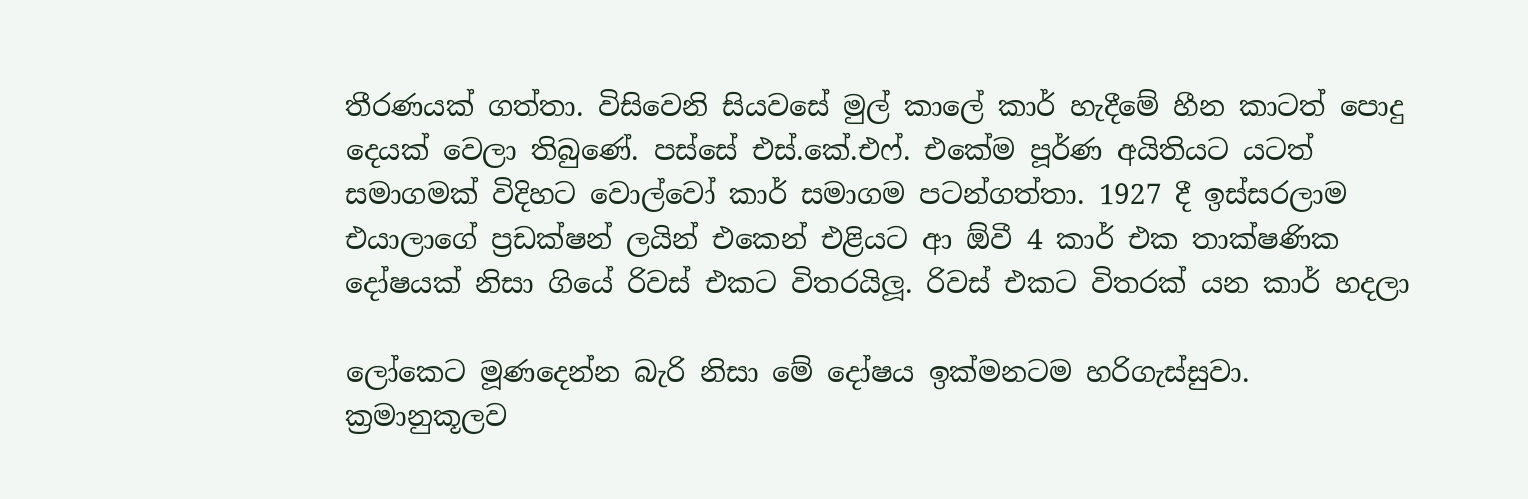තීරණයක් ගත්තා. විසිවෙනි සියවසේ මුල් කාලේ කාර් හැදීමේ හීන කාටත් පොදු දෙයක් වෙලා තිබුණේ. පස්සේ එස්.කේ.එෆ්. එකේම පූර්ණ අයිතියට යටත් සමාගමක් විදිහට වොල්වෝ කාර් සමාගම පටන්ගත්තා. 1927 දී ඉස්සරලාම එයාලාගේ ප්‍රඩක්ෂන් ලයින් එකෙන් එළියට ආ ඕවී 4 කාර් එක තාක්ෂණික දෝෂයක් නිසා ගියේ රිවස් එකට විතරයිලූ. රිවස් එකට විතරක් යන කාර් හදලා

ලෝකෙට මූණදෙන්න බැරි නිසා මේ දෝෂය ඉක්මනටම හරිගැස්සුවා.
ක්‍රමානුකූලව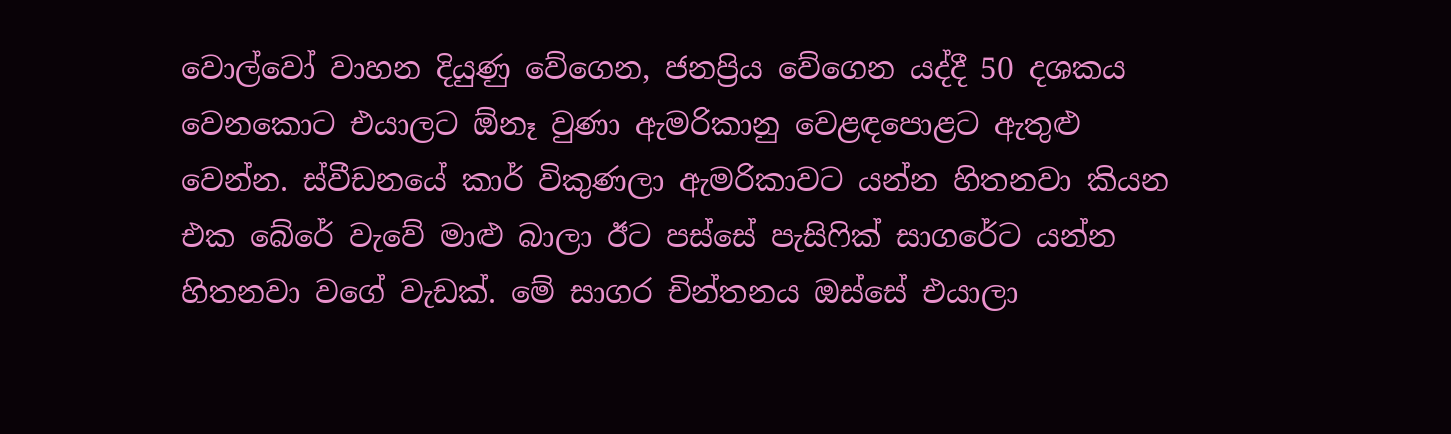වොල්වෝ වාහන දියුණු වේගෙන, ජනප්‍රිය වේගෙන යද්දී 50 දශකය වෙනකොට එයාලට ඕනෑ වුණා ඇමරිකානු වෙළඳපොළට ඇතුළු වෙන්න. ස්වීඩනයේ කාර් විකුණලා ඇමරිකාවට යන්න හිතනවා කියන එක බේරේ වැවේ මාළු බාලා ඊට පස්සේ පැසිෆික් සාගරේට යන්න හිතනවා වගේ වැඩක්. මේ සාගර චින්තනය ඔස්සේ එයාලා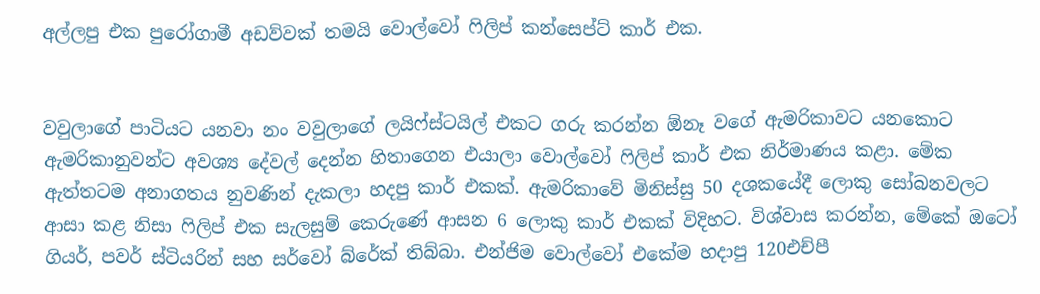අල්ලපු එක පුරෝගාමී අඩව්වක් තමයි වොල්වෝ ෆිලිප් කන්සෙප්ට් කාර් එක.


වවුලාගේ පාටියට යනවා නං වවුලාගේ ලයිෆ්ස්ටයිල් එකට ගරු කරන්න ඕනෑ වගේ ඇමරිකාවට යනකොට ඇමරිකානුවන්ට අවශ්‍ය දේවල් දෙන්න හිතාගෙන එයාලා වොල්වෝ ෆිලිප් කාර් එක නිර්මාණය කළා. මේක ඇත්තටම අනාගතය නුවණින් දැකලා හදපු කාර් එකක්. ඇමරිකාවේ මිනිස්සු 50 දශකයේදී ලොකු සෝබනවලට ආසා කළ නිසා ෆිලිප් එක සැලසුම් කෙරුණේ ආසන 6 ලොකු කාර් එකක් විදිහට. විශ්වාස කරන්න, මේකේ ඔටෝ ගියර්, පවර් ස්ටියරින් සහ සර්වෝ බ්රේක් තිබ්බා. එන්ජිම වොල්වෝ එකේම හදාපු 120එච්පී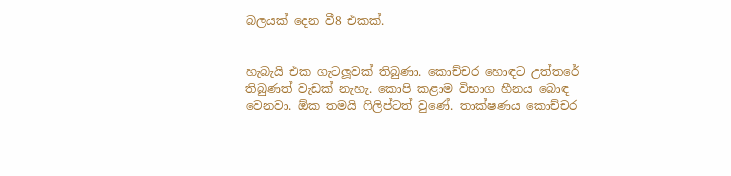බලයක් දෙන වී8 එකක්.


හැබැයි එක ගැටලූවක් තිබුණා. කොච්චර හොඳට උත්තරේ තිබුණත් වැඩක් නැහැ. කොපි කළාම විභාග හීනය බොඳ වෙනවා. ඕක තමයි ෆිලිප්ටත් වුණේ. තාක්ෂණය කොච්චර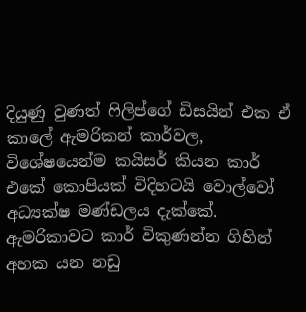දියුණු වුණත් ෆිලිප්ගේ ඩිසයින් එක ඒ කාලේ ඇමරිකන් කාර්වල, විශේෂයෙන්ම කයිසර් කියන කාර් එකේ කොපියක් විදිහටයි වොල්වෝ අධ්‍යක්ෂ මණ්ඩලය දැක්කේ. ඇමරිකාවට කාර් විකුණන්න ගිහින් අහක යන නඩු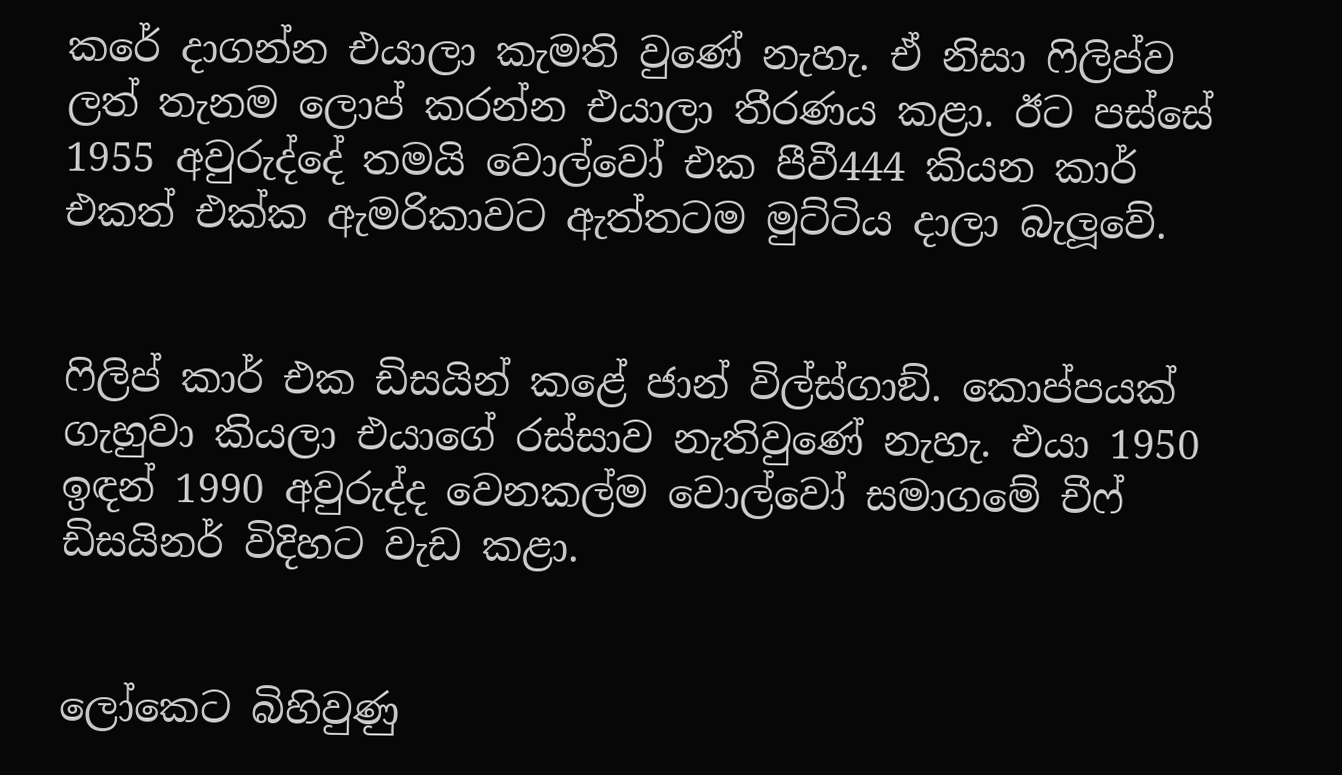කරේ දාගන්න එයාලා කැමති වුණේ නැහැ. ඒ නිසා ෆිලිප්ව ලත් තැනම ලොප් කරන්න එයාලා තීරණය කළා. ඊට පස්සේ 1955 අවුරුද්දේ තමයි වොල්වෝ එක පීවී444 කියන කාර් එකත් එක්ක ඇමරිකාවට ඇත්තටම මුට්ටිය දාලා බැලූවේ.


ෆිලිප් කාර් එක ඩිසයින් කළේ ජාන් විල්ස්ගාඞ්. කොප්පයක් ගැහුවා කියලා එයාගේ රස්සාව නැතිවුණේ නැහැ. එයා 1950 ඉඳන් 1990 අවුරුද්ද වෙනකල්ම වොල්වෝ සමාගමේ චීෆ් ඩිසයිනර් විදිහට වැඩ කළා.


ලෝකෙට බිහිවුණු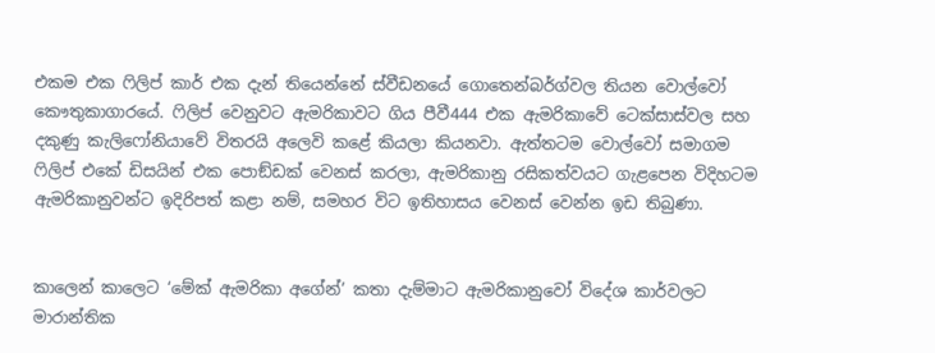එකම එක ෆිලිප් කාර් එක දැන් තියෙන්නේ ස්වීඩනයේ ගොතෙන්බර්ග්වල තියන වොල්වෝ කෞතුකාගාරයේ. ෆිලිප් වෙනුවට ඇමරිකාවට ගිය පීවී444 එක ඇමරිකාවේ ටෙක්සාස්වල සහ දකුණු කැලිෆෝනියාවේ විතරයි අලෙවි කළේ කියලා කියනවා. ඇත්තටම වොල්වෝ සමාගම ෆිලිප් එකේ ඩිසයින් එක පොඞ්ඩක් වෙනස් කරලා, ඇමරිකානු රසිකත්වයට ගැළපෙන විදිහටම ඇමරිකානුවන්ට ඉදිරිපත් කළා නම්, සමහර විට ඉතිහාසය වෙනස් වෙන්න ඉඩ තිබුණා.


කාලෙන් කාලෙට ‘මේක් ඇමරිකා අගේන්’ කතා දැම්මාට ඇමරිකානුවෝ විදේශ කාර්වලට මාරාන්තික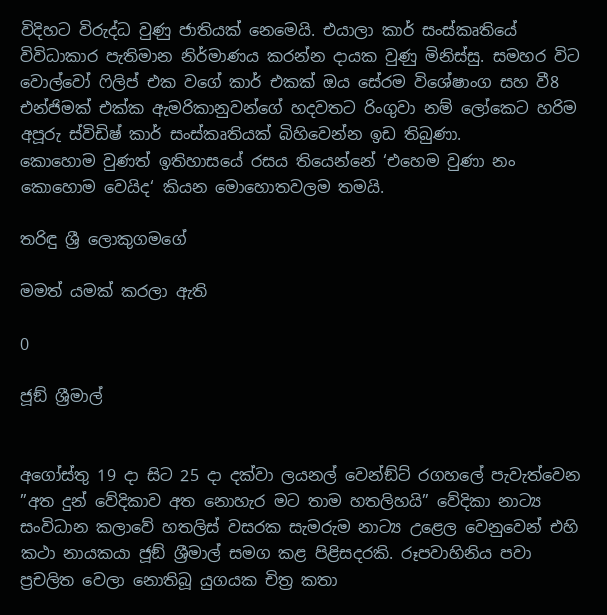විදිහට විරුද්ධ වුණු ජාතියක් නෙමෙයි. එයාලා කාර් සංස්කෘතියේ විවිධාකාර පැතිමාන නිර්මාණය කරන්න දායක වුණු මිනිස්සු. සමහර විට වොල්වෝ ෆිලිප් එක වගේ කාර් එකක් ඔය සේරම විශේෂාංග සහ වී8 එන්ජිමක් එක්ක ඇමරිකානුවන්ගේ හදවතට රිංගුවා නම් ලෝකෙට හරිම අපූරු ස්විඩිෂ් කාර් සංස්කෘතියක් බිහිවෙන්න ඉඩ තිබුණා.
කොහොම වුණත් ඉතිහාසයේ රසය තියෙන්නේ ‘එහෙම වුණා නං කොහොම වෙයිද‘ කියන මොහොතවලම තමයි.

තරිඳු ශ්‍රී ලොකුගමගේ

මමත් යමක් කරලා ඇති

0

ජූඞ් ශ්‍රීමාල්


අගෝස්තු 19 දා සිට 25 දා දක්වා ලයනල් වෙන්ඞ්ට් රගහලේ පැවැත්වෙන ”අත දුන් වේදිකාව අත නොහැර මට තාම හතලිහයි” වේදිකා නාට්‍ය සංවිධාන කලාවේ හතලිස් වසරක සැමරුම නාට්‍ය උළෙල වෙනුවෙන් එහි කථා නායකයා ජූඞ් ශ්‍රීමාල් සමග කළ පිළිසදරකි. රූපවාහිනිය පවා ප්‍රචලිත වෙලා නොතිබූ යුගයක චිත්‍ර කතා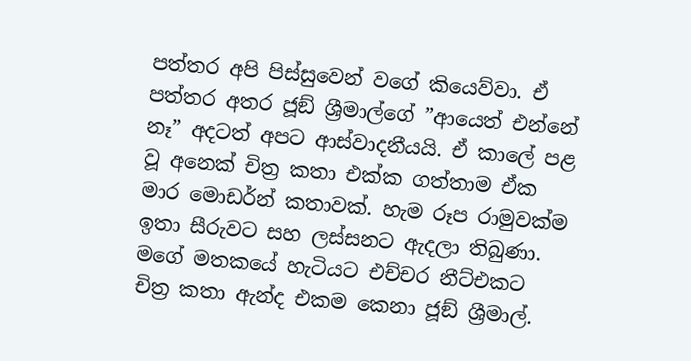පත්තර අපි පිස්සුවෙන් වගේ කියෙව්වා. ඒ පත්තර අතර ජූඞ් ශ්‍රීමාල්ගේ ”ආයෙත් එන්නේ නෑ” අදටත් අපට ආස්වාදනීයයි. ඒ කාලේ පළ වූ අනෙක් චිත්‍ර කතා එක්ක ගත්තාම ඒක මාර මොඩර්න් කතාවක්. හැම රූප රාමුවක්ම ඉතා සීරුවට සහ ලස්සනට ඇදලා තිබුණා. මගේ මතකයේ හැටියට එච්චර නීට්එකට චිත්‍ර කතා ඇන්ද එකම කෙනා ජූඞ් ශ්‍රීමාල්.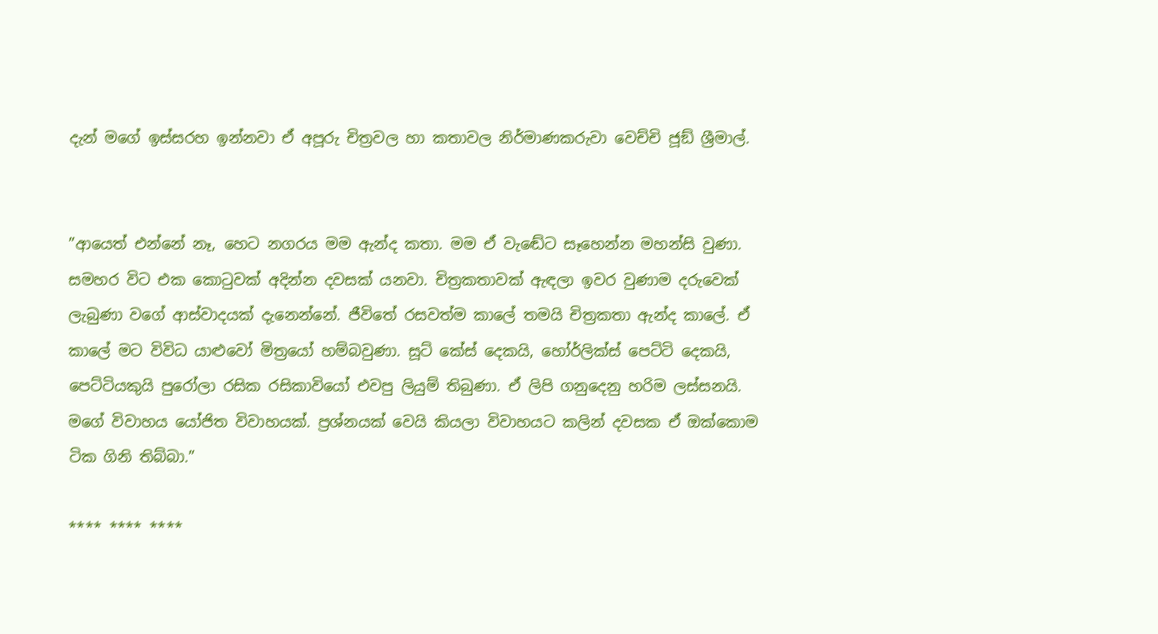දැන් මගේ ඉස්සරහ ඉන්නවා ඒ අපූරු චිත්‍රවල හා කතාවල නිර්මාණකරුවා වෙච්චි ජූඞ් ශ්‍රීමාල්.


”ආයෙත් එන්නේ නෑ, හෙට නගරය මම ඇන්ද කතා. මම ඒ වැඬේට සෑහෙන්න මහන්සි වුණා. සමහර විට එක කොටුවක් අදින්න දවසක් යනවා. චිත්‍රකතාවක් ඇඳලා ඉවර වුණාම දරුවෙක් ලැබුණා වගේ ආස්වාදයක් දැනෙන්නේ. ජීවිතේ රසවත්ම කාලේ තමයි චිත්‍රකතා ඇන්ද කාලේ. ඒ කාලේ මට විවිධ යාළුවෝ මිත්‍රයෝ හම්බවුණා. සූට් කේස් දෙකයි, හෝර්ලික්ස් පෙට්ටි දෙකයි, පෙට්ටියකුයි පුරෝලා රසික රසිකාවියෝ එවපු ලියුම් තිබුණා. ඒ ලිපි ගනුදෙනු හරිම ලස්සනයි. මගේ විවාහය යෝජිත විවාහයක්. ප්‍රශ්නයක් වෙයි කියලා විවාහයට කලින් දවසක ඒ ඔක්කොම ටික ගිනි තිබ්බා.”

**** **** ****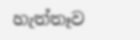හැත්තෑව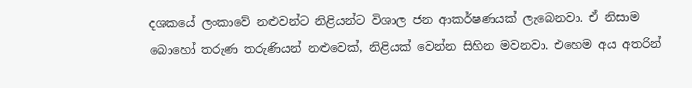දශකයේ ලංකාවේ නළුවන්ට නිළියන්ට විශාල ජන ආකර්ෂණයක් ලැබෙනවා. ඒ නිසාම බොහෝ තරුණ තරුණියන් නළුවෙක්, නිළියක් වෙන්න සිහින මවනවා. එහෙම අය අතරින්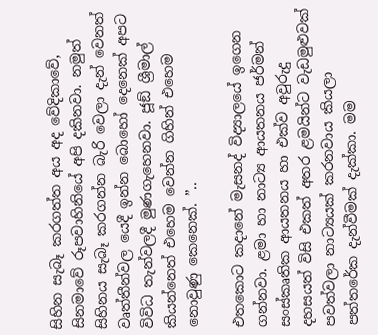සිහින සැබෑ කරගත්ත අය අද වේදිකාවේ, සිනමාවේ රූපවාහිනියේ අපි දකිනවා. නමුත් සිහිනය සැබෑ කරගන්න බැරි වෙලා දැන් වෙනත් වෘත්තීන්වල යෙදී ඉන්න බොහෝ දෙනෙක් අපට විවිධ තැන්වලදී මුණගැහෙනවා. ජූඞ් ශ්‍රීමාල් කියන්නෙත් එහෙම වෙන්න ගිහින් එහෙම නොවුණු කෙනෙක්. ”..

එතකොට කදානේ මැසනද් විද්‍යාලයේ ඉගෙන ගන්නවා. ළමා හා නාට්‍ය ආයතනය ජර්මන් සංස්කෘතික ආයතනය හා එක්ව අවුරුදු දහසයත් විසි එකත් අතර ළමයින්ට වැඩමුළුවක් පවත්වලා නාට්‍යයක් කරනවාය කියලා පත්තරේක දැන්වීමක් දැක්කා. මම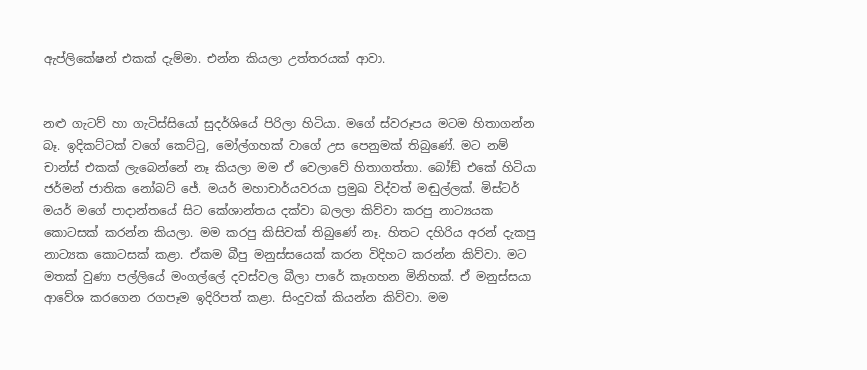ඇප්ලිකේෂන් එකක් දැම්මා. එන්න කියලා උත්තරයක් ආවා.


නළු ගැටව් හා ගැටිස්සියෝ සුදර්ශියේ පිරිලා හිටියා. මගේ ස්වරූපය මටම හිතාගන්න බෑ. ඉදිකට්ටක් වගේ කෙට්ටු, මෝල්ගහක් වාගේ උස පෙනුමක් තිබුණේ. මට නම් චාන්ස් එකක් ලැබෙන්නේ නෑ කියලා මම ඒ වෙලාවේ හිතාගත්තා. බෝඞ් එකේ හිටියා ජර්මන් ජාතික නෝබට් ජේ. මයර් මහාචාර්යවරයා ප්‍රමුඛ විද්වත් මඬුල්ලක්. මිස්ටර් මයර් මගේ පාදාන්තයේ සිට කේශාන්තය දක්වා බලලා කිව්වා කරපු නාට්‍යයක කොටසක් කරන්න කියලා. මම කරපු කිසිවක් තිබුණේ නෑ. හිතට දහිරිය අරන් දැකපු නාට්‍යක කොටසක් කළා. ඒකම බීපු මනුස්සයෙක් කරන විදිහට කරන්න කිව්වා. මට මතක් වුණා පල්ලියේ මංගල්ලේ දවස්වල බීලා පාරේ කෑගහන මිනිහක්. ඒ මනුස්සයා ආවේශ කරගෙන රගපෑම ඉදිරිපත් කළා. සිංදුවක් කියන්න කිව්වා. මම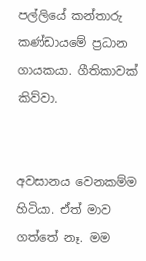පල්ලියේ කන්තාරු කණ්ඩායමේ ප්‍රධාන ගායකයා. ගීතිකාවක් කිව්වා.


අවසානය වෙනකම්ම හිටියා. ඒත් මාව ගත්තේ නෑ. මම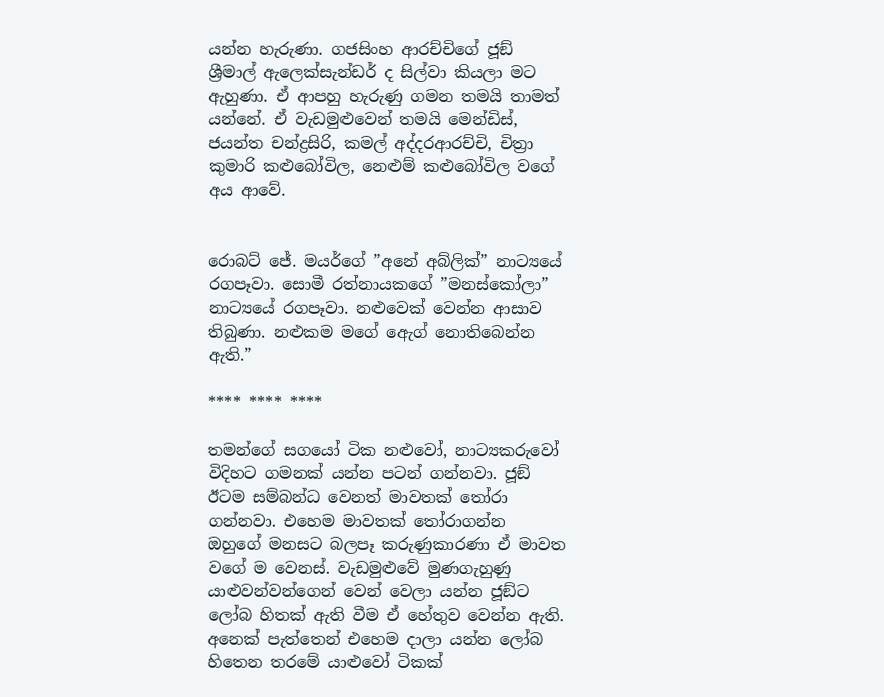යන්න හැරුණා. ගජසිංහ ආරච්චිගේ ජූඞ් ශ්‍රීමාල් ඇලෙක්සැන්ඩර් ද සිල්වා කියලා මට ඇහුණා. ඒ ආපහු හැරුණු ගමන තමයි තාමත් යන්නේ. ඒ වැඩමුළුවෙන් තමයි මෙන්ඩිස්, ජයන්ත චන්ද්‍රසිරි, කමල් අද්දරආරච්චි, චිත්‍රා කුමාරි කළුබෝවිල, නෙළුම් කළුබෝවිල වගේ අය ආවේ.


රොබට් ජේ. මයර්ගේ ”අනේ අබ්ලික්” නාට්‍යයේ රගපෑවා. සොමී රත්නායකගේ ”මනස්කෝලා” නාට්‍යයේ රගපෑවා. නළුවෙක් වෙන්න ආසාව තිබුණා. නළුකම මගේ ඇෙග් නොතිබෙන්න ඇති.”

**** **** ****

තමන්ගේ සගයෝ ටික නළුවෝ, නාට්‍යකරුවෝ විදිහට ගමනක් යන්න පටන් ගන්නවා. ජූඞ් ඊටම සම්බන්ධ වෙනත් මාවතක් තෝරා ගන්නවා. එහෙම මාවතක් තෝරාගන්න ඔහුගේ මනසට බලපෑ කරුණුකාරණා ඒ මාවත වගේ ම වෙනස්. වැඩමුළුවේ මුණගැහුණු යාළුවන්වන්ගෙන් වෙන් වෙලා යන්න ජූඞ්ට ලෝබ හිතක් ඇති වීම ඒ හේතුව වෙන්න ඇති. අනෙක් පැත්තෙන් එහෙම දාලා යන්න ලෝබ හිතෙන තරමේ යාළුවෝ ටිකක්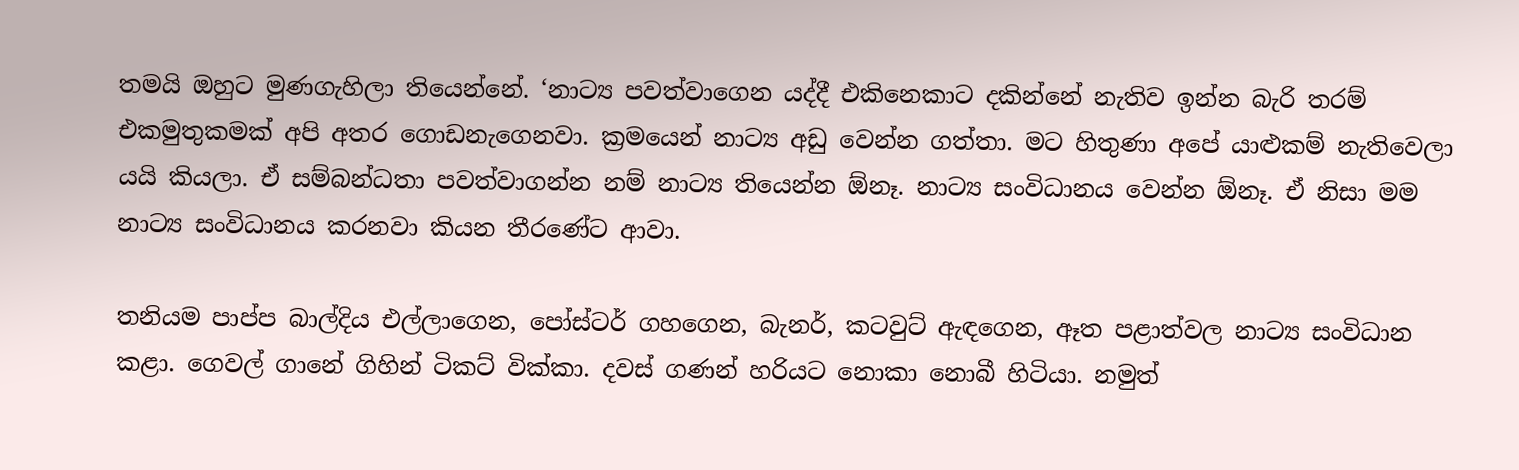තමයි ඔහුට මුණගැහිලා තියෙන්නේ. ‘නාට්‍ය පවත්වාගෙන යද්දී එකිනෙකාට දකින්නේ නැතිව ඉන්න බැරි තරම් එකමුතුකමක් අපි අතර ගොඩනැගෙනවා. ක්‍රමයෙන් නාට්‍ය අඩු වෙන්න ගත්තා. මට හිතුණා අපේ යාළුකම් නැතිවෙලා යයි කියලා. ඒ සම්බන්ධතා පවත්වාගන්න නම් නාට්‍ය තියෙන්න ඕනෑ. නාට්‍ය සංවිධානය වෙන්න ඕනෑ. ඒ නිසා මම නාට්‍ය සංවිධානය කරනවා කියන තීරණේට ආවා.

තනියම පාප්ප බාල්දිය එල්ලාගෙන, පෝස්ටර් ගහගෙන, බැනර්, කටවුට් ඇඳගෙන, ඈත පළාත්වල නාට්‍ය සංවිධාන කළා. ගෙවල් ගානේ ගිහින් ටිකට් වික්කා. දවස් ගණන් හරියට නොකා නොබී හිටියා. නමුත්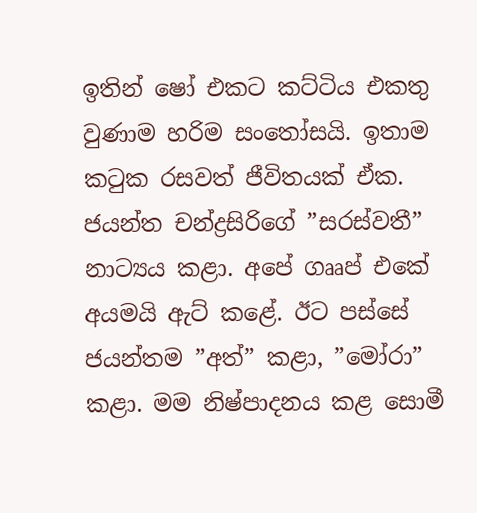ඉතින් ෂෝ එකට කට්ටිය එකතු වුණාම හරිම සංතෝසයි. ඉතාම කටුක රසවත් ජීවිතයක් ඒක. ජයන්ත චන්ද්‍රසිරිගේ ”සරස්වතී” නාට්‍යය කළා. අපේ ගෲප් එකේ අයමයි ඇට් කළේ. ඊට පස්සේ ජයන්තම ”අත්” කළා, ”මෝරා” කළා. මම නිෂ්පාදනය කළ සොමී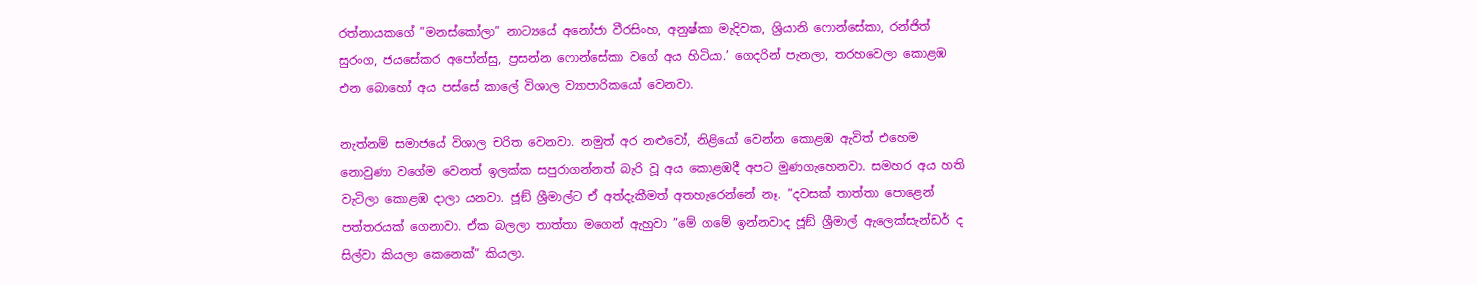රත්නායකගේ ”මනස්කෝලා” නාට්‍යයේ අනෝජා වීරසිංහ, අනුෂ්කා මැදිවක, ශ්‍රියානි ෆොන්සේකා, රන්ජිත් සුරංග, ජයසේකර අපෝන්සු, ප්‍රසන්න ෆොන්සේකා වගේ අය හිටියා.’ ගෙදරින් පැනලා, තරහවෙලා කොළඹ එන බොහෝ අය පස්සේ කාලේ විශාල ව්‍යාපාරිකයෝ වෙනවා.

නැත්නම් සමාජයේ විශාල චරිත වෙනවා. නමුත් අර නළුවෝ, නිළියෝ වෙන්න කොළඹ ඇවිත් එහෙම නොවුණා වගේම වෙනත් ඉලක්ක සපුරාගන්නත් බැරි වූ අය කොළඹදී අපට මුණගැහෙනවා. සමහර අය හති වැටිලා කොළඹ දාලා යනවා. ජූඞ් ශ්‍රීමාල්ට ඒ අත්දැකීමත් අතහැරෙන්නේ නෑ. ”දවසක් තාත්තා පොළෙන් පත්තරයක් ගෙනාවා. ඒක බලලා තාත්තා මගෙන් ඇහුවා ”මේ ගමේ ඉන්නවාද ජූඞ් ශ්‍රීමාල් ඇලෙක්සැන්ඩර් ද සිල්වා කියලා කෙනෙක්” කියලා.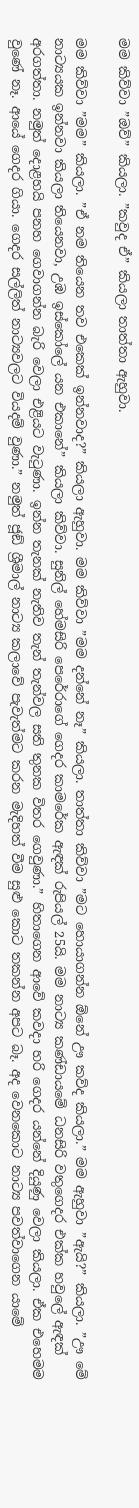මම කිව්වා ”ඔව්” කියලා. ”කවුද ඒ” කියලා තාත්තා ඇහුවා.

මම කිව්වා ”මම” කියලා. ”ඒ නම තියෙන තව එකෙක් ඉන්නවාද?” කියලා ඇහුවා. මම කිව්වා ”මම දන්නේ නෑ” කියලා. තාත්තා කිව්වා ”මට හොයාගන්න ඕනේ ඌ කව්ද කියලා.” මම ඇහුවා ”ඇයි?” කියලා. ”ඌ මේ නාට්‍යයක ඉන්නවා කියලා තියෙනවා, උඹ ඉස්කෝලේ යන එකානේ” කියලා කිව්වා. සුනිල් හේමසිරි පෙරේරාගේ ගෙදර කාමරේක ඇඳක් රුපියල් 25යි. මම නාට්‍ය කණ්ඩායමේ ධනසිරි වතුගෙදර එක්ක හවුලේ ඇඳක් අරගත්තා. නමුත් දොළහයි පනහ ගෙවාගන්න බැරි වෙලා එළියට වැටුණා. ඉන්න තැනක් නැතිව තැන් තැන්වල සති තුනක විතර ගෙවුණා.” හිතාගෙන ආවේ කවදා හරි ගෙදර යන්නේ දියුණු වෙලා කියලා. ඒක එහෙමම වුණේ නෑ. ආයේ ගෙදර ගියා. ගෙදර සල්ලිත් නාට්‍යවලට වියදම් වුණා.” නමුත් ජූඞ් ශ්‍රීමාල් නාට්‍ය කලාවේ පැවැත්මට කරන මැදිහත් වීම සුළු කොට තකන්න අපට බෑ. අද වෙනකොට නාට්‍ය පවත්වාගෙන යාමේ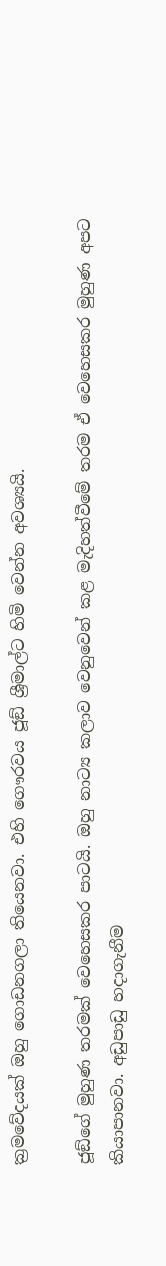ක්‍රමවේදයක් ඔහු ගොඩනගලා තියෙනවා. එහි ගෞරවය ජූඞ් ශ්‍රීමාල්ට හිමි වෙන්න අවශ්‍යයි.

ජූඞ්ගේ මුහුණ තරමක් වෙහෙසකර පාටයි. ඔහු නාට්‍ය කලාව වෙනුවෙන් කළ මැදිහත්වීමේ තරම ඒ වෙහෙසකර මුහුණ අපට කියාපානවා. අඩුපාඩු හදාගැනීම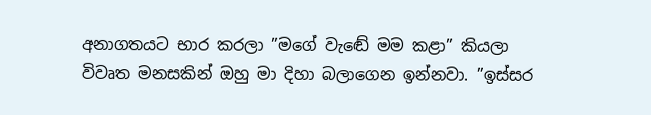අනාගතයට භාර කරලා ”මගේ වැඬේ මම කළා” කියලා විවෘත මනසකින් ඔහු මා දිහා බලාගෙන ඉන්නවා. ”ඉස්සර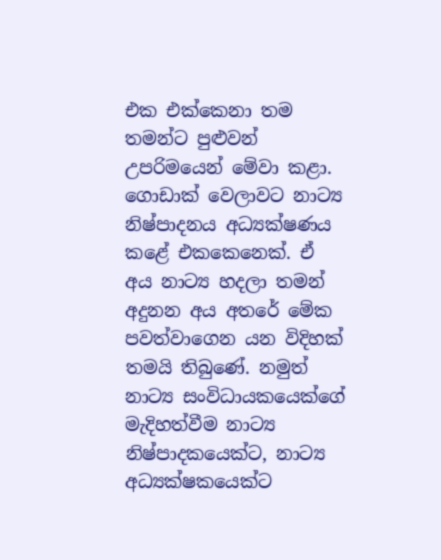එක එක්කෙනා තම තමන්ට පුළුවන් උපරිමයෙන් මේවා කළා. ගොඩාක් වෙලාවට නාට්‍ය නිෂ්පාදනය අධ්‍යක්ෂණය කළේ එකකෙනෙක්. ඒ අය නාට්‍ය හදලා තමන් අදුනන අය අතරේ මේක පවත්වාගෙන යන විදිහක් තමයි තිබුණේ. නමුත් නාට්‍ය සංවිධායකයෙක්ගේ මැදිහත්වීම නාට්‍ය නිෂ්පාදකයෙක්ට, නාට්‍ය අධ්‍යක්ෂකයෙක්ට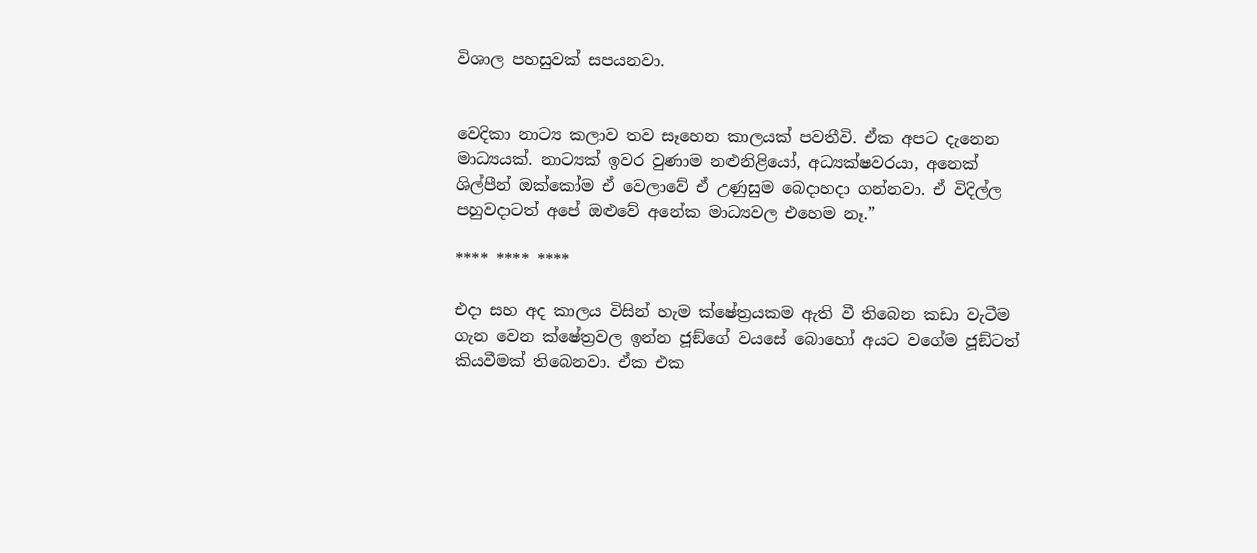විශාල පහසුවක් සපයනවා.


වෙදිකා නාට්‍ය කලාව තව සෑහෙන කාලයක් පවතීවි. ඒක අපට දැනෙන මාධ්‍යයක්. නාට්‍යක් ඉවර වුණාම නළුනිළියෝ, අධ්‍යක්ෂවරයා, අනෙක් ශිල්පීන් ඔක්කෝම ඒ වෙලාවේ ඒ උණුසුම බෙදාහදා ගන්නවා. ඒ විදිල්ල පහුවදාටත් අපේ ඔළුවේ අනේක මාධ්‍යවල එහෙම නෑ.”

**** **** ****

එදා සහ අද කාලය විසින් හැම ක්ෂේත්‍රයකම ඇති වී තිබෙන කඩා වැටීම ගැන වෙන ක්ෂේත්‍රවල ඉන්න ජූඞ්ගේ වයසේ බොහෝ අයට වගේම ජූඞ්ටත් කියවීමක් තිබෙනවා. ඒක එක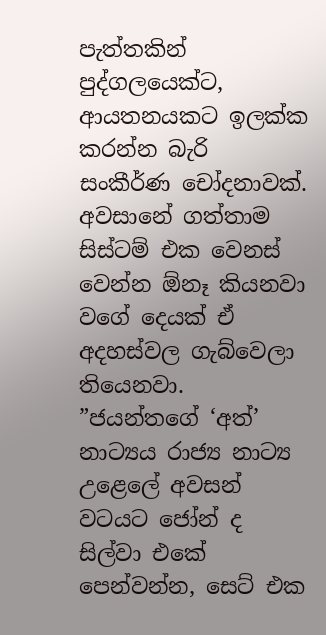පැත්තකින් පුද්ගලයෙක්ට, ආයතනයකට ඉලක්ක කරන්න බැරි සංකීර්ණ චෝදනාවක්. අවසානේ ගත්තාම සිස්ටම් එක වෙනස් වෙන්න ඕනෑ කියනවා වගේ දෙයක් ඒ අදහස්වල ගැබ්වෙලා තියෙනවා. ”ජයන්තගේ ‘අත්’ නාට්‍යය රාජ්‍ය නාට්‍ය උළෙලේ අවසන් වටයට ජෝන් ද සිල්වා එකේ පෙන්වන්න, සෙට් එක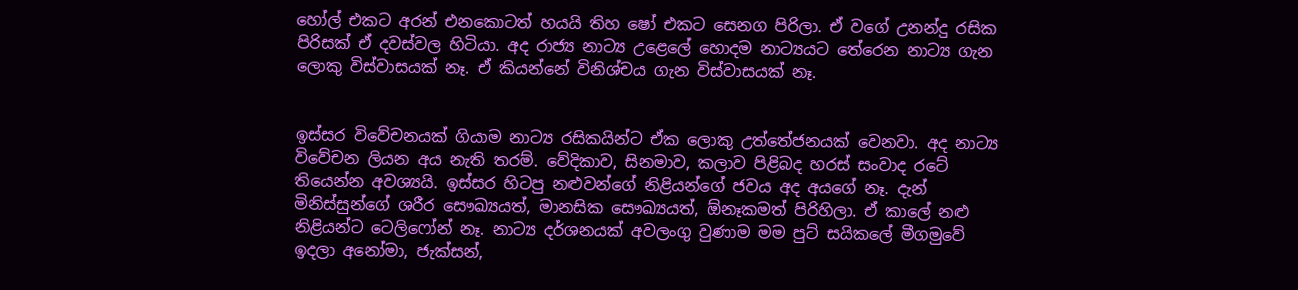හෝල් එකට අරන් එනකොටත් හයයි තිහ ෂෝ එකට සෙනග පිරිලා. ඒ වගේ උනන්දු රසික පිරිසක් ඒ දවස්වල හිටියා. අද රාජ්‍ය නාට්‍ය උළෙලේ හොදම නාට්‍යයට තේරෙන නාට්‍ය ගැන ලොකු විස්වාසයක් නෑ. ඒ කියන්නේ විනිශ්චය ගැන විස්වාසයක් නෑ.


ඉස්සර විවේචනයක් ගියාම නාට්‍ය රසිකයින්ට ඒක ලොකු උත්තේජනයක් වෙනවා. අද නාට්‍ය විවේචන ලියන අය නැති තරම්. වේදිකාව, සිනමාව, කලාව පිළිබද හරස් සංවාද රටේ තියෙන්න අවශ්‍යයි. ඉස්සර හිටපු නළුවන්ගේ නිළියන්ගේ ජවය අද අයගේ නෑ. දැන් මිනිස්සුන්ගේ ශරීර සෞඛ්‍යයත්, මානසික සෞඛ්‍යයත්, ඕනෑකමත් පිරිහිලා. ඒ කාලේ නළු නිළියන්ට ටෙලිෆෝන් නෑ. නාට්‍ය දර්ශනයක් අවලංගු වුණාම මම පුට් සයිකලේ මීගමුවේ ඉදලා අනෝමා, ජැක්සන්,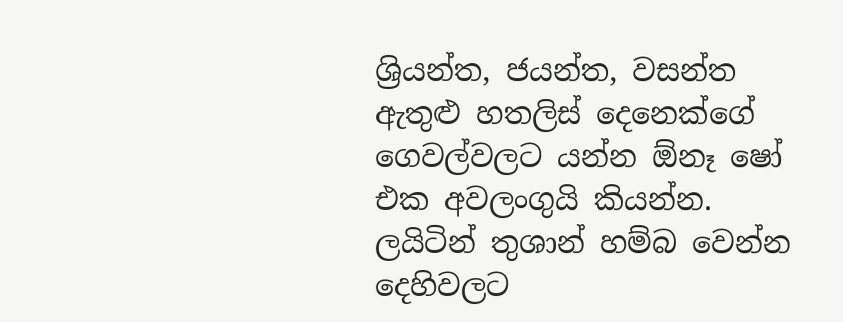ශ්‍රියන්ත, ජයන්ත, වසන්ත ඇතුළු හතලිස් දෙනෙක්ගේ ගෙවල්වලට යන්න ඕනෑ ෂෝ එක අවලංගුයි කියන්න. ලයිටින් තුශාන් හම්බ වෙන්න දෙහිවලට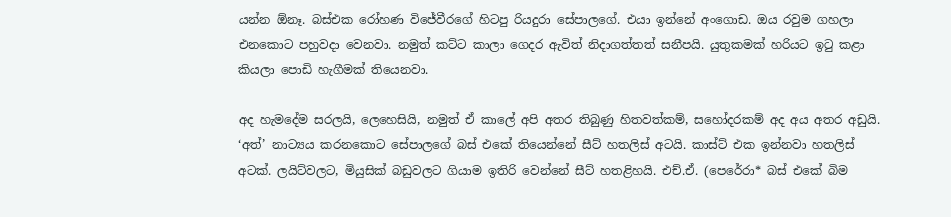යන්න ඕනෑ. බස්එක රෝහණ විජේවීරගේ හිටපු රියදුරා සේපාලගේ. එයා ඉන්නේ අංගොඩ. ඔය රවුම ගහලා එනකොට පහුවදා වෙනවා. නමුත් කට්ට කාලා ගෙදර ඇවිත් නිදාගත්තත් සනීපයි. යුතුකමක් හරියට ඉටු කළා කියලා පොඩි හැගීමක් තියෙනවා.

අද හැමදේම සරලයි, ලෙහෙසියි, නමුත් ඒ කාලේ අපි අතර තිබුණු හිතවත්කම්, සහෝදරකම් අද අය අතර අඩුයි. ‘අත්’ නාට්‍යය කරනකොට සේපාලගේ බස් එකේ තියෙන්නේ සීට් හතලිස් අටයි. කාස්ට් එක ඉන්නවා හතලිස් අටක්. ලයිට්වලට, මියුසික් බඩුවලට ගියාම ඉතිරි වෙන්නේ සීට් හතළිහයි. එච්.ඒ. (පෙරේරා* බස් එකේ බිම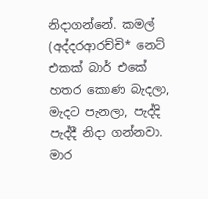නිදාගන්නේ. කමල් (අද්දරආරච්චි* නෙට් එකක් බාර් එකේ හතර කොණ බැදලා, මැදට පැනලා, පැද්දි පැද්දී නිදා ගන්නවා. මාර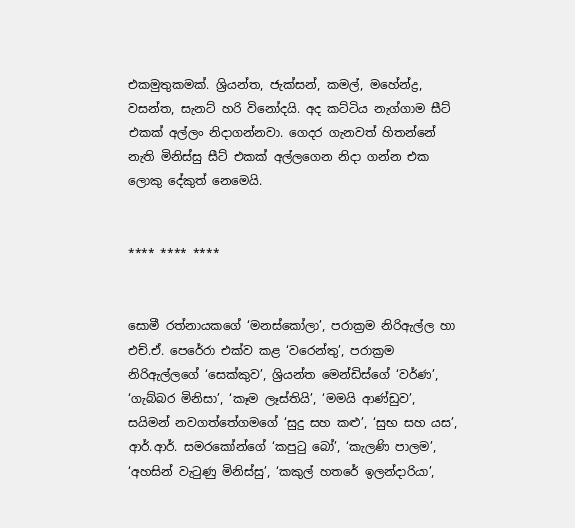එකමුතුකමක්. ශ්‍රියන්ත, ජැක්සන්, කමල්, මහේන්ද්‍ර, වසන්ත, සැනට් හරි විනෝදයි. අද කට්ටිය නැග්ගාම සීට් එකක් අල්ලං නිදාගන්නවා. ගෙදර ගැනවත් හිතන්නේ නැති මිනිස්සු සීට් එකක් අල්ලගෙන නිදා ගන්න එක ලොකු දේකුත් නෙමෙයි.


**** **** ****


සොමී රත්නායකගේ ‘මනස්කෝලා’, පරාක්‍රම නිරිඇල්ල හා එච්.ඒ. පෙරේරා එක්ව කළ ‘වරෙන්තු’, පරාක්‍රම නිරිඇල්ලගේ ‘සෙක්කුව’, ශ්‍රියන්ත මෙන්ඩිස්ගේ ‘වර්ණ’, ‘ගැබ්බර මිනිසා’, ‘කෑම ලෑස්තියි’, ‘මමයි ආණ්ඩුව’, සයිමන් නවගත්තේගමගේ ‘සුදු සහ කළු’, ‘සුභ සහ යස’, ආර්.ආර්. සමරකෝන්ගේ ‘කපුටු බෝ’, ‘කැලණි පාලම’, ‘අහසින් වැටුණු මිනිස්සු’, ‘කකුල් හතරේ ඉලන්දාරියා’,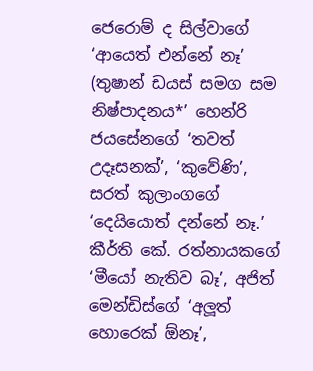ජෙරොම් ද සිල්වාගේ ‘ආයෙත් එන්නේ නෑ’ (තුෂාන් ඩයස් සමග සම නිෂ්පාදනය*’ හෙන්රි ජයසේනගේ ‘තවත් උදෑසනක්’, ‘කුවේණි’, සරත් කුලාංගගේ ‘දෙයියොත් දන්නේ නෑ.’ කීර්ති කේ. රත්නායකගේ ‘මීයෝ නැතිව බෑ’, අජිත් මෙන්ඩිස්ගේ ‘අලූත් හොරෙක් ඕනෑ’,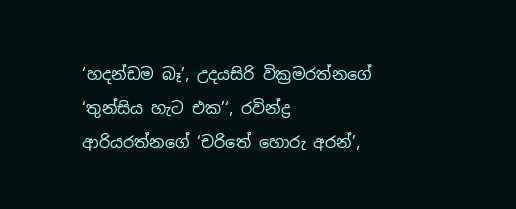‘හදන්ඩම බෑ’, උදයසිරි වික්‍රමරත්නගේ ‘තුන්සිය හැට එක’‘, රවින්ද්‍ර ආරියරත්නගේ ‘චරිතේ හොරු අරන්’,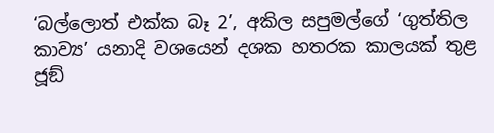‘බල්ලොත් එක්ක බෑ 2’, අකිල සපුමල්ගේ ‘ගුත්තිල කාව්‍ය’ යනාදි වශයෙන් දශක හතරක කාලයක් තුළ ජූඞ්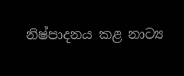නිෂ්පාදනය කළ නාට්‍ය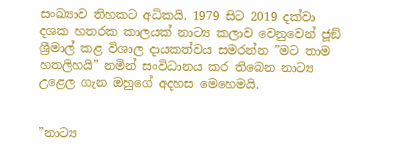සංඛ්‍යාව තිහකට අධිකයි. 1979 සිට 2019 දක්වා දශක හතරක කාලයක් නාට්‍ය කලාව වෙනුවෙන් ජූඞ් ශ්‍රීමාල් කළ විශාල දායකත්වය සමරන්න ”මට තාම හතලිහයි” නමින් සංවිධානය කර තිබෙන නාට්‍ය උළෙල ගැන ඔහුගේ අදහස මෙහෙමයි.


”නාට්‍ය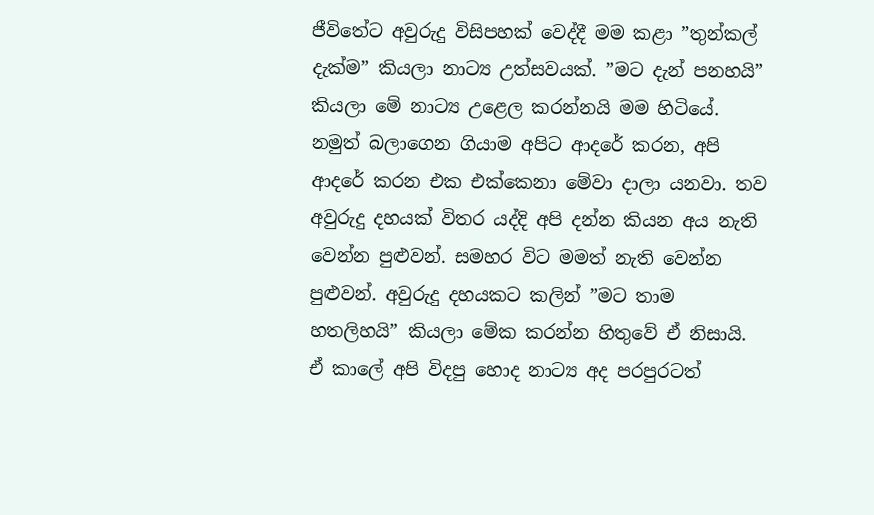ජීවිතේට අවුරුදු විසිපහක් වෙද්දී මම කළා ”තුන්කල් දැක්ම” කියලා නාට්‍ය උත්සවයක්. ”මට දැන් පනහයි” කියලා මේ නාට්‍ය උළෙල කරන්නයි මම හිටියේ. නමුත් බලාගෙන ගියාම අපිට ආදරේ කරන, අපි ආදරේ කරන එක එක්කෙනා මේවා දාලා යනවා. තව අවුරුදු දහයක් විතර යද්දි අපි දන්න කියන අය නැති වෙන්න පුළුවන්. සමහර විට මමත් නැති වෙන්න පුළුවන්. අවුරුදු දහයකට කලින් ”මට තාම හතලිහයි” කියලා මේක කරන්න හිතුවේ ඒ නිසායි.
ඒ කාලේ අපි විදපු හොද නාට්‍ය අද පරපුරටත්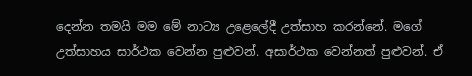දෙන්න තමයි මම මේ නාට්‍ය උළෙලේදී උත්සාහ කරන්නේ. මගේ උත්සාහය සාර්ථක වෙන්න පුළුවන්. අසාර්ථක වෙන්නත් පුළුවන්. ඒ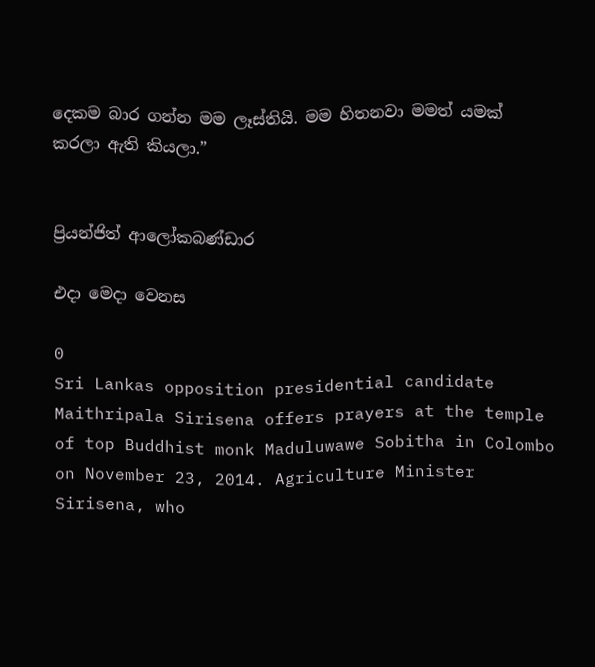දෙකම බාර ගන්න මම ලෑස්තියි. මම හිතනවා මමත් යමක් කරලා ඇති කියලා.”


ප්‍රියන්ජිත් ආලෝකබණ්ඩාර

එදා මෙදා වෙනස

0
Sri Lankas opposition presidential candidate Maithripala Sirisena offers prayers at the temple of top Buddhist monk Maduluwawe Sobitha in Colombo on November 23, 2014. Agriculture Minister Sirisena, who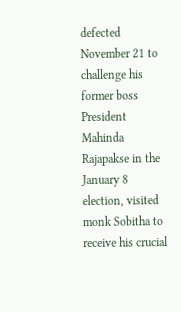defected November 21 to challenge his former boss President Mahinda Rajapakse in the January 8 election, visited monk Sobitha to receive his crucial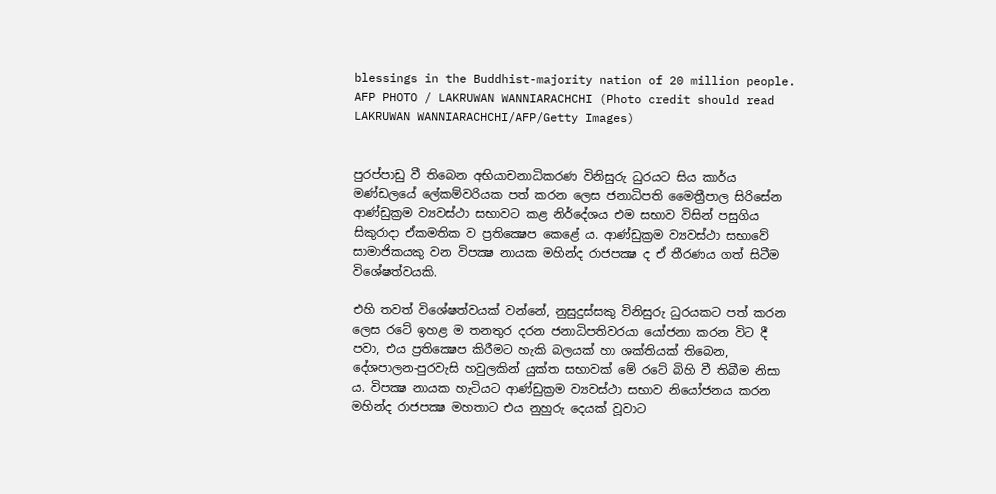blessings in the Buddhist-majority nation of 20 million people. AFP PHOTO / LAKRUWAN WANNIARACHCHI (Photo credit should read LAKRUWAN WANNIARACHCHI/AFP/Getty Images)


පුරප්පාඩු වී තිබෙන අභියාචනාධිකරණ විනිසුරු ධුරයට සිය කාර්ය මණ්ඩලයේ ලේකම්වරියක පත් කරන ලෙස ජනාධිපති මෛත්‍රීපාල සිරිසේන ආණ්ඩුක්‍රම ව්‍යවස්ථා සභාවට කළ නිර්දේශය එම සභාව විසින් පසුගිය සිකුරාදා ඒකමතික ව ප්‍රතික්‍ෂෙප කෙළේ ය. ආණ්ඩුක්‍රම ව්‍යවස්ථා සභාවේ සාමාජිකයකු වන විපක්‍ෂ නායක මහින්ද රාජපක්‍ෂ ද ඒ තීරණය ගත් සිටීම විශේෂත්වයකි.

එහි තවත් විශේෂත්වයක් වන්නේ, නුසුදුස්සකු විනිසුරු ධුරයකට පත් කරන ලෙස රටේ ඉහළ ම තනතුර දරන ජනාධිපතිවරයා යෝජනා කරන විට දී පවා, එය ප්‍රතික්‍ෂෙප කිරීමට හැකි බලයක් හා ශක්තියක් තිබෙන, දේශපාලන-පුරවැසි හවුලකින් යුක්ත සභාවක් මේ රටේ බිහි වී තිබීම නිසා ය. විපක්‍ෂ නායක හැටියට ආණ්ඩුක්‍රම ව්‍යවස්ථා සභාව නියෝජනය කරන මහින්ද රාජපක්‍ෂ මහතාට එය නුහුරු දෙයක් වූවාට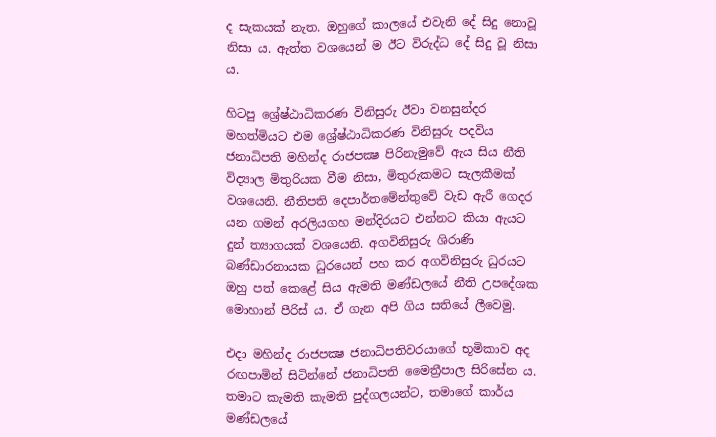ද සැකයක් නැත. ඔහුගේ කාලයේ එවැනි දේ සිදු නොවූ නිසා ය. ඇත්ත වශයෙන් ම ඊට විරුද්ධ දේ සිදු වූ නිසා ය.

හිටපු ශ්‍රේෂ්ඨාධිකරණ විනිසුරු ඊවා වනසුන්දර මහත්මියට එම ශ්‍රේෂ්ඨාධිකරණ විනිසුරු පදවිය ජනාධිපති මහින්ද රාජපක්‍ෂ පිරිනැමුවේ ඇය සිය නීති විද්‍යාල මිතුරියක වීම නිසා, මිතුරුකමට සැලකීමක් වශයෙනි. නීතිපති දෙපාර්තමේන්තුවේ වැඩ ඇරී ගෙදර යන ගමන් අරලියගහ මන්දිරයට එන්නට කියා ඇයට දුන් ත්‍යාගයක් වශයෙනි. අගවිනිසුරු ශිරාණි බණ්ඩාරනායක ධුරයෙන් පහ කර අගවිනිසුරු ධුරයට ඔහු පත් කෙළේ සිය ඇමති මණ්ඩලයේ නීති උපදේශක මොහාන් පීරිස් ය. ඒ ගැන අපි ගිය සතියේ ලීවෙමු.

එදා මහින්ද රාජපක්‍ෂ ජනාධිපතිවරයාගේ භූමිකාව අද රඟපාමින් සිටින්නේ ජනාධිපති මෛත්‍රීපාල සිරිසේන ය. තමාට කැමති කැමති පුද්ගලයන්ට, තමාගේ කාර්ය මණ්ඩලයේ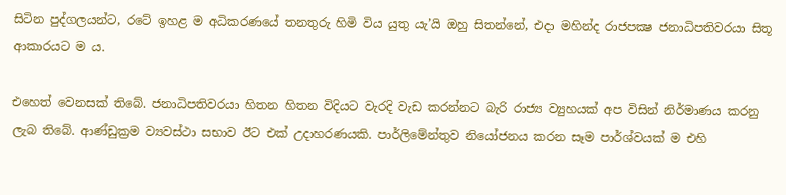සිටින පුද්ගලයන්ට, රටේ ඉහළ ම අධිකරණයේ තනතුරු හිමි විය යුතු යැ’යි ඔහු සිතන්නේ, එදා මහින්ද රාජපක්‍ෂ ජනාධිපතිවරයා සිතූ ආකාරයට ම ය.

එහෙත් වෙනසක් තිබේ. ජනාධිපතිවරයා හිතන හිතන විදියට වැරදි වැඩ කරන්නට බැරි රාජ්‍ය ව්‍යුහයක් අප විසින් නිර්මාණය කරනු ලැබ තිබේ. ආණ්ඩුක්‍රම ව්‍යවස්ථා සභාව ඊට එක් උදාහරණයකි. පාර්ලිමේන්තුව නියෝජනය කරන සෑම පාර්ශ්වයක් ම එහි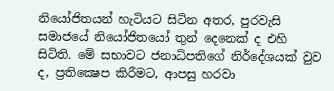නියෝජිතයන් හැටියට සිටින අතර, පුරවැසි සමාජයේ නියෝජිතයෝ තුන් දෙනෙක් ද එහි සිටිති. මේ සභාවට ජනාධිපතිගේ නිර්දේශයක් වුව ද, ප්‍රතික්‍ෂෙප කිරීමට, ආපසු හරවා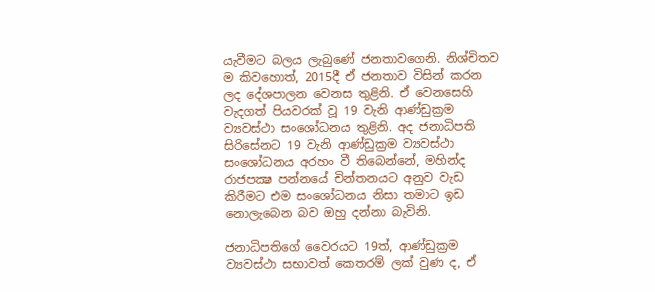යැවීමට බලය ලැබුණේ ජනතාවගෙනි. නිශ්චිතව ම කිවහොත්, 2015දී ඒ ජනතාව විසින් කරන ලද දේශපාලන වෙනස තුළිනි. ඒ වෙනසෙහි වැදගත් පියවරක් වූ 19 වැනි ආණ්ඩුක්‍රම ව්‍යවස්ථා සංශෝධනය තුළිනි. අද ජනාධිපති සිරිසේනට 19 වැනි ආණ්ඩුක්‍රම ව්‍යවස්ථා සංශෝධනය අරහං වී තිබෙන්නේ, මහින්ද රාජපක්‍ෂ පන්නයේ චින්තනයට අනුව වැඩ කිරීමට එම සංශෝධනය නිසා තමාට ඉඩ නොලැබෙන බව ඔහු දන්නා බැවිනි.

ජනාධිපතිගේ වෛරයට 19ත්, ආණ්ඩුක්‍රම ව්‍යවස්ථා සභාවත් කෙතරම් ලක් වුණ ද, ඒ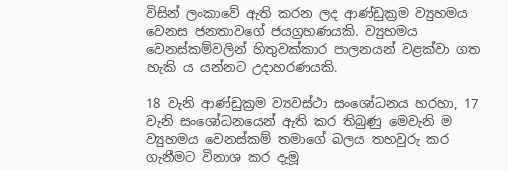විසින් ලංකාවේ ඇති කරන ලද ආණ්ඩුක්‍රම ව්‍යුහමය වෙනස ජනතාවගේ ජයග්‍රහණයකි. ව්‍යුහමය වෙනස්කම්වලින් හිතුවක්කාර පාලනයන් වළක්වා ගත හැකි ය යන්නට උදාහරණයකි.

18 වැනි ආණ්ඩුක්‍රම ව්‍යවස්ථා සංශෝධනය හරහා, 17 වැනි සංශෝධනයෙන් ඇති කර තිබුණු මෙවැනි ම ව්‍යුහමය වෙනස්කම් තමාගේ බලය තහවුරු කර ගැනීමට විනාශ කර දැමූ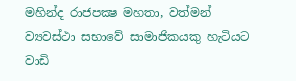මහින්ද රාජපක්‍ෂ මහතා, වත්මන් ව්‍යවස්ථා සභාවේ සාමාජිකයකු හැටියට වාඩි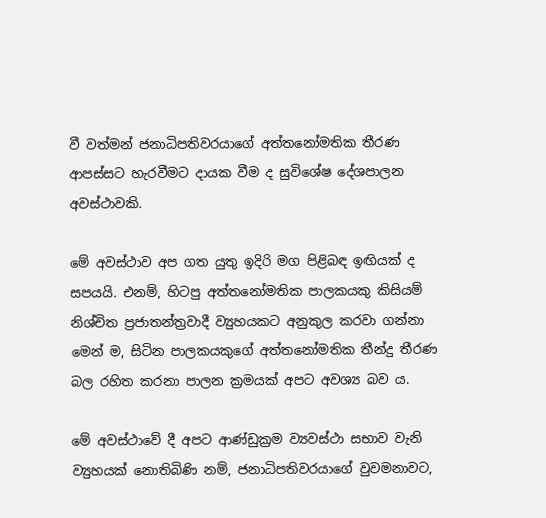වී වත්මන් ජනාධිපතිවරයාගේ අත්තනෝමතික තීරණ ආපස්සට හැරවීමට දායක වීම ද සුවිශේෂ දේශපාලන අවස්ථාවකි.

මේ අවස්ථාව අප ගත යුතු ඉදිරි මග පිළිබඳ ඉඟියක් ද සපයයි. එනම්, හිටපු අත්තනෝමතික පාලකයකු කිසියම් නිශ්චිත ප්‍රජාතන්ත්‍රවාදී ව්‍යුහයකට අනුකුල කරවා ගන්නා මෙන් ම, සිටින පාලකයකුගේ අත්තනෝමතික තීන්දු තීරණ බල රහිත කරනා පාලන ක්‍රමයක් අපට අවශ්‍ය බව ය.

මේ අවස්ථාවේ දී අපට ආණ්ඩුක්‍රම ව්‍යවස්ථා සභාව වැනි ව්‍යුහයක් නොතිබිණි නම්, ජනාධිපතිවරයාගේ වුවමනාවට,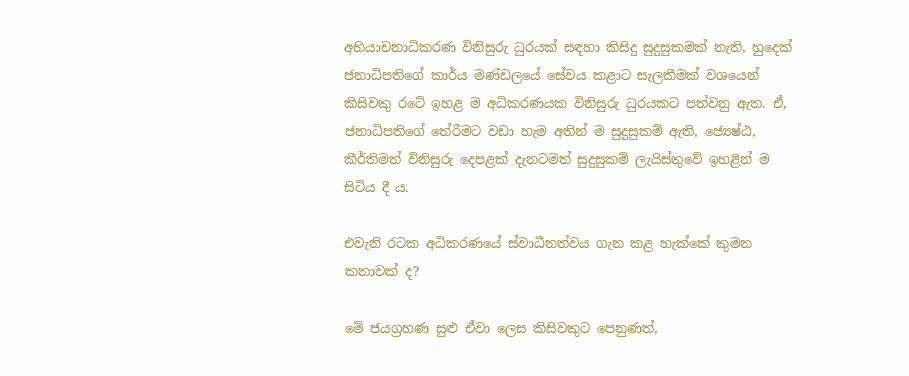අභියාචනාධිකරණ විනිසුරු ධුරයක් සඳහා කිසිදු සුදුසුකමක් නැති, හුදෙක් ජනාධිපතිගේ කාර්ය මණ්ඩලයේ සේවය කළාට සැලකීමක් වශයෙන් කිසිවකු රටේ ඉහළ ම අධිකරණයක විනිසුරු ධුරයකට පත්වනු ඇත. ඒ, ජනාධිපතිගේ තේරීමට වඩා හැම අතින් ම සුදුසුකම් ඇති, ජ්‍යෙෂ්ඨ, කීර්තිමත් විනිසුරු දෙපළක් දැනටමත් සුදුසුකම් ලැයිස්තුවේ ඉහළින් ම සිටිය දී ය.

එවැනි රටක අධිකරණයේ ස්වාධීනත්වය ගැන කළ හැක්කේ කුමන කතාවක් ද?

මේ ජයග්‍රහණ සුළු ඒවා ලෙස කිසිවකුට පෙනුණත්,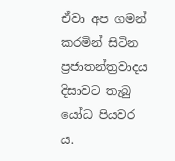ඒවා අප ගමන් කරමින් සිටින ප්‍රජාතන්ත්‍රවාදය දිසාවට තැබු යෝධ පියවර ය.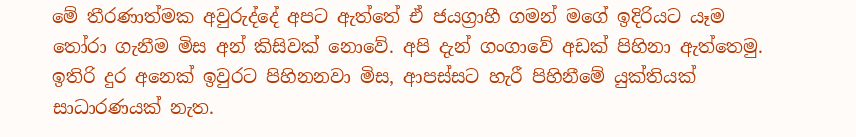මේ තීරණාත්මක අවුරුද්දේ අපට ඇත්තේ ඒ ජයග්‍රාහී ගමන් මගේ ඉදිරියට යෑම තෝරා ගැනීම මිස අන් කිසිවක් නොවේ. අපි දැන් ගංගාවේ අඩක් පිහිනා ඇත්තෙමු. ඉතිරි දුර අනෙක් ඉවුරට පිහිනනවා මිස, ආපස්සට හැරී පිහිනීමේ යුක්තියක් සාධාරණයක් නැත.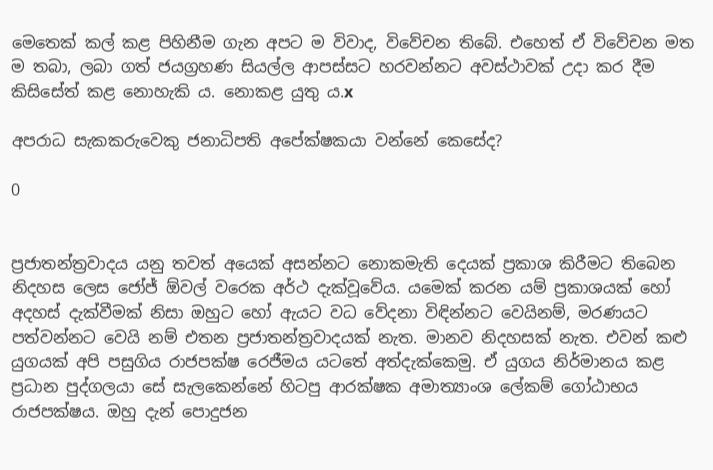මෙතෙක් කල් කළ පිහිනීම ගැන අපට ම විවාද, විවේචන තිබේ. එහෙත් ඒ විවේචන මත ම තබා, ලබා ගත් ජයග්‍රහණ සියල්ල ආපස්සට හරවන්නට අවස්ථාවක් උදා කර දීම කිසිසේත් කළ නොහැකි ය. නොකළ යුතු ය.x

අපරාධ සැකකරුවෙකු ජනාධිපති අපේක්ෂකයා වන්නේ කෙසේද?

0


ප්‍රජාතන්ත්‍රවාදය යනු තවත් අයෙක් අසන්නට නොකමැති දෙයක් ප්‍රකාශ කිරීමට තිබෙන නිදහස ලෙස ජෝජ් ඕවල් වරෙක අර්ථ දැක්වූවේය. යමෙක් කරන යම් ප්‍රකාශයක් හෝ අදහස් දැක්වීමක් නිසා ඔහුට හෝ ඇයට වධ වේදනා විඳින්නට වෙයිනම්, මරණයට පත්වන්නට වෙයි නම් එතන ප්‍රජාතන්ත්‍රවාදයක් නැත. මානව නිදහසක් නැත. එවන් කළු යුගයක් අපි පසුගිය රාජපක්ෂ රෙජීමය යටතේ අත්දැක්කෙමු. ඒ යුගය නිර්මානය කළ ප්‍රධාන පුද්ගලයා සේ සැලකෙන්නේ හිටපු ආරක්ෂක අමාත්‍යාංශ ලේකම් ගෝඨාභය රාජපක්ෂය. ඔහු දැන් පොදුජන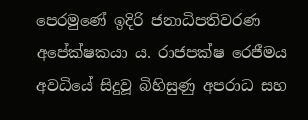පෙරමුණේ ඉදිරි ජනාධිපතිවරණ අපේක්ෂකයා ය. රාජපක්ෂ රෙජීමය අවධියේ සිදුවූ බිහිසුණු අපරාධ සහ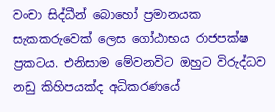වංචා සිද්ධීන් බොහෝ ප්‍රමානයක සැකකරුවෙක් ලෙස ගෝඨාභය රාජපක්ෂ ප්‍රකටය. එනිසාම මේවනවිට ඔහුට විරුද්ධව නඩු කිහිපයක්ද අධිකරණයේ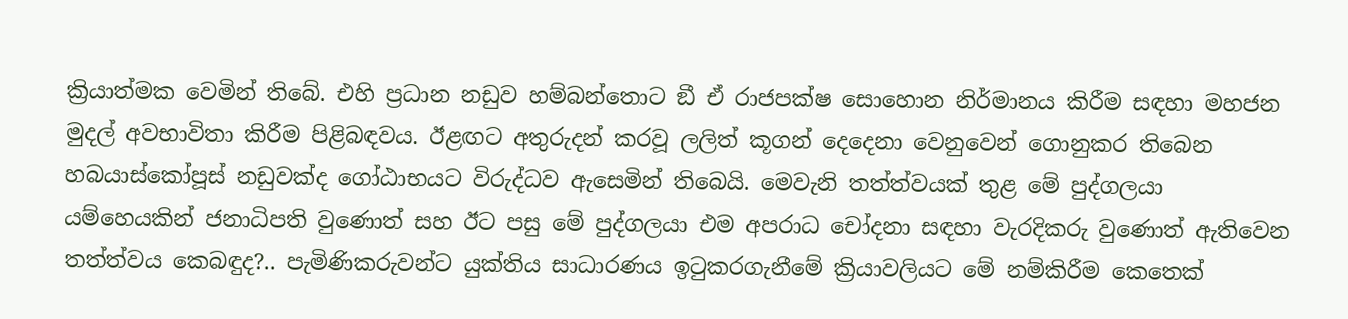ක්‍රියාත්මක වෙමින් තිබේ. එහි ප්‍රධාන නඩුව හම්බන්තොට ඞී ඒ රාජපක්ෂ සොහොන නිර්මානය කිරීම සඳහා මහජන මුදල් අවභාවිතා කිරීම පිළිබඳවය. ඊළඟට අතුරුදන් කරවූ ලලිත් කූගන් දෙදෙනා වෙනුවෙන් ගොනුකර තිබෙන හබයාස්කෝපූස් නඩුවක්ද ගෝඨාභයට විරුද්ධව ඇසෙමින් තිබෙයි. මෙවැනි තත්ත්වයක් තුළ මේ පුද්ගලයා යම්හෙයකින් ජනාධිපති වුණොත් සහ ඊට පසු මේ පුද්ගලයා එම අපරාධ චෝදනා සඳහා වැරදිකරු වුණොත් ඇතිවෙන තත්ත්වය කෙබඳුද?.. පැමිණිකරුවන්ට යුක්තිය සාධාරණය ඉටුකරගැනීමේ ක්‍රියාවලියට මේ නම්කිරීම කෙතෙක්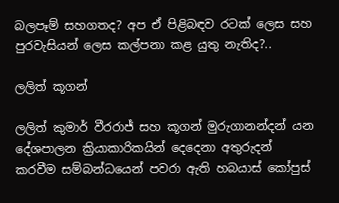බලපෑම් සහගතද? අප ඒ පිළිබඳව රටක් ලෙස සහ පුරවැසියන් ලෙස කල්පනා කළ යුතු නැතිද?..

ලලිත් කූගන්

ලලිත් කුමාර් වීරරාජ් සහ කූගන් මුරුගානන්දන් යන දේශපාලන ක්‍රියාකාරිකයින් දෙදෙනා අතුරුදන් කරවීම සම්බන්ධයෙන් පවරා ඇති හබයාස් කෝපුස්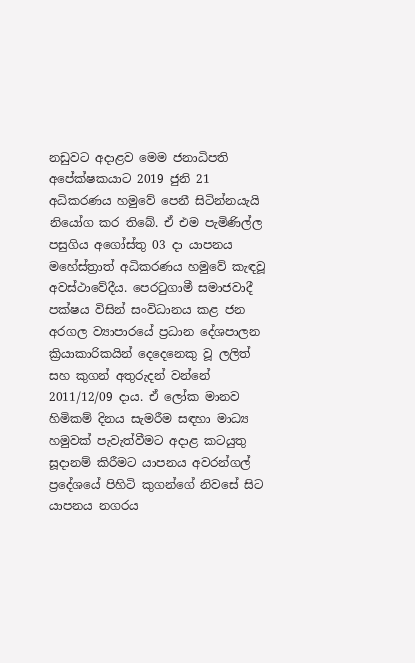නඩුවට අදාළව මෙම ජනාධිපති අපේක්ෂකයාට 2019 ජුනි 21 අධිකරණය හමුවේ පෙනී සිටින්නයැයි නියෝග කර තිබේ. ඒ එම පැමිණිල්ල පසුගිය අගෝස්තු 03 දා යාපනය මහේස්ත්‍රාත් අධිකරණය හමුවේ කැඳවූ අවස්ථාවේදීය. පෙරටුගාමී සමාජවාදී පක්ෂය විසින් සංවිධානය කළ ජන අරගල ව්‍යාපාරයේ ප්‍රධාන දේශපාලන ක්‍රියාකාරිකයින් දෙදෙනෙකු වූ ලලිත් සහ කුගන් අතුරුදන් වන්නේ 2011/12/09 දාය. ඒ ලෝක මානව හිමිකම් දිනය සැමරීම සඳහා මාධ්‍ය හමුවක් පැවැත්වීමට අදාළ කටයුතු සූදානම් කිරීමට යාපනය අවරන්ගල් ප්‍රදේශයේ පිහිටි කුගන්ගේ නිවසේ සිට යාපනය නගරය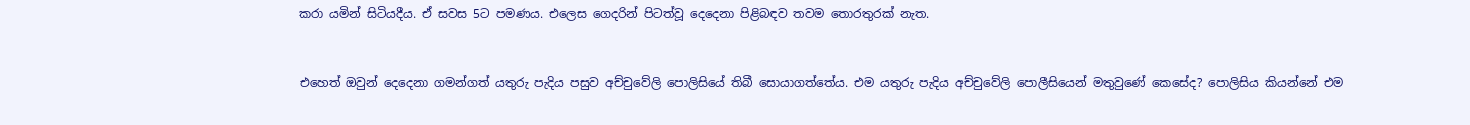කරා යමින් සිටියදීය. ඒ සවස 5ට පමණය. එලෙස ගෙදරින් පිටත්වූ දෙදෙනා පිළිබඳව තවම තොරතුරක් නැත.


එහෙත් ඔවුන් දෙදෙනා ගමන්ගත් යතුරු පැදිය පසුව අච්චුවේලි පොලිසියේ තිබී සොයාගත්තේය. එම යතුරු පැදිය අච්චුවේලි පොලීසියෙන් මතුවුණේ කෙසේද? පොලිසිය කියන්නේ එම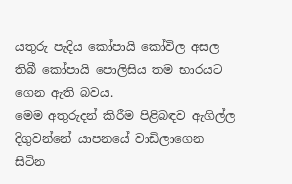යතුරු පැදිය කෝපායි කෝවිල අසල තිබී කෝපායි පොලිසිය තම භාරයට ගෙන ඇති බවය.
මෙම අතුරුදන් කිරීම පිළිබඳව ඇගිල්ල දිගුවන්නේ යාපනයේ වාඩිලාගෙන සිටින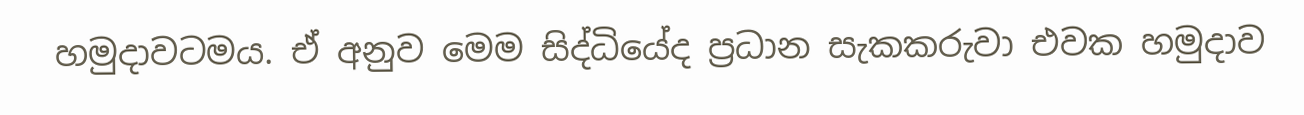හමුදාවටමය. ඒ අනුව මෙම සිද්ධියේද ප්‍රධාන සැකකරුවා එවක හමුදාව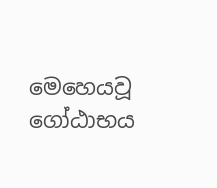මෙහෙයවූ ගෝඨාභය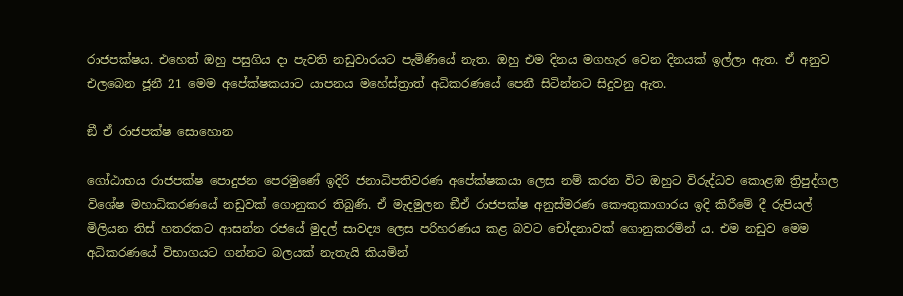රාජපක්ෂය. එහෙත් ඔහු පසුගිය දා පැවති නඩුවාරයට පැමිණියේ නැත. ඔහු එම දිනය මගහැර වෙන දිනයක් ඉල්ලා ඇත. ඒ අනුව එලබෙන ජූනී 21 මෙම අපේක්ෂකයාට යාපනය මහේස්ත්‍රාත් අධිකරණයේ පෙනී සිටින්නට සිදුවනු ඇත.

ඞී ඒ රාජපක්ෂ සොහොන

ගෝඨාභය රාජපක්ෂ පොදුජන පෙරමුණේ ඉදිරි ජනාධිපතිවරණ අපේක්ෂකයා ලෙස නම් කරන විට ඔහුට විරුද්ධව කොළඹ ත්‍රිපුද්ගල විශේෂ මහාධිකරණයේ නඩුවක් ගොනුකර තිබුණි. ඒ මැදමුලන ඞීඒ රාජපක්ෂ අනුස්මරණ කෞතුකාගාරය ඉදි කිරීමේ දී රුපියල් මිලියන තිස් හතරකට ආසන්න රජයේ මුදල් සාවද්‍ය ලෙස පරිහරණය කළ බවට චෝදනාවක් ගොනුකරමින් ය. එම නඩුව මෙම අධිකරණයේ විභාගයට ගන්නට බලයක් නැතැයි කියමින්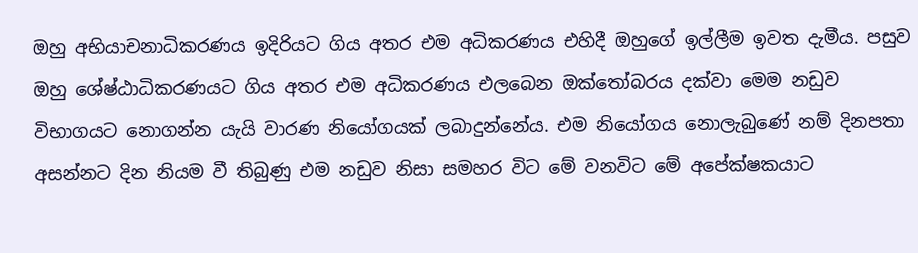ඔහු අභියාචනාධිකරණය ඉදිරියට ගිය අතර එම අධිකරණය එහිදී ඔහුගේ ඉල්ලීම ඉවත දැමීය. පසුව ඔහු ශේෂ්ඨාධිකරණයට ගිය අතර එම අධිකරණය එලබෙන ඔක්තෝබරය දක්වා මෙම නඩුව විභාගයට නොගන්න යැයි වාරණ නියෝගයක් ලබාදුන්නේය. එම නියෝගය නොලැබුණේ නම් දිනපතා අසන්නට දින නියම වී තිබුණු එම නඩුව නිසා සමහර විට මේ වනවිට මේ අපේක්ෂකයාට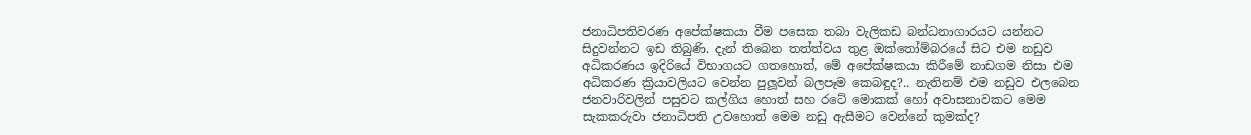ජනාධිපතිවරණ අපේක්ෂකයා වීම පසෙක තබා වැලිකඩ බන්ධනාගාරයට යන්නට සිදුවන්නට ඉඩ තිබුණි. දැන් තිබෙන තත්ත්වය තුළ ඔක්තෝම්බරයේ සිට එම නඩුව අධිකරණය ඉදිරියේ විභාගයට ගතහොත්, මේ අපේක්ෂකයා කිරීමේ නාඩගම නිසා එම අධිකරණ ක්‍රියාවලියට වෙන්න පුලූවන් බලපෑම කෙබඳුද?.. නැතිනම් එම නඩුව එලබෙන ජනවාරිවලින් පසුවට කල්ගිය හොත් සහ රටේ මොකක් හෝ අවාසනාවකට මෙම සැකකරුවා ජනාධිපති උවහොත් මෙම නඩු ඇසීමට වෙන්නේ කුමක්ද?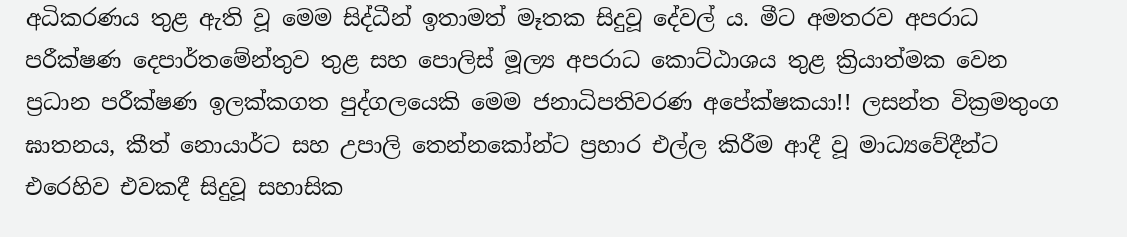අධිකරණය තුළ ඇති වූ මෙම සිද්ධීන් ඉතාමත් මෑතක සිදුවූ දේවල් ය. මීට අමතරව අපරාධ පරීක්ෂණ දෙපාර්තමේන්තුව තුළ සහ පොලිස් මූල්‍ය අපරාධ කොට්ඨාශය තුළ ක්‍රියාත්මක වෙන ප්‍රධාන පරීක්ෂණ ඉලක්කගත පුද්ගලයෙකි මෙම ජනාධිපතිවරණ අපේක්ෂකයා!! ලසන්ත වික්‍රමතුංග ඝාතනය, කීත් නොයාර්ට සහ උපාලි තෙන්නකෝන්ට ප්‍රහාර එල්ල කිරීම ආදී වූ මාධ්‍යවේදීන්ට එරෙහිව එවකදී සිදුවූ සහාසික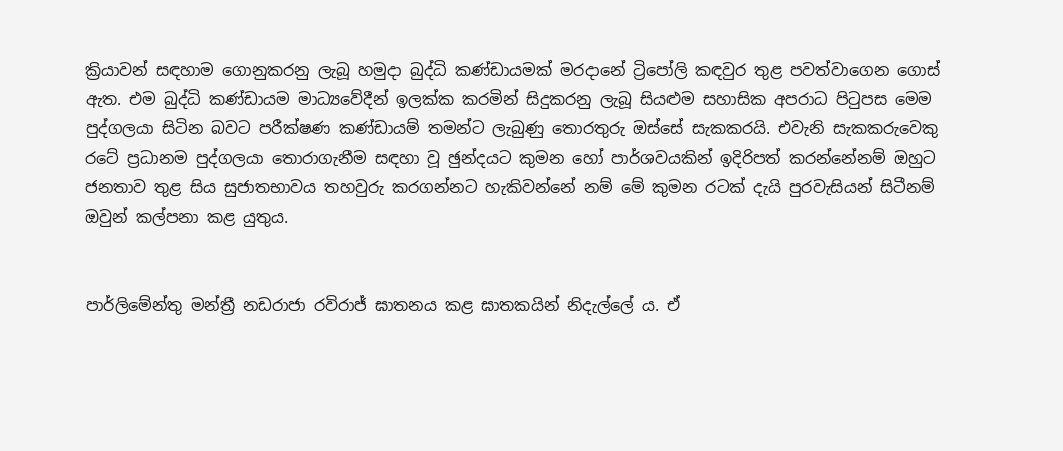ක්‍රියාවන් සඳහාම ගොනුකරනු ලැබූ හමුදා බුද්ධි කණ්ඩායමක් මරදානේ ට්‍රිපෝලි කඳවුර තුළ පවත්වාගෙන ගොස් ඇත. එම බුද්ධි කණ්ඩායම මාධ්‍යවේදීන් ඉලක්ක කරමින් සිදුකරනු ලැබූ සියළුම සහාසික අපරාධ පිටුපස මෙම පුද්ගලයා සිටින බවට පරීක්ෂණ කණ්ඩායම් තමන්ට ලැබුණු තොරතුරු ඔස්සේ සැකකරයි. එවැනි සැකකරුවෙකු රටේ ප්‍රධානම පුද්ගලයා තොරාගැනීම සඳහා වූ ඡුන්දයට කුමන හෝ පාර්ශවයකින් ඉදිරිපත් කරන්නේනම් ඔහුට ජනතාව තුළ සිය සුජාතභාවය තහවුරු කරගන්නට හැකිවන්නේ නම් මේ කුමන රටක් දැයි පුරවැසියන් සිටීනම් ඔවුන් කල්පනා කළ යුතුය.


පාර්ලිමේන්තු මන්ත්‍රී නඩරාජා රවිරාජ් ඝාතනය කළ ඝාතකයින් නිදැල්ලේ ය. ඒ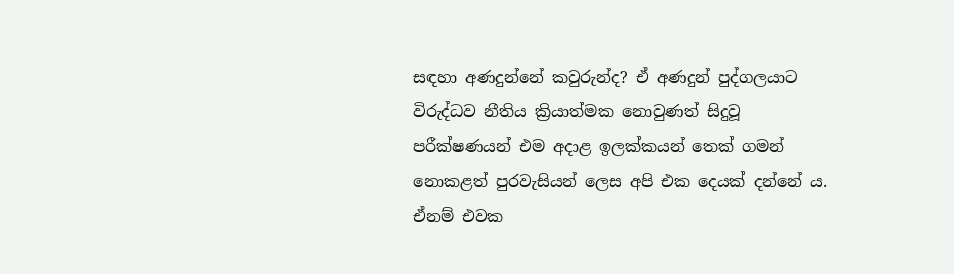සඳහා අණදුන්නේ කවුරුන්ද? ඒ අණදුන් පුද්ගලයාට විරුද්ධව නීතිය ක්‍රියාත්මක නොවුණත් සිදුවූ පරීක්ෂණයන් එම අදාළ ඉලක්කයන් තෙක් ගමන් නොකළත් පුරවැසියන් ලෙස අපි එක දෙයක් දන්නේ ය. ඒනම් එවක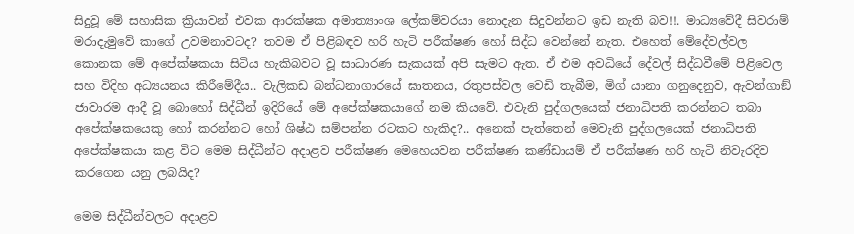සිදුවූ මේ සහාසික ක්‍රියාවන් එවක ආරක්ෂක අමාත්‍යාංශ ලේකම්වරයා නොදැන සිදුවන්නට ඉඩ නැති බව!!. මාධ්‍යවේදී සිවරාම් මරාදැමුවේ කාගේ උවමනාවටද? තවම ඒ පිළිබඳව හරි හැටි පරීක්ෂණ හෝ සිද්ධ වෙන්නේ නැත. එහෙත් මේදේවල්වල කොනක මේ අපේක්ෂකයා සිටිය හැකිබවට වූ සාධාරණ සැකයක් අපි සැමට ඇත. ඒ එම අවධියේ දේවල් සිද්ධවීමේ පිළිවෙල සහ විදිහ අධ්‍යයනය කිරීමේදීය.. වැලිකඩ බන්ධනාගාරයේ ඝාතනය, රතුපස්වල වෙඩි තැබීම, මිග් යානා ගනුදෙනුව, ඇවන්ගාඞ් ජාවාරම ආදී වූ බොහෝ සිද්ධීන් ඉදිරියේ මේ අපේක්ෂකයාගේ නම කියවේ. එවැනි පුද්ගලයෙක් ජනාධිපති කරන්නට තබා අපේක්ෂකයෙකු හෝ කරන්නට හෝ ශිෂ්ඨ සම්පන්න රටකට හැකිද?.. අනෙක් පැත්තෙන් මෙවැනි පුද්ගලයෙක් ජනාධිපති අපේක්ෂකයා කළ විට මෙම සිද්ධීන්ට අදාළව පරීක්ෂණ මෙහෙයවන පරීක්ෂණ කණ්ඩායම් ඒ පරීක්ෂණ හරි හැටි නිවැරදිව කරගෙන යනු ලබයිද?

මෙම සිද්ධීන්වලට අදාළව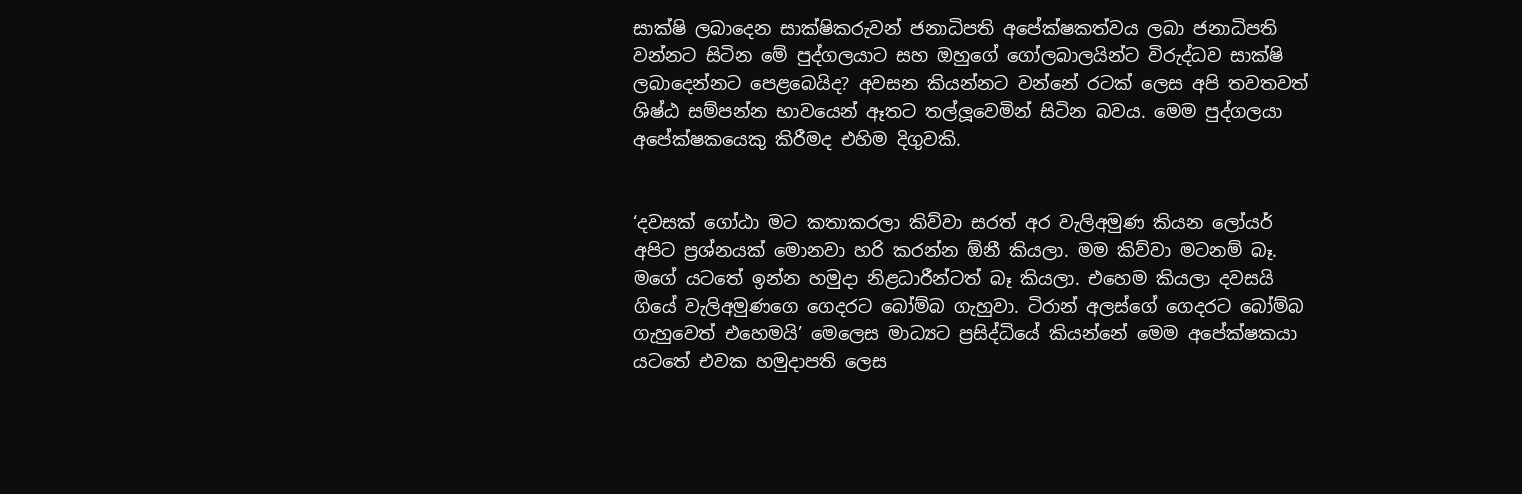සාක්ෂි ලබාදෙන සාක්ෂිකරුවන් ජනාධිපති අපේක්ෂකත්වය ලබා ජනාධිපති වන්නට සිටින මේ පුද්ගලයාට සහ ඔහුගේ ගෝලබාලයින්ට විරුද්ධව සාක්ෂි ලබාදෙන්නට පෙළබෙයිද? අවසන කියන්නට වන්නේ රටක් ලෙස අපි තවතවත් ශිෂ්ඨ සම්පන්න භාවයෙන් ඈතට තල්ලූවෙමින් සිටින බවය. මෙම පුද්ගලයා අපේක්ෂකයෙකු කිරීමද එහිම දිගුවකි.


‘දවසක් ගෝඨා මට කතාකරලා කිව්වා සරත් අර වැලිඅමුණ කියන ලෝයර් අපිට ප්‍රශ්නයක් මොනවා හරි කරන්න ඕනී කියලා. මම කිව්වා මටනම් බෑ. මගේ යටතේ ඉන්න හමුදා නිළධාරීන්ටත් බෑ කියලා. එහෙම කියලා දවසයි ගියේ වැලිඅමුණගෙ ගෙදරට බෝම්බ ගැහුවා. ටිරාන් අලස්ගේ ගෙදරට බෝම්බ ගැහුවෙත් එහෙමයි’ මෙලෙස මාධ්‍යට ප්‍රසිද්ධියේ කියන්නේ මෙම අපේක්ෂකයා යටතේ එවක හමුදාපති ලෙස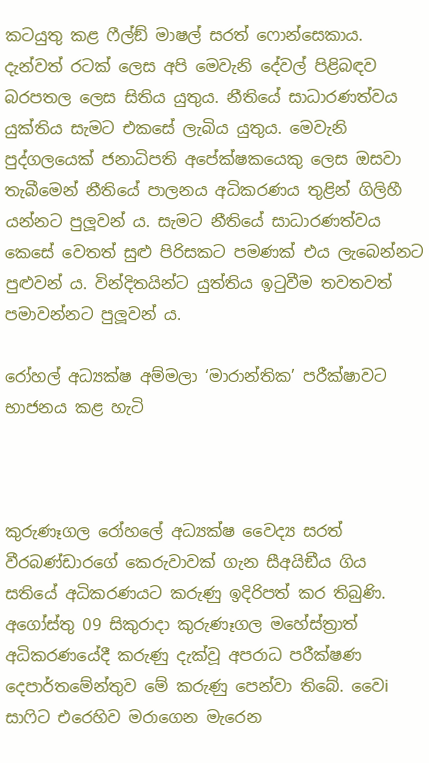කටයුතු කළ ෆීල්ඞ් මාෂල් සරත් ෆොන්සෙකාය. දැන්වත් රටක් ලෙස අපි මෙවැනි දේවල් පිළිබඳව බරපතල ලෙස සිතිය යුතුය. නීතියේ සාධාරණත්වය යුක්තිය සැමට එකසේ ලැබිය යුතුය. මෙවැනි පුද්ගලයෙක් ජනාධිපති අපේක්ෂකයෙකු ලෙස ඔසවා තැබීමෙන් නීතියේ පාලනය අධිකරණය තුළින් ගිලිහී යන්නට පුලූවන් ය. සැමට නීතියේ සාධාරණත්වය කෙසේ වෙතත් සුළු පිරිසකට පමණක් එය ලැබෙන්නට පුළුවන් ය. වින්දිතයින්ට යුත්තිය ඉටුවීම තවතවත් පමාවන්නට පුලූවන් ය.

රෝහල් අධ්‍යක්ෂ අම්මලා ‘මාරාන්තික’ පරීක්ෂාවට භාජනය කළ හැටි



කුරුණෑගල රෝහලේ අධ්‍යක්ෂ වෛද්‍ය සරත් වීරබණ්ඩාරගේ කෙරුවාවක් ගැන සීඅයිඞීය ගිය සතියේ අධිකරණයට කරුණු ඉදිරිපත් කර තිබුණි. අගෝස්තු 09 සිකුරාදා කුරුණෑගල මහේස්ත්‍රාත් අධිකරණයේදී කරුණු දැක්වූ අපරාධ පරීක්ෂණ දෙපාර්තමේන්තුව මේ කරුණු පෙන්වා තිබේ. වෛi සාෆිට එරෙහිව මරාගෙන මැරෙන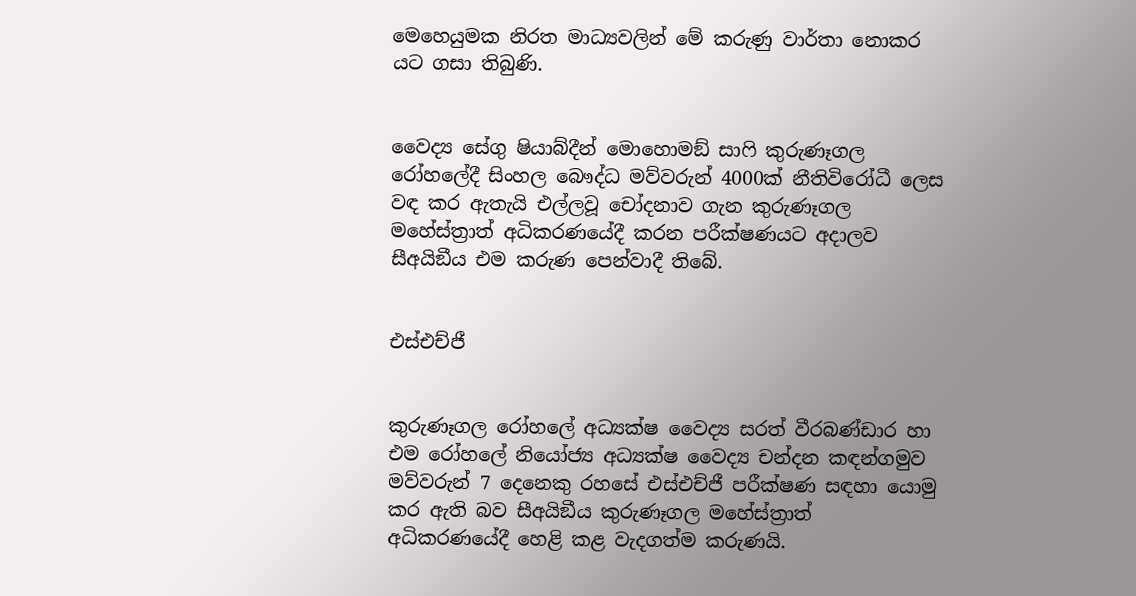මෙහෙයුමක නිරත මාධ්‍යවලින් මේ කරුණු වාර්තා නොකර යට ගසා තිබුණි.


වෛද්‍ය සේගු ෂියාබ්දීන් මොහොමඞ් සාෆි කුරුණෑගල රෝහලේදී සිංහල බෞද්ධ මව්වරුන් 4000ක් නීතිවිරෝධී ලෙස වඳ කර ඇතැයි එල්ලවූ චෝදනාව ගැන කුරුණෑගල මහේස්ත්‍රාත් අධිකරණයේදී කරන පරීක්ෂණයට අදාලව සීඅයිඞීය එම කරුණ පෙන්වාදී තිබේ.


එස්එච්ජී


කුරුණෑගල රෝහලේ අධ්‍යක්ෂ වෛද්‍ය සරත් වීරබණ්ඩාර හා එම රෝහලේ නියෝජ්‍ය අධ්‍යක්ෂ වෛද්‍ය චන්දන කඳන්ගමුව මව්වරුන් 7 දෙනෙකු රහසේ එස්එච්ජී පරීක්ෂණ සඳහා යොමු කර ඇති බව සීඅයිඞීය කුරුණෑගල මහේස්ත්‍රාත් අධිකරණයේදී හෙළි කළ වැදගත්ම කරුණයි.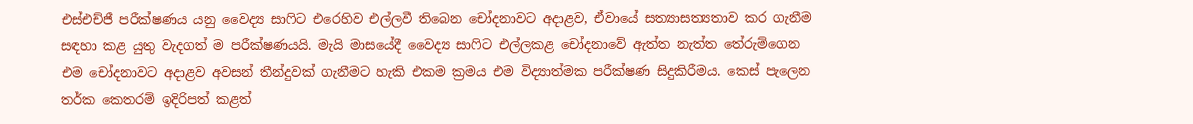එස්එච්ජී පරීක්ෂණය යනු වෛද්‍ය සාෆිට එරෙහිව එල්ලවී තිබෙන චෝදනාවට අදාළව, ඒවායේ සත්‍යාසත්‍යතාව කර ගැනීම සඳහා කළ යුතු වැදගත් ම පරීක්ෂණයයි. මැයි මාසයේදී වෛද්‍ය සාෆිට එල්ලකළ චෝදනාවේ ඇත්ත නැත්ත තේරුම්ගෙන එම චෝදනාවට අදාළව අවසන් තීන්දුවක් ගැනීමට හැකි එකම ක්‍රමය එම විද්‍යාත්මක පරීක්ෂණ සිදුකිරීමය. කෙස් පැලෙන තර්ක කෙතරම් ඉදිරිපත් කළත්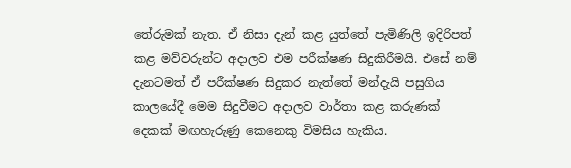තේරුමක් නැත. ඒ නිසා දැන් කළ යුත්තේ පැමිණිලි ඉදිරිපත් කළ මව්වරුන්ට අදාලව එම පරීක්ෂණ සිදුකිරීමයි. එසේ නම් දැනටමත් ඒ පරීක්ෂණ සිදුකර නැත්තේ මන්දැයි පසුගිය කාලයේදී මෙම සිදුවීමට අදාලව වාර්තා කළ කරුණක් දෙකක් මඟහැරුණු කෙනෙකු විමසිය හැකිය.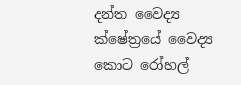දන්ත වෛද්‍ය ක්ෂේත්‍රයේ වෛද්‍ය කොට රෝහල්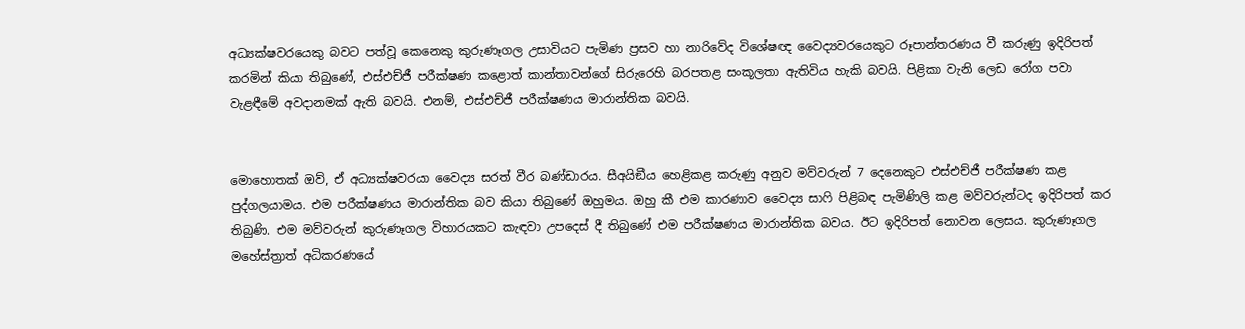අධ්‍යක්ෂවරයෙකු බවට පත්වූ කෙනෙකු කුරුණෑගල උසාවියට පැමිණ ප්‍රසව හා නාරිවේද විශේෂඥ වෛද්‍යවරයෙකුට රූපාන්තරණය වී කරුණු ඉදිරිපත් කරමින් කියා තිබුණේ, එස්එච්ජී පරීක්ෂණ කළොත් කාන්තාවන්ගේ සිරුරෙහි බරපතළ සංකූලතා ඇතිවිය හැකි බවයි. පිළිකා වැනි ලෙඩ රෝග පවා වැළඳීමේ අවදානමක් ඇති බවයි. එනම්, එස්එච්ජී පරීක්ෂණය මාරාන්තික බවයි.


මොහොතක් ඔව්, ඒ අධ්‍යක්ෂවරයා වෛද්‍ය සරත් වීර බණ්ඩාරය. සීඅයිඞීය හෙළිකළ කරුණු අනුව මව්වරුන් 7 දෙනෙකුට එස්එච්ජී පරීක්ෂණ කළ පුද්ගලයාමය. එම පරීක්ෂණය මාරාන්තික බව කියා තිබුණේ ඔහුමය. ඔහු කී එම කාරණාව වෛද්‍ය සාෆි පිළිබඳ පැමිණිලි කළ මව්වරුන්ටද ඉදිරිපත් කර තිබුණි. එම මව්වරුන් කුරුණෑගල විහාරයකට කැඳවා උපදෙස් දී තිබුණේ එම පරීක්ෂණය මාරාන්තික බවය. ඊට ඉදිරිපත් නොවන ලෙසය. කුරුණෑගල මහේස්ත්‍රාත් අධිකරණයේ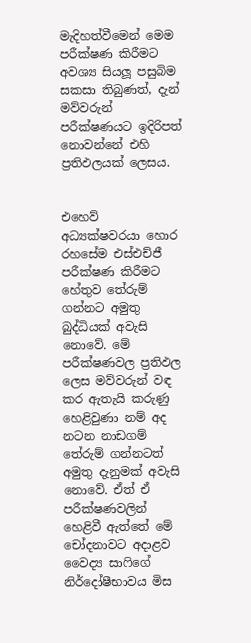මැදිහත්වීමෙන් මෙම පරීක්ෂණ කිරීමට අවශ්‍ය සියලූ පසුබිම සකසා තිබුණත්, දැන් මව්වරුන් පරීක්ෂණයට ඉදිරිපත් නොවන්නේ එහි ප්‍රතිඵලයක් ලෙසය.


එහෙව් අධ්‍යක්ෂවරයා හොර රහසේම එස්එච්ජී පරීක්ෂණ කිරීමට හේතුව තේරුම් ගන්නට අමුතු බුද්ධියක් අවැසි නොවේ. මේ පරීක්ෂණවල ප්‍රතිඵල ලෙස මව්වරුන් වඳ කර ඇතැයි කරුණු හෙළිවුණා නම් අද නටන නාඩගම් තේරුම් ගන්නටත් අමුතු දැනුමක් අවැසි නොවේ. ඒත් ඒ පරීක්ෂණවලින් හෙළිවී ඇත්තේ මේ චෝදනාවට අදාළව වෛද්‍ය සාෆිගේ නිර්දෝෂීභාවය මිස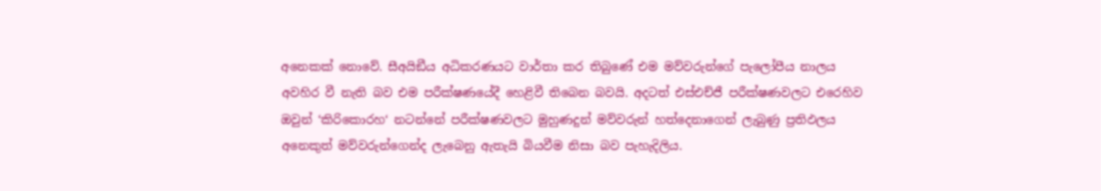අනෙකක් නොවේ. සීඅයිඞීය අධිකරණයට වාර්තා කර තිබුණේ එම මව්වරුන්ගේ පැලෝපීය නාලය අවහිර වී නැති බව එම පරීක්ෂණයේදී හෙළිවී තිබෙන බවයි. අදටත් එස්එච්ජී පරීක්ෂණවලට එරෙහිව ඔවුන් ‘කිරිකොරහ‘ නටන්නේ පරීක්ෂණවලට මුහුණදුන් මව්වරුන් හත්දෙනාගෙන් ලැබුණු ප්‍රතිඵලය අනෙකුත් මව්වරුන්ගෙන්ද ලැබෙනු ඇතැයි බියවීම නිසා බව පැහැදිලිය.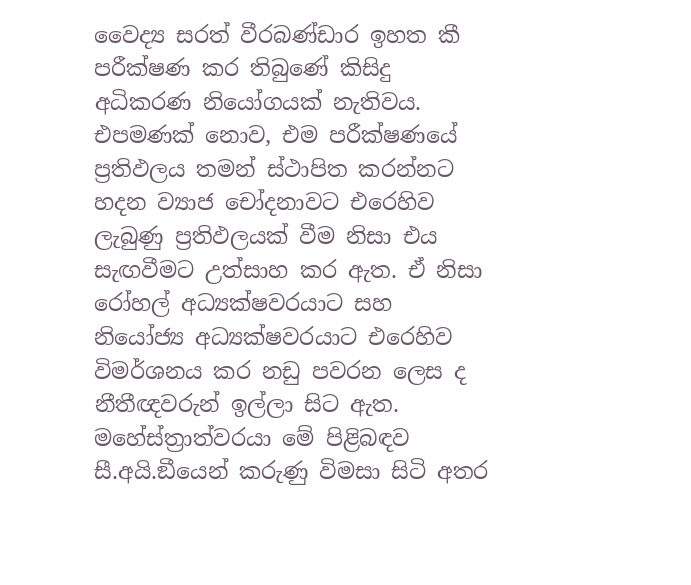වෛද්‍ය සරත් වීරබණ්ඩාර ඉහත කී පරීක්ෂණ කර තිබුණේ කිසිදු අධිකරණ නියෝගයක් නැතිවය. එපමණක් නොව, එම පරීක්ෂණයේ ප්‍රතිඵලය තමන් ස්ථාපිත කරන්නට හදන ව්‍යාජ චෝදනාවට එරෙහිව ලැබුණු ප්‍රතිඵලයක් වීම නිසා එය සැඟවීමට උත්සාහ කර ඇත. ඒ නිසා රෝහල් අධ්‍යක්ෂවරයාට සහ නියෝජ්‍ය අධ්‍යක්ෂවරයාට එරෙහිව විමර්ශනය කර නඩු පවරන ලෙස ද නීතීඥවරුන් ඉල්ලා සිට ඇත. මහේස්ත්‍රාත්වරයා මේ පිළිබඳව සී.අයි.ඞීයෙන් කරුණු විමසා සිටි අතර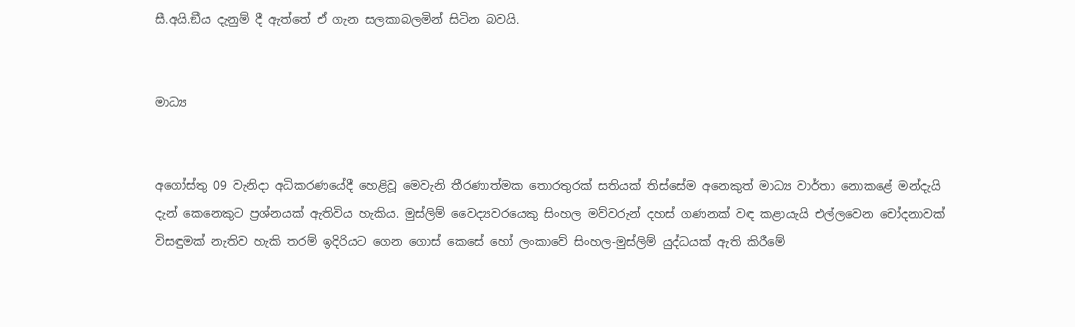සී.අයි.ඞීය දැනුම් දී ඇත්තේ ඒ ගැන සලකාබලමින් සිටින බවයි.


මාධ්‍ය


අගෝස්තු 09 වැනිදා අධිකරණයේදී හෙළිවූ මෙවැනි තීරණාත්මක තොරතුරක් සතියක් තිස්සේම අනෙකුත් මාධ්‍ය වාර්තා නොකළේ මන්දැයි දැන් කෙනෙකුට ප්‍රශ්නයක් ඇතිවිය හැකිය. මුස්ලිම් වෛද්‍යවරයෙකු සිංහල මව්වරුන් දහස් ගණනක් වඳ කළායැයි එල්ලවෙන චෝදනාවක් විසඳුමක් නැතිව හැකි තරම් ඉදිරියට ගෙන ගොස් කෙසේ හෝ ලංකාවේ සිංහල-මුස්ලිම් යුද්ධයක් ඇති කිරීමේ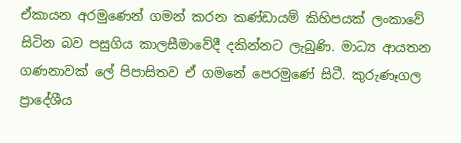ඒකායන අරමුණෙන් ගමන් කරන කණ්ඩායම් කිහිපයක් ලංකාවේ සිටින බව පසුගිය කාලසීමාවේදී දකින්නට ලැබුණි. මාධ්‍ය ආයතන ගණනාවක් ලේ පිපාසිතව ඒ ගමනේ පෙරමුණේ සිටී. කුරුණෑගල ප්‍රාදේශීය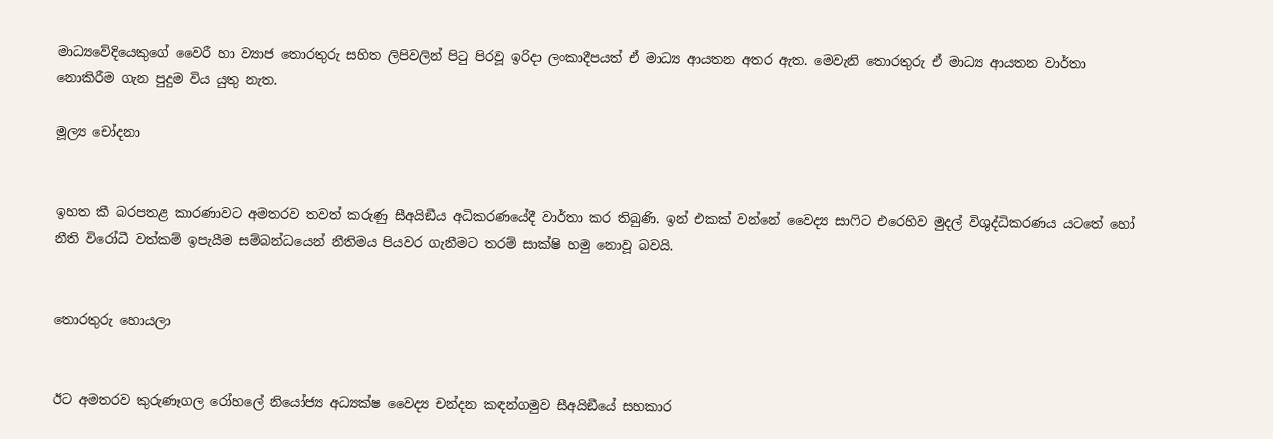මාධ්‍යවේදියෙකුගේ වෛරී හා ව්‍යාජ තොරතුරු සහිත ලිපිවලින් පිටු පිරවූ ඉරිදා ලංකාදීපයත් ඒ මාධ්‍ය ආයතන අතර ඇත. මෙවැනි තොරතුරු ඒ මාධ්‍ය ආයතන වාර්තා නොකිරීම ගැන පුදුම විය යුතු නැත.

මූල්‍ය චෝදනා


ඉහත කී බරපතළ කාරණාවට අමතරව තවත් කරුණු සීඅයිඞීය අධිකරණයේදී වාර්තා කර තිබුණි. ඉන් එකක් වන්නේ වෛද්‍ය සාෆිට එරෙහිව මුදල් විශුද්ධිකරණය යටතේ හෝ නීති විරෝධී වත්කම් ඉපැයීම සම්බන්ධයෙන් නීතිමය පියවර ගැනීමට තරම් සාක්ෂි හමු නොවූ බවයි.


තොරතුරු හොයලා


ඊට අමතරව කුරුණෑගල රෝහලේ නියෝජ්‍ය අධ්‍යක්ෂ වෛද්‍ය චන්දන කඳන්ගමුව සීඅයිඞීයේ සහකාර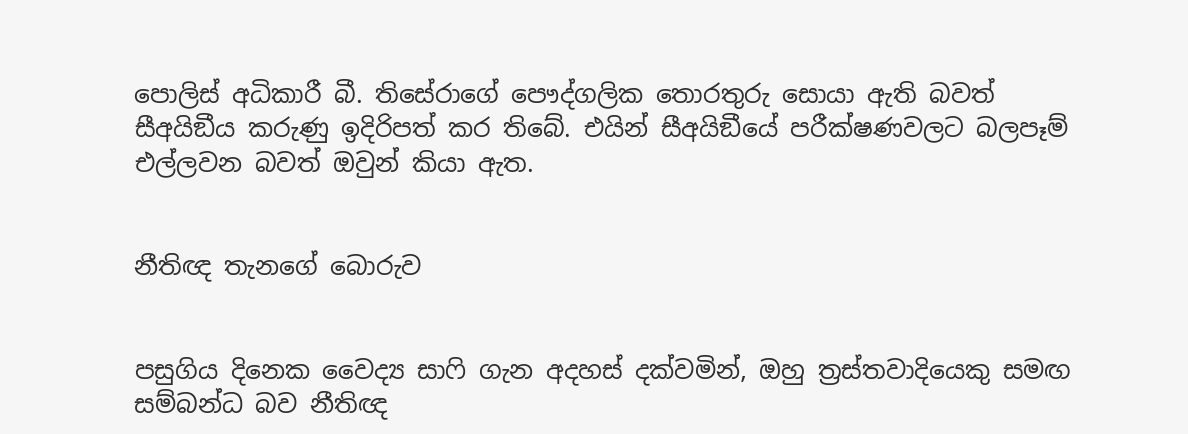පොලිස් අධිකාරී බී. තිසේරාගේ පෞද්ගලික තොරතුරු සොයා ඇති බවත් සීඅයිඞීය කරුණු ඉදිරිපත් කර තිබේ. එයින් සීඅයිඞීයේ පරීක්ෂණවලට බලපෑම් එල්ලවන බවත් ඔවුන් කියා ඇත.


නීතිඥ තැනගේ බොරුව


පසුගිය දිනෙක වෛද්‍ය සාෆි ගැන අදහස් දක්වමින්, ඔහු ත්‍රස්තවාදියෙකු සමඟ සම්බන්ධ බව නීතිඥ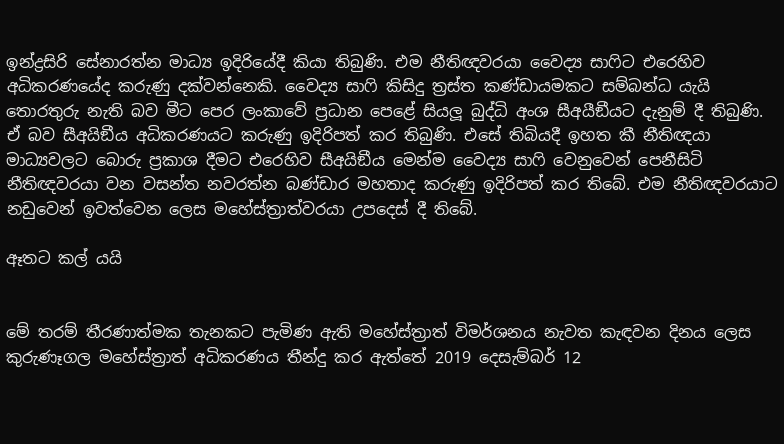ඉන්ද්‍රසිරි සේනාරත්න මාධ්‍ය ඉදිරියේදී කියා තිබුණි. එම නීතිඥවරයා වෛද්‍ය සාෆිට එරෙහිව අධිකරණයේද කරුණු දක්වන්නෙකි. වෛද්‍ය සාෆි කිසිදු ත්‍රස්ත කණ්ඩායමකට සම්බන්ධ යැයි තොරතුරු නැති බව මීට පෙර ලංකාවේ ප්‍රධාන පෙළේ සියලූ බුද්ධි අංශ සීඅයීඞීයට දැනුම් දී තිබුණි. ඒ බව සීඅයිඞීය අධිකරණයට කරුණු ඉදිරිපත් කර තිබුණි. එසේ තිබියදී ඉහත කී නීතිඥයා මාධ්‍යවලට බොරු ප්‍රකාශ දීමට එරෙහිව සීඅයිඞීය මෙන්ම වෛද්‍ය සාෆි වෙනුවෙන් පෙනීසිටි නීතිඥවරයා වන වසන්ත නවරත්න බණ්ඩාර මහතාද කරුණු ඉදිරිපත් කර තිබේ. එම නීතිඥවරයාට නඩුවෙන් ඉවත්වෙන ලෙස මහේස්ත්‍රාත්වරයා උපදෙස් දී තිබේ.

ඈතට කල් යයි


මේ තරම් තීරණාත්මක තැනකට පැමිණ ඇති මහේස්ත්‍රාත් විමර්ශනය නැවත කැඳවන දිනය ලෙස කුරුණෑගල මහේස්ත්‍රාත් අධිකරණය තීන්දු කර ඇත්තේ 2019 දෙසැම්බර් 12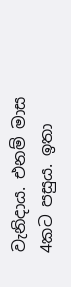වැනිදාය. එනම් මාස 4කට පසුය. ඉතා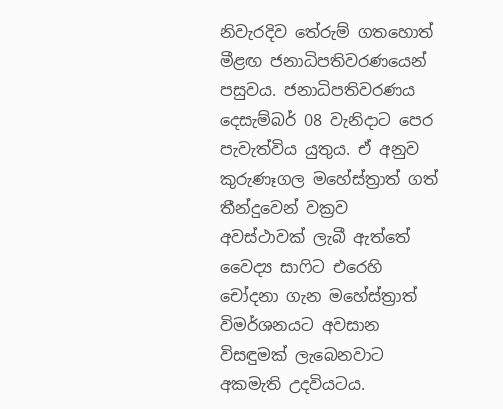නිවැරදිව තේරුම් ගතහොත් මීළඟ ජනාධිපතිවරණයෙන් පසුවය. ජනාධිපතිවරණය දෙසැම්බර් 08 වැනිදාට පෙර පැවැත්විය යුතුය. ඒ අනුව කුරුණෑගල මහේස්ත්‍රාත් ගත් තීන්දුවෙන් වක්‍රව අවස්ථාවක් ලැබී ඇත්තේ වෛද්‍ය සාෆිට එරෙහි චෝදනා ගැන මහේස්ත්‍රාත් විමර්ශනයට අවසාන විසඳුමක් ලැබෙනවාට අකමැති උදවියටය.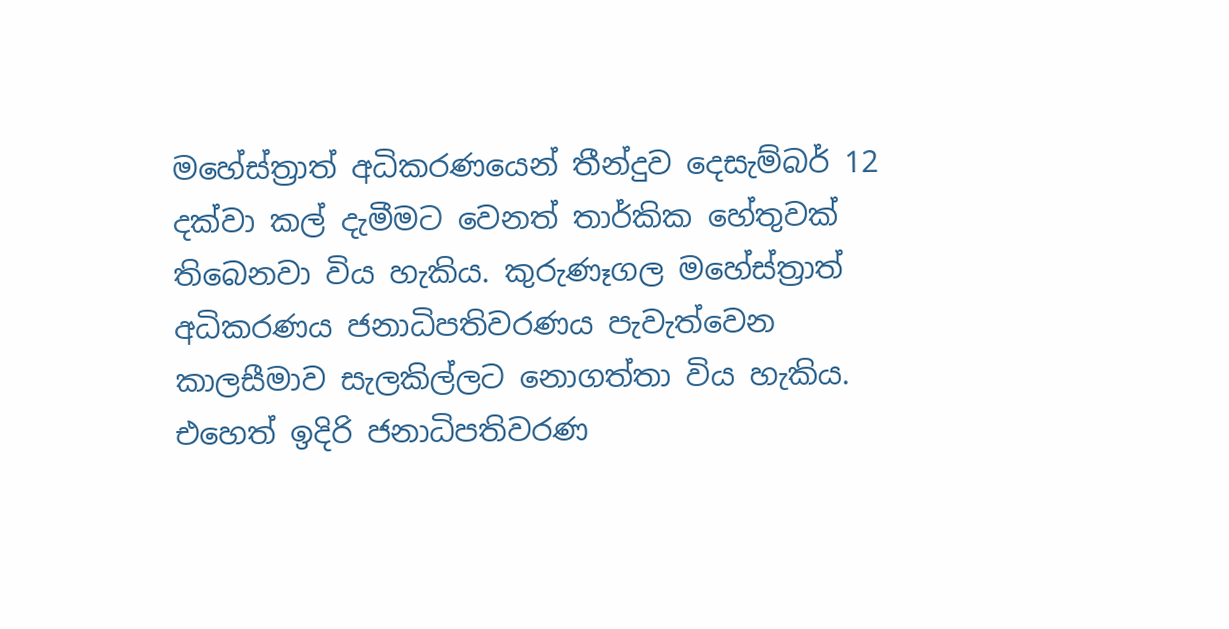මහේස්ත්‍රාත් අධිකරණයෙන් තීන්දුව දෙසැම්බර් 12 දක්වා කල් දැමීමට වෙනත් තාර්කික හේතුවක් තිබෙනවා විය හැකිය. කුරුණෑගල මහේස්ත්‍රාත් අධිකරණය ජනාධිපතිවරණය පැවැත්වෙන කාලසීමාව සැලකිල්ලට නොගත්තා විය හැකිය. එහෙත් ඉදිරි ජනාධිපතිවරණ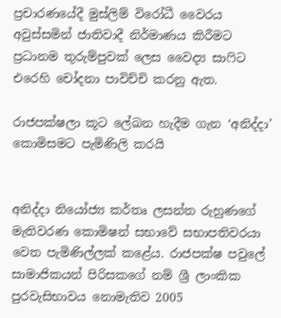ප්‍රචාරණයේදී මුස්ලිම් විරෝධී වෛරය අවුස්සමින් ජාතිවාදී නිර්මාණය කිරීමට ප්‍රධානම තුරුම්පුවක් ලෙස වෛද්‍ය සාෆිට එරෙහි චෝදනා පාවිච්චි කරනු ඇත.

රාජපක්ෂලා කූට ලේඛන හැදීම ගැන ‘අනිද්දා’ කොමිසමට පැමිණිලි කරයි


අනිද්දා නියෝජ්‍ය කර්තෘ ලසන්ත රුහුණගේ මැතිවරණ කොමිෂන් සභාවේ සභාපතිවරයා වෙත පැමිණිල්ලක් කළේය. රාජපක්ෂ පවුලේ සාමාජිකයන් පිරිසකගේ නම් ශ්‍රී ලාංකික පුරවැසිභාවය නොමැතිව 2005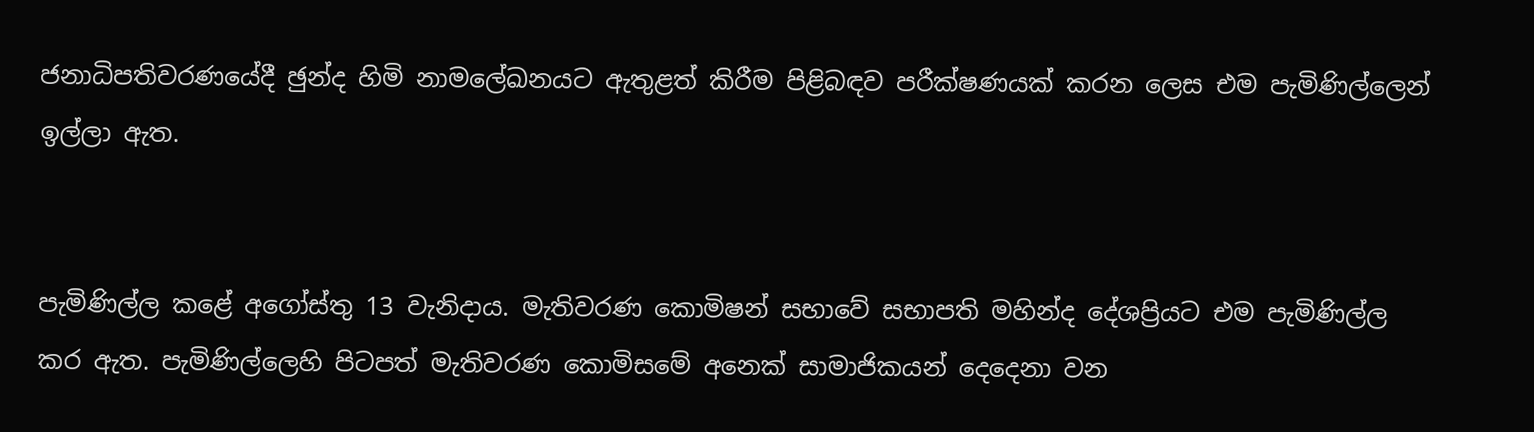ජනාධිපතිවරණයේදී ඡුන්ද හිමි නාමලේඛනයට ඇතුළත් කිරීම පිළිබඳව පරීක්ෂණයක් කරන ලෙස එම පැමිණිල්ලෙන් ඉල්ලා ඇත.


පැමිණිල්ල කළේ අගෝස්තු 13 වැනිදාය. මැතිවරණ කොමිෂන් සභාවේ සභාපති මහින්ද දේශප්‍රියට එම පැමිණිල්ල කර ඇත. පැමිණිල්ලෙහි පිටපත් මැතිවරණ කොමිසමේ අනෙක් සාමාජිකයන් දෙදෙනා වන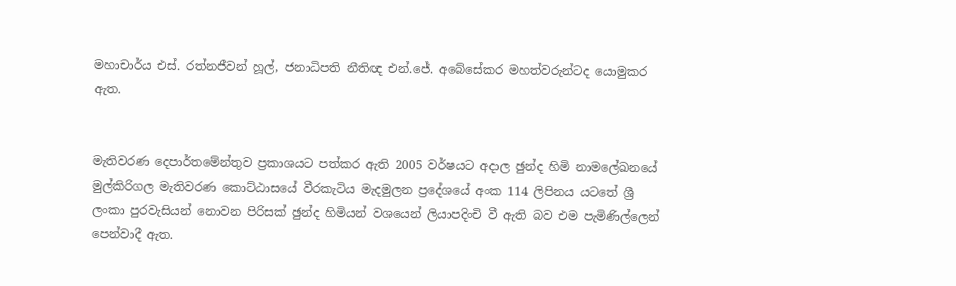මහාචාර්ය එස්. රත්නජීවන් හූල්, ජනාධිපති නීතිඥ එන්.ජේ. අබේසේකර මහත්වරුන්ටද යොමුකර ඇත.


මැතිවරණ දෙපාර්තමේන්තුව ප්‍රකාශයට පත්කර ඇති 2005 වර්ෂයට අදාල ඡුන්ද හිමි නාමලේඛනයේ මුල්කිරිගල මැතිවරණ කොට්ඨාසයේ වීරකැටිය මැදමුලන ප්‍රදේශයේ අංක 114 ලිපිනය යටතේ ශ්‍රී ලංකා පුරවැසියන් නොවන පිරිසක් ඡුන්ද හිමියන් වශයෙන් ලියාපදිංචි වී ඇති බව එම පැමිණිල්ලෙන් පෙන්වාදී ඇත.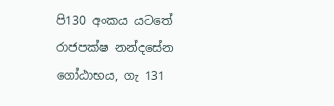පි130 අංකය යටතේ රාජපක්ෂ නන්දසේන ගෝඨාභය, ගැ 131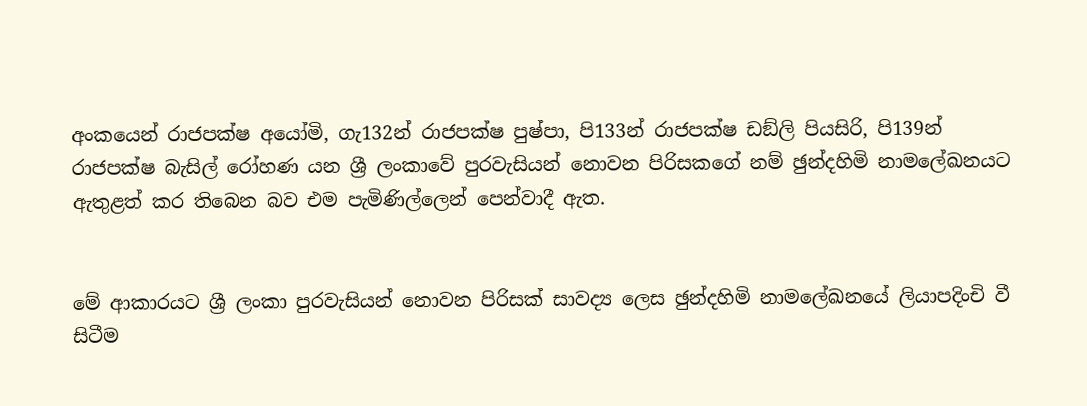අංකයෙන් රාජපක්ෂ අයෝමි, ගැ132න් රාජපක්ෂ පුෂ්පා, පි133න් රාජපක්ෂ ඩඞ්ලි පියසිරි, පි139න් රාජපක්ෂ බැසිල් රෝහණ යන ශ්‍රී ලංකාවේ පුරවැසියන් නොවන පිරිසකගේ නම් ඡුන්දහිමි නාමලේඛනයට ඇතුළත් කර තිබෙන බව එම පැමිණිල්ලෙන් පෙන්වාදී ඇත.


මේ ආකාරයට ශ්‍රී ලංකා පුරවැසියන් නොවන පිරිසක් සාවද්‍ය ලෙස ඡුන්දහිමි නාමලේඛනයේ ලියාපදිංචි වී සිටීම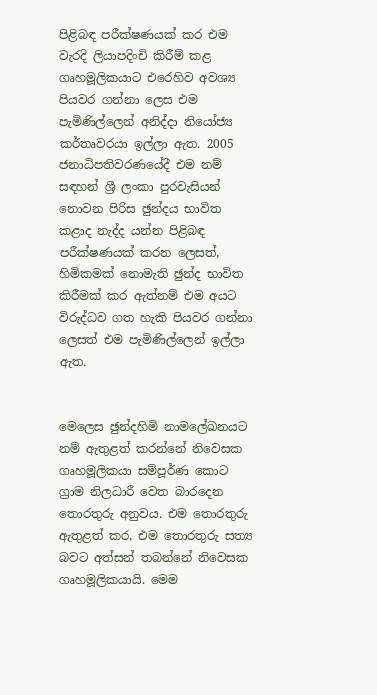පිළිබඳ පරීක්ෂණයක් කර එම වැරදි ලියාපදිංචි කිරීම් කළ ගෘහමූලිකයාට එරෙහිව අවශ්‍ය පියවර ගන්නා ලෙස එම පැමිණිල්ලෙන් අනිද්දා නියෝජ්‍ය කර්තෘවරයා ඉල්ලා ඇත. 2005 ජනාධිපතිවරණයේදී එම නම් සඳහන් ශ්‍රී ලංකා පුරවැසියන් නොවන පිරිස ඡුන්දය භාවිත කළාද නැද්ද යන්න පිළිබඳ පරීක්ෂණයක් කරන ලෙසත්, හිමිකමක් නොමැති ඡුන්ද භාවිත කිරීමක් කර ඇත්නම් එම අයට විරුද්ධව ගත හැකි පියවර ගන්නා ලෙසත් එම පැමිණිල්ලෙන් ඉල්ලා ඇත.


මෙලෙස ඡුන්දහිමි නාමලේඛනයට නම් ඇතුළත් කරන්නේ නිවෙසක ගෘහමූලිකයා සම්පූර්ණ කොට ග්‍රාම නිලධාරී වෙත බාරදෙන තොරතුරු අනුවය. එම තොරතුරු ඇතුළත් කර, එම තොරතුරු සත්‍ය බවට අත්සන් තබන්නේ නිවෙසක ගෘහමූලිකයායි. මෙම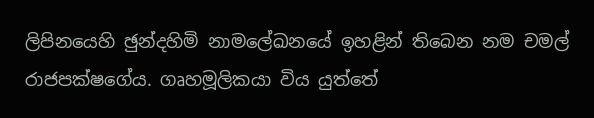ලිපිනයෙහි ඡුන්දහිමි නාමලේඛනයේ ඉහළින් තිබෙන නම චමල් රාජපක්ෂගේය. ගෘහමූලිකයා විය යුත්තේ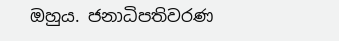ඔහුය. ජනාධිපතිවරණ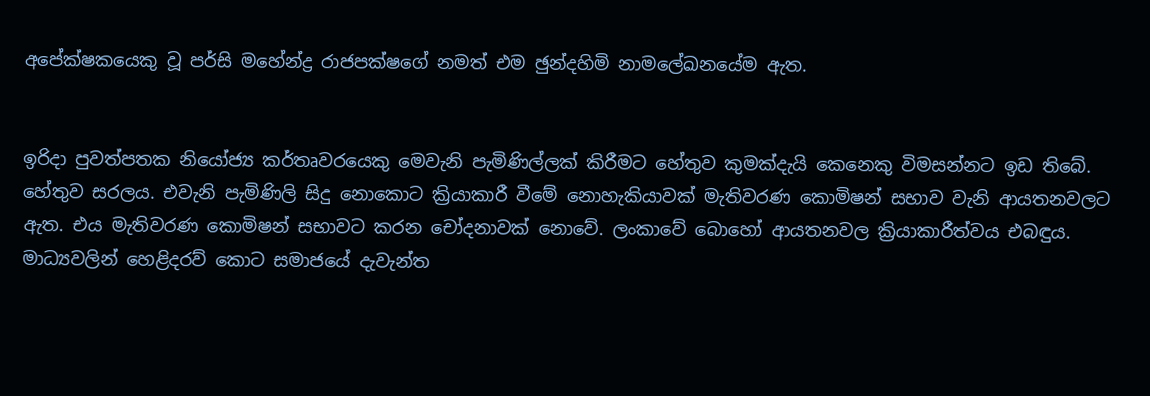අපේක්ෂකයෙකු වූ පර්සි මහේන්ද්‍ර රාජපක්ෂගේ නමත් එම ඡුන්දහිමි නාමලේඛනයේම ඇත.


ඉරිදා පුවත්පතක නියෝජ්‍ය කර්තෘවරයෙකු මෙවැනි පැමිණිල්ලක් කිරීමට හේතුව කුමක්දැයි කෙනෙකු විමසන්නට ඉඩ තිබේ. හේතුව සරලය. එවැනි පැමිණිලි සිදු නොකොට ක්‍රියාකාරී වීමේ නොහැකියාවක් මැතිවරණ කොමිෂන් සභාව වැනි ආයතනවලට ඇත. එය මැතිවරණ කොමිෂන් සභාවට කරන චෝදනාවක් නොවේ. ලංකාවේ බොහෝ ආයතනවල ක්‍රියාකාරීත්වය එබඳුය. මාධ්‍යවලින් හෙළිදරව් කොට සමාජයේ දැවැන්ත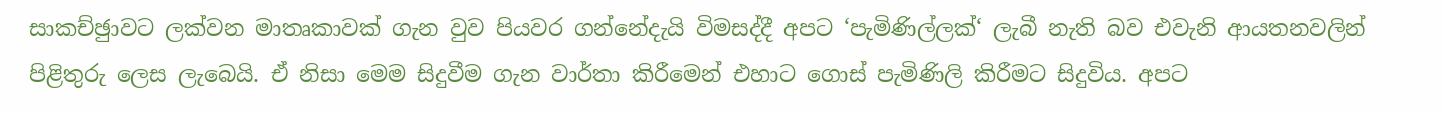සාකච්ඡුාවට ලක්වන මාතෘකාවක් ගැන වුව පියවර ගන්නේදැයි විමසද්දී අපට ‘පැමිණිල්ලක්‘ ලැබී නැති බව එවැනි ආයතනවලින් පිළිතුරු ලෙස ලැබෙයි. ඒ නිසා මෙම සිදුවීම ගැන වාර්තා කිරීමෙන් එහාට ගොස් පැමිණිලි කිරීමට සිදුවිය. අපට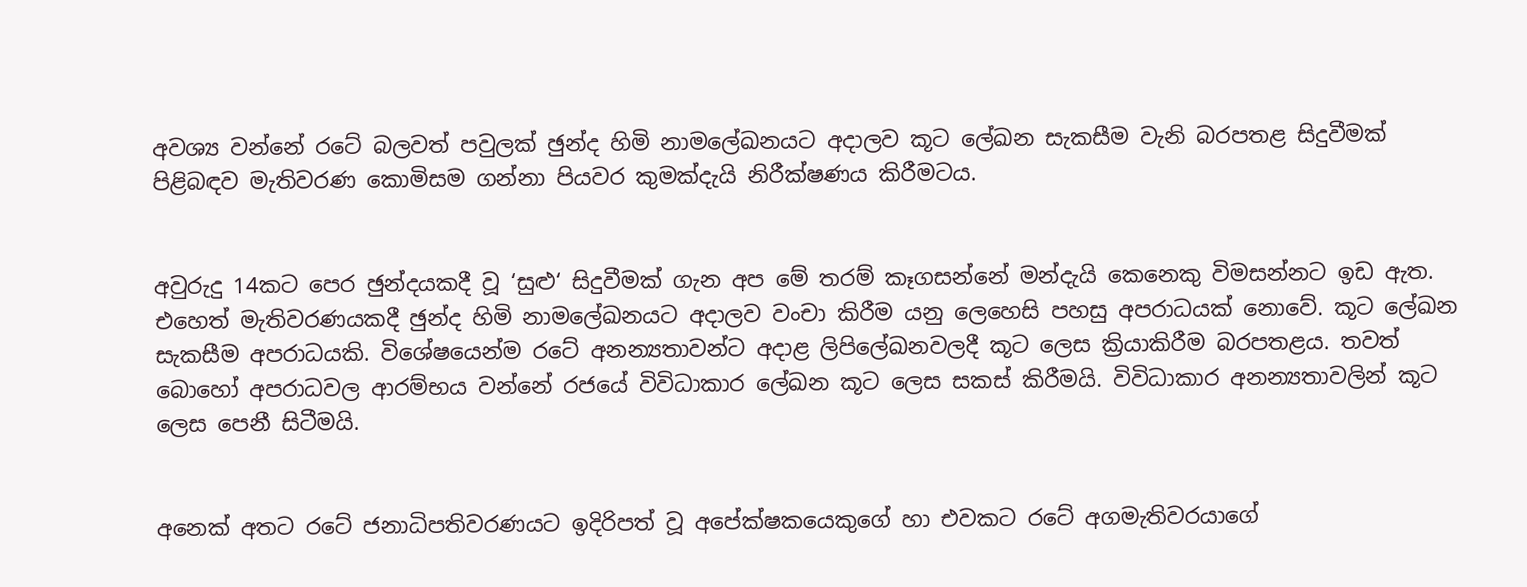අවශ්‍ය වන්නේ රටේ බලවත් පවුලක් ඡුන්ද හිමි නාමලේඛනයට අදාලව කූට ලේඛන සැකසීම වැනි බරපතළ සිදුවීමක් පිළිබඳව මැතිවරණ කොමිසම ගන්නා පියවර කුමක්දැයි නිරීක්ෂණය කිරීමටය.


අවුරුදු 14කට පෙර ඡුන්දයකදී වූ ‘සුළු‘ සිදුවීමක් ගැන අප මේ තරම් කෑගසන්නේ මන්දැයි කෙනෙකු විමසන්නට ඉඩ ඇත. එහෙත් මැතිවරණයකදී ඡුන්ද හිමි නාමලේඛනයට අදාලව වංචා කිරීම යනු ලෙහෙසි පහසු අපරාධයක් නොවේ. කූට ලේඛන සැකසීම අපරාධයකි. විශේෂයෙන්ම රටේ අනන්‍යතාවන්ට අදාළ ලිපිලේඛනවලදී කූට ලෙස ක්‍රියාකිරීම බරපතළය. තවත් බොහෝ අපරාධවල ආරම්භය වන්නේ රජයේ විවිධාකාර ලේඛන කූට ලෙස සකස් කිරීමයි. විවිධාකාර අනන්‍යතාවලින් කූට ලෙස පෙනී සිටීමයි.


අනෙක් අතට රටේ ජනාධිපතිවරණයට ඉදිරිපත් වූ අපේක්ෂකයෙකුගේ හා එවකට රටේ අගමැතිවරයාගේ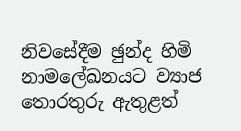නිවසේදීම ඡුන්ද හිමි නාමලේඛනයට ව්‍යාජ තොරතුරු ඇතුළත්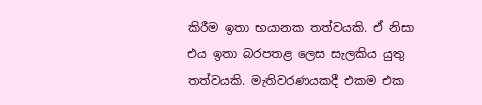කිරීම ඉතා භයානක තත්වයකි. ඒ නිසා එය ඉතා බරපතළ ලෙස සැලකිය යුතු තත්වයකි. මැතිවරණයකදී එකම එක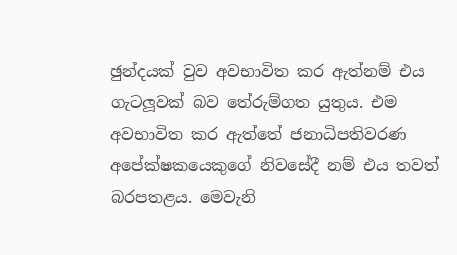ඡුන්දයක් වුව අවභාවිත කර ඇත්නම් එය ගැටලූවක් බව තේරුම්ගත යුතුය. එම අවභාවිත කර ඇත්තේ ජනාධිපතිවරණ අපේක්ෂකයෙකුගේ නිවසේදී නම් එය තවත් බරපතළය. මෙවැනි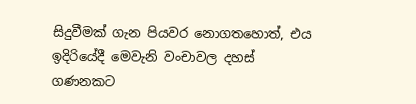සිදුවීමක් ගැන පියවර නොගතහොත්, එය ඉදිරියේදී මෙවැනි වංචාවල දහස් ගණනකට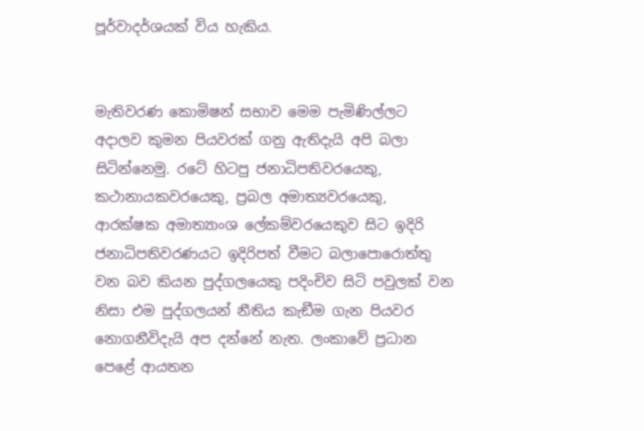පූර්වාදර්ශයක් විය හැකිය.


මැතිවරණ කොමිෂන් සභාව මෙම පැමිණිල්ලට අදාලව කුමන පියවරක් ගනු ඇතිදැයි අපි බලා සිටින්නෙමු. රටේ හිටපු ජනාධිපතිවරයෙකු, කථානායකවරයෙකු, ප්‍රබල අමාත්‍යවරයෙකු, ආරක්ෂක අමාත්‍යාංශ ලේකම්වරයෙකුව සිට ඉදිරි ජනාධිපතිවරණයට ඉදිරිපත් වීමට බලාපොරොත්තු වන බව කියන පුද්ගලයෙකු පදිංචිව සිටි පවුලක් වන නිසා එම පුද්ගලයන් නීතිය කැඞීම ගැන පියවර නොගනීවිදැයි අප දන්නේ නැත. ලංකාවේ ප්‍රධාන පෙළේ ආයතන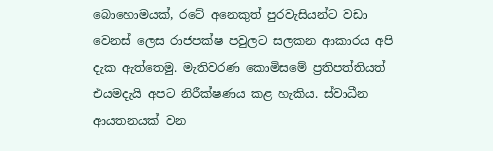බොහොමයක්, රටේ අනෙකුත් පුරවැසියන්ට වඩා වෙනස් ලෙස රාජපක්ෂ පවුලට සලකන ආකාරය අපි දැක ඇත්තෙමු. මැතිවරණ කොමිසමේ ප්‍රතිපත්තියත් එයමදැයි අපට නිරීක්ෂණය කළ හැකිය. ස්වාධීන ආයතනයක් වන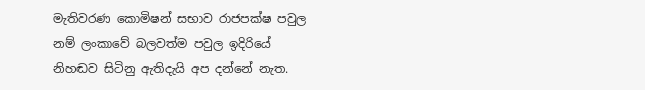මැතිවරණ කොමිෂන් සභාව රාජපක්ෂ පවුල නම් ලංකාවේ බලවත්ම පවුල ඉදිරියේ නිහඬව සිටිනු ඇතිදැයි අප දන්නේ නැත.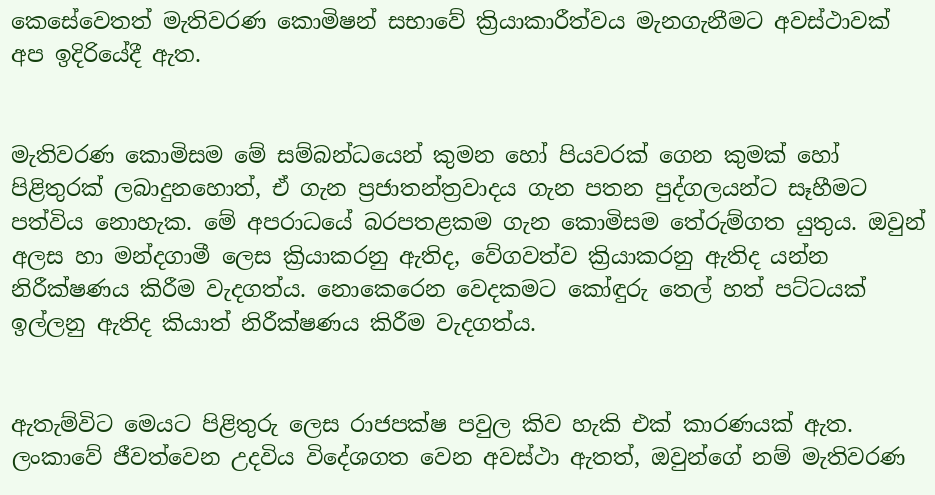කෙසේවෙතත් මැතිවරණ කොමිෂන් සභාවේ ක්‍රියාකාරීත්වය මැනගැනීමට අවස්ථාවක් අප ඉදිරියේදී ඇත.


මැතිවරණ කොමිසම මේ සම්බන්ධයෙන් කුමන හෝ පියවරක් ගෙන කුමක් හෝ පිළිතුරක් ලබාදුනහොත්, ඒ ගැන ප්‍රජාතන්ත්‍රවාදය ගැන පතන පුද්ගලයන්ට සෑහීමට පත්විය නොහැක. මේ අපරාධයේ බරපතළකම ගැන කොමිසම තේරුම්ගත යුතුය. ඔවුන් අලස හා මන්දගාමී ලෙස ක්‍රියාකරනු ඇතිද, වේගවත්ව ක්‍රියාකරනු ඇතිද යන්න නිරීක්ෂණය කිරීම වැදගත්ය. නොකෙරෙන වෙදකමට කෝඳුරු තෙල් හත් පට්ටයක් ඉල්ලනු ඇතිද කියාත් නිරීක්ෂණය කිරීම වැදගත්ය.


ඇතැම්විට මෙයට පිළිතුරු ලෙස රාජපක්ෂ පවුල කිව හැකි එක් කාරණයක් ඇත. ලංකාවේ ජීවත්වෙන උදවිය විදේශගත වෙන අවස්ථා ඇතත්, ඔවුන්ගේ නම් මැතිවරණ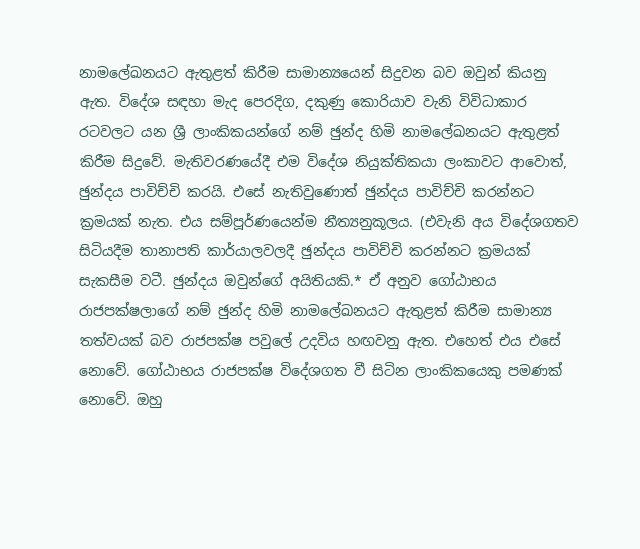නාමලේඛනයට ඇතුළත් කිරීම සාමාන්‍යයෙන් සිදුවන බව ඔවුන් කියනු ඇත. විදේශ සඳහා මැද පෙරදිග, දකුණු කොරියාව වැනි විවිධාකාර රටවලට යන ශ්‍රී ලාංකිකයන්ගේ නම් ඡුන්ද හිමි නාමලේඛනයට ඇතුළත් කිරීම සිදුවේ. මැතිවරණයේදී එම විදේශ නියුක්තිකයා ලංකාවට ආවොත්, ඡුන්දය පාවිච්චි කරයි. එසේ නැතිවුණොත් ඡුන්දය පාවිච්චි කරන්නට ක්‍රමයක් නැත. එය සම්පූර්ණයෙන්ම නීත්‍යනුකූලය. (එවැනි අය විදේශගතව සිටියදීම තානාපති කාර්යාලවලදී ඡුන්දය පාවිච්චි කරන්නට ක්‍රමයක් සැකසීම වටී. ඡුන්දය ඔවුන්ගේ අයිතියකි.* ඒ අනුව ගෝඨාභය රාජපක්ෂලාගේ නම් ඡුන්ද හිමි නාමලේඛනයට ඇතුළත් කිරීම සාමාන්‍ය තත්වයක් බව රාජපක්ෂ පවුලේ උදවිය හඟවනු ඇත. එහෙත් එය එසේ නොවේ. ගෝඨාභය රාජපක්ෂ විදේශගත වී සිටින ලාංකිකයෙකු පමණක් නොවේ. ඔහු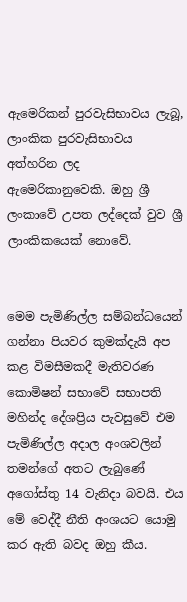ඇමෙරිකන් පුරවැසිභාවය ලැබූ, ලාංකික පුරවැසිභාවය අත්හරින ලද ඇමෙරිකානුවෙකි. ඔහු ශ්‍රී ලංකාවේ උපත ලද්දෙක් වුව ශ්‍රී ලාංකිකයෙක් නොවේ.


මෙම පැමිණිල්ල සම්බන්ධයෙන් ගන්නා පියවර කුමක්දැයි අප කළ විමසීමකදී මැතිවරණ කොමිෂන් සභාවේ සභාපති මහින්ද දේශප්‍රිය පැවසුවේ එම පැමිණිල්ල අදාල අංශවලින් තමන්ගේ අතට ලැබුණේ අගෝස්තු 14 වැනිදා බවයි. එය මේ වෙද්දී නීති අංශයට යොමු කර ඇති බවද ඔහු කීය.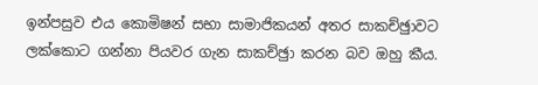ඉන්පසුව එය කොමිෂන් සභා සාමාජිකයන් අතර සාකච්ඡුාවට ලක්කොට ගන්නා පියවර ගැන සාකච්ඡුා කරන බව ඔහු කීය.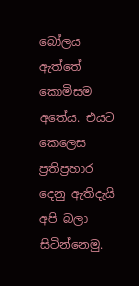බෝලය ඇත්තේ කොමිසම අතේය. එයට කෙලෙස ප්‍රතිප්‍රහාර දෙනු ඇතිදැයි අපි බලා සිටින්නෙමු.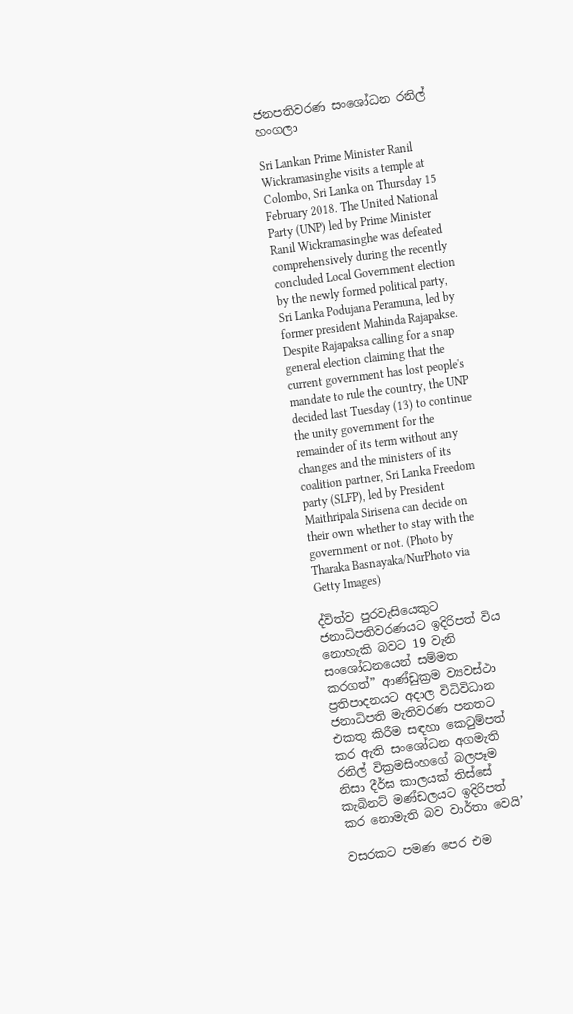ජනපතිවරණ සංශෝධන රනිල් හංගලා

Sri Lankan Prime Minister Ranil Wickramasinghe visits a temple at Colombo, Sri Lanka on Thursday 15 February 2018. The United National Party (UNP) led by Prime Minister Ranil Wickramasinghe was defeated comprehensively during the recently concluded Local Government election by the newly formed political party, Sri Lanka Podujana Peramuna, led by former president Mahinda Rajapakse. Despite Rajapaksa calling for a snap general election claiming that the current government has lost people's mandate to rule the country, the UNP decided last Tuesday (13) to continue the unity government for the remainder of its term without any changes and the ministers of its coalition partner, Sri Lanka Freedom party (SLFP), led by President Maithripala Sirisena can decide on their own whether to stay with the government or not. (Photo by Tharaka Basnayaka/NurPhoto via Getty Images)

ද්විත්ව පුරවැසියෙකුට ජනාධිපතිවරණයට ඉදිරිපත් විය නොහැකි බවට 19 වැනි සංශෝධනයෙන් සම්මත කරගත්” ආණ්ඩුක්‍රම ව්‍යවස්ථා ප්‍රතිපාදනයට අදාල විධිවිධාන ජනාධිපති මැතිවරණ පනතට එකතු කිරීම සඳහා කෙටුම්පත් කර ඇති සංශෝධන අගමැති රනිල් වික්‍රමසිංහගේ බලපෑම නිසා දීර්ඝ කාලයක් තිස්සේ කැබිනට් මණ්ඩලයට ඉදිරිපත් කර නොමැති බව වාර්තා වෙයි’

වසරකට පමණ පෙර එම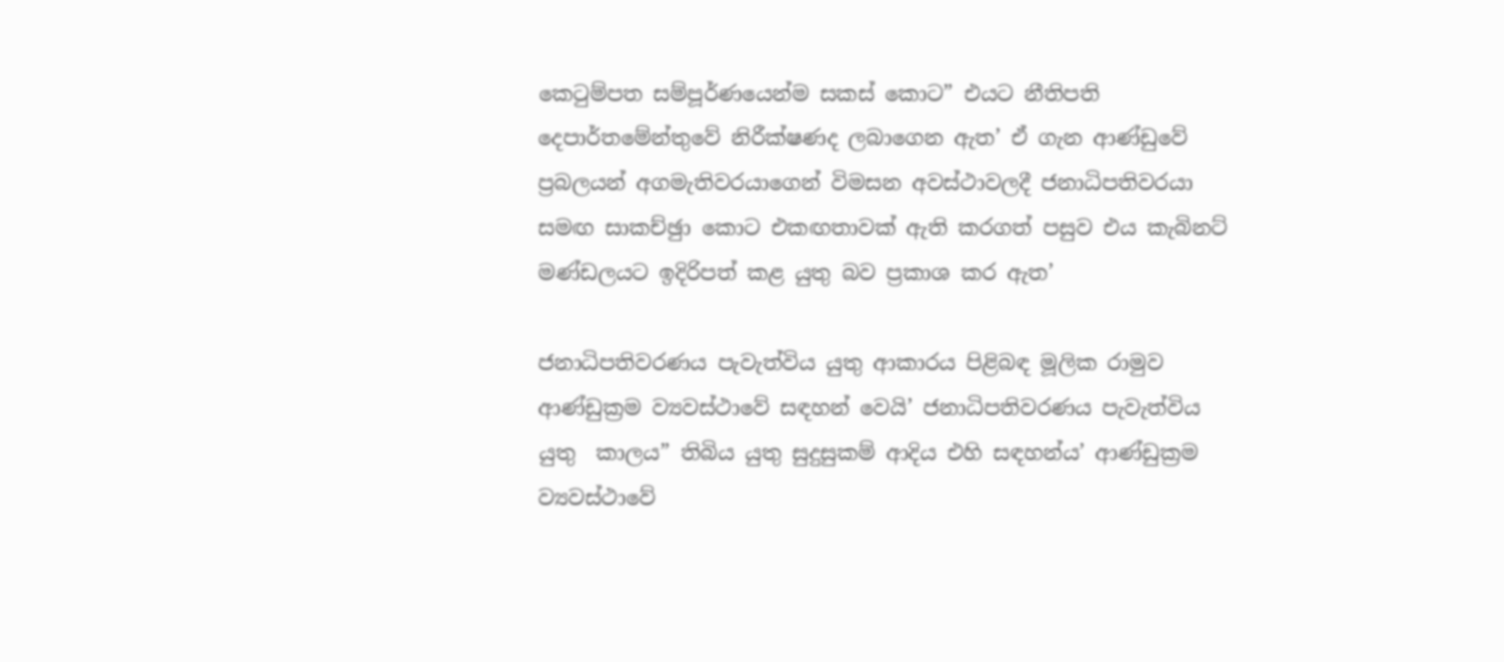කෙටුම්පත සම්පූර්ණයෙන්ම සකස් කොට” එයට නීතිපති දෙපාර්තමේන්තුවේ නිරීක්ෂණද ලබාගෙන ඇත’ ඒ ගැන ආණ්ඩුවේ ප්‍රබලයන් අගමැතිවරයාගෙන් විමසන අවස්ථාවලදී ජනාධිපතිවරයා සමඟ සාකච්ඡුා කොට එකඟතාවක් ඇති කරගත් පසුව එය කැබිනට් මණ්ඩලයට ඉදිරිපත් කළ යුතු බව ප්‍රකාශ කර ඇත’

ජනාධිපතිවරණය පැවැත්විය යුතු ආකාරය පිළිබඳ මූලික රාමුව ආණ්ඩුක්‍රම ව්‍යවස්ථාවේ සඳහන් වෙයි’ ජනාධිපතිවරණය පැවැත්විය යුතු  කාලය” තිබිය යුතු සුදුසුකම් ආදිය එහි සඳහන්ය’ ආණ්ඩුක්‍රම ව්‍යවස්ථාවේ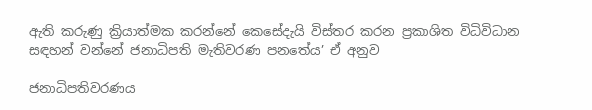ඇති කරුණු ක්‍රියාත්මක කරන්නේ කෙසේදැයි විස්තර කරන ප්‍රකාශිත විධිවිධාන සඳහන් වන්නේ ජනාධිපති මැතිවරණ පනතේය’ ඒ අනුව

ජනාධිපතිවරණය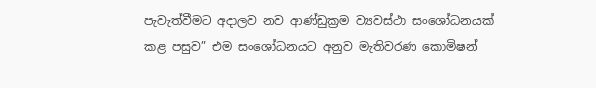පැවැත්වීමට අදාලව නව ආණ්ඩුක්‍රම ව්‍යවස්ථා සංශෝධනයක් කළ පසුව” එම සංශෝධනයට අනුව මැතිවරණ කොමිෂන්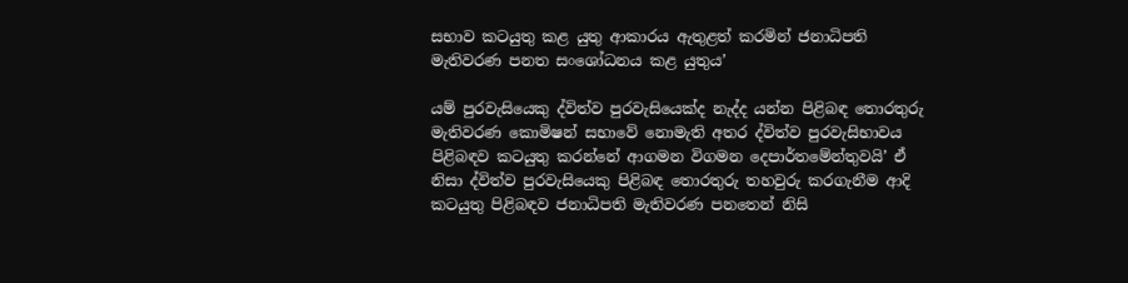සභාව කටයුතු කළ යුතු ආකාරය ඇතුළත් කරමින් ජනාධිපති මැතිවරණ පනත සංශෝධනය කළ යුතුය’

යම් පුරවැසියෙකු ද්විත්ව පුරවැසියෙක්ද නැද්ද යන්න පිළිබඳ තොරතුරු මැතිවරණ කොමිෂන් සභාවේ නොමැති අතර ද්විත්ව පුරවැසිභාවය පිළිබඳව කටයුතු කරන්නේ ආගමන විගමන දෙපාර්තමේන්තුවයි’ ඒ නිසා ද්විත්ව පුරවැසියෙකු පිළිබඳ තොරතුරු තහවුරු කරගැනීම ආදි කටයුතු පිළිබඳව ජනාධිපති මැතිවරණ පනතෙන් නිසි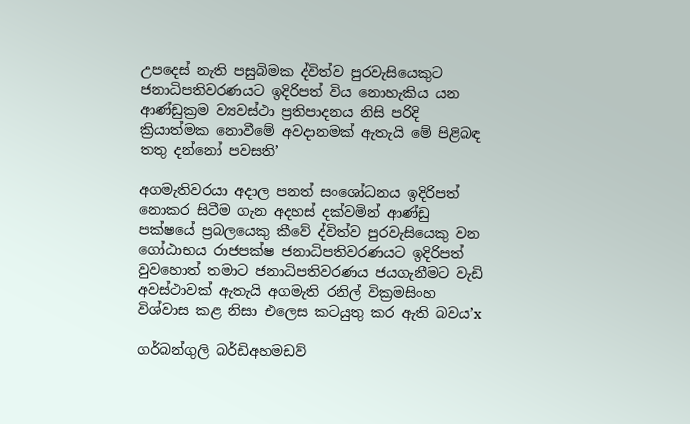උපදෙස් නැති පසුබිමක ද්විත්ව පුරවැසියෙකුට ජනාධිපතිවරණයට ඉදිරිපත් විය නොහැකිය යන ආණ්ඩුක්‍රම ව්‍යවස්ථා ප්‍රතිපාදනය නිසි පරිදි ක්‍රියාත්මක නොවීමේ අවදානමක් ඇතැයි මේ පිළිබඳ තතු දන්නෝ පවසති’

අගමැතිවරයා අදාල පනත් සංශෝධනය ඉදිරිපත් නොකර සිටීම ගැන අදහස් දක්වමින් ආණ්ඩු පක්ෂයේ ප්‍රබලයෙකු කීවේ ද්විත්ව පුරවැසියෙකු වන ගෝඨාභය රාජපක්ෂ ජනාධිපතිවරණයට ඉදිරිපත් වුවහොත් තමාට ජනාධිපතිවරණය ජයගැනීමට වැඩි අවස්ථාවක් ඇතැයි අගමැති රනිල් වික්‍රමසිංහ විශ්වාස කළ නිසා එලෙස කටයුතු කර ඇති බවය’x

ගර්බන්ගුලි බර්ඩිඅහමඩව්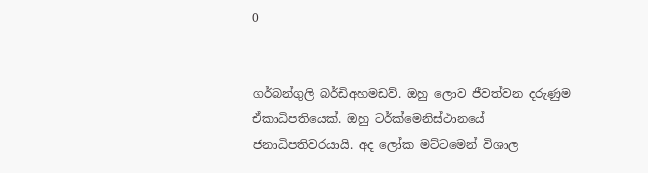0


ගර්බන්ගුලි බර්ඩිඅහමඩව්. ඔහු ලොව ජීවත්වන දරුණුම ඒකාධිපතියෙක්. ඔහු ටර්ක්මෙනිස්ථානයේ ජනාධිපතිවරයායි. අද ලෝක මට්ටමෙන් විශාල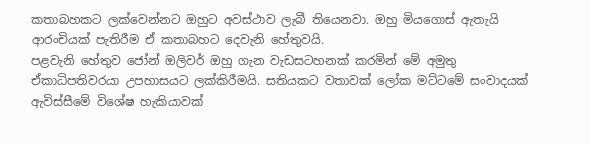කතාබහකට ලක්වෙන්නට ඔහුට අවස්ථාව ලැබී තියෙනවා. ඔහු මියගොස් ඇතැයි ආරංචියක් පැතිරීම ඒ කතාබහට දෙවැනි හේතුවයි.
පළවැනි හේතුව ජෝන් ඔලිවර් ඔහු ගැන වැඩසටහනක් කරමින් මේ අමුතු ඒකාධිපතිවරයා උපහාසයට ලක්කිරීමයි. සතියකට වතාවක් ලෝක මට්ටමේ සංවාදයක් ඇවිස්සීමේ විශේෂ හැකියාවක්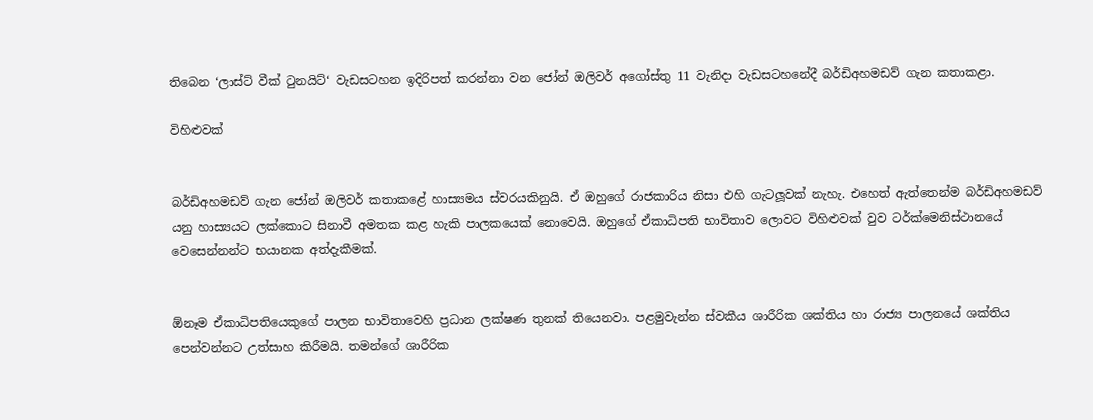තිබෙන ‘ලාස්ට් වීක් ටුනයිට්‘ වැඩසටහන ඉදිරිපත් කරන්නා වන ජෝන් ඔලිවර් අගෝස්තු 11 වැනිදා වැඩසටහනේදී බර්ඩිඅහමඩව් ගැන කතාකළා.

විහිළුවක්


බර්ඩිඅහමඩව් ගැන ජෝන් ඔලිවර් කතාකළේ හාස්‍යමය ස්වරයකිනුයි. ඒ ඔහුගේ රාජකාරිය නිසා එහි ගැටලූවක් නැහැ. එහෙත් ඇත්තෙන්ම බර්ඩිඅහමඩව් යනු හාස්‍යයට ලක්කොට සිනාවී අමතක කළ හැකි පාලකයෙක් නොවෙයි. ඔහුගේ ඒකාධිපති භාවිතාව ලොවට විහිළුවක් වුව ටර්ක්මෙනිස්ථානයේ වෙසෙන්නන්ට භයානක අත්දැකීමක්.


ඕනෑම ඒකාධිපතියෙකුගේ පාලන භාවිතාවෙහි ප්‍රධාන ලක්ෂණ තුනක් තියෙනවා. පළමුවැන්න ස්වකීය ශාරීරික ශක්තිය හා රාජ්‍ය පාලනයේ ශක්තිය පෙන්වන්නට උත්සාහ කිරීමයි. තමන්ගේ ශාරීරික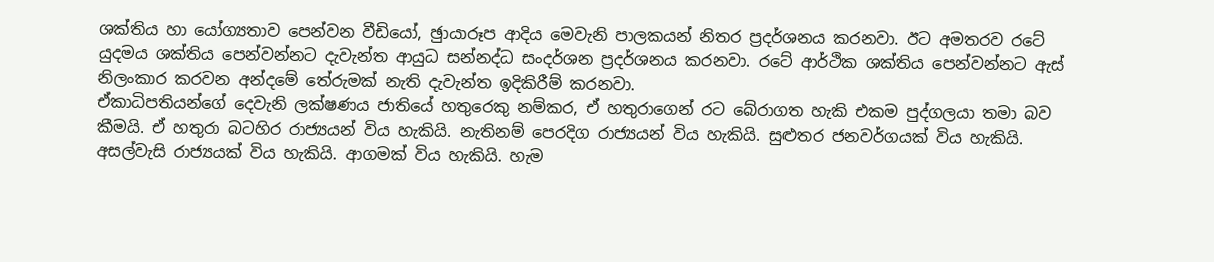ශක්තිය හා යෝග්‍යතාව පෙන්වන වීඩියෝ, ඡුායාරූප ආදිය මෙවැනි පාලකයන් නිතර ප්‍රදර්ශනය කරනවා. ඊට අමතරව රටේ යුදමය ශක්තිය පෙන්වන්නට දැවැන්ත ආයුධ සන්නද්ධ සංදර්ශන ප්‍රදර්ශනය කරනවා. රටේ ආර්ථික ශක්තිය පෙන්වන්නට ඇස් නිලංකාර කරවන අන්දමේ තේරුමක් නැති දැවැන්ත ඉදිකිරීම් කරනවා.
ඒකාධිපතියන්ගේ දෙවැනි ලක්ෂණය ජාතියේ හතුරෙකු නම්කර, ඒ හතුරාගෙන් රට බේරාගත හැකි එකම පුද්ගලයා තමා බව කීමයි. ඒ හතුරා බටහිර රාජ්‍යයන් විය හැකියි. නැතිනම් පෙරදිග රාජ්‍යයන් විය හැකියි. සුළුතර ජනවර්ගයක් විය හැකියි. අසල්වැසි රාජ්‍යයක් විය හැකියි. ආගමක් විය හැකියි. හැම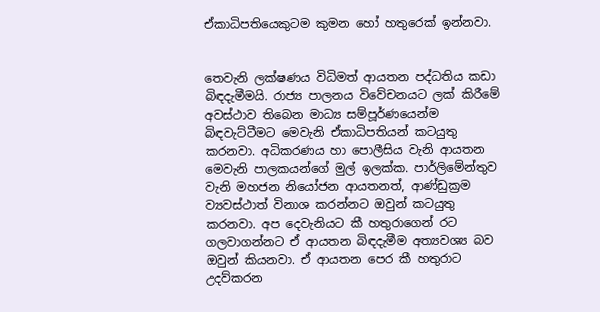ඒකාධිපතියෙකුටම කුමන හෝ හතුරෙක් ඉන්නවා.


තෙවැනි ලක්ෂණය විධිමත් ආයතන පද්ධතිය කඩා බිඳදැමීමයි. රාජ්‍ය පාලනය විවේචනයට ලක් කිරීමේ අවස්ථාව තිබෙන මාධ්‍ය සම්පූර්ණයෙන්ම බිඳවැට්ටීමට මෙවැනි ඒකාධිපතියන් කටයුතු කරනවා. අධිකරණය හා පොලීසිය වැනි ආයතන මෙවැනි පාලකයන්ගේ මුල් ඉලක්ක. පාර්ලිමේන්තුව වැනි මහජන නියෝජන ආයතනත්, ආණ්ඩුක්‍රම ව්‍යවස්ථාත් විනාශ කරන්නට ඔවුන් කටයුතු කරනවා. අප දෙවැනියට කී හතුරාගෙන් රට ගලවාගන්නට ඒ ආයතන බිඳදැමීම අත්‍යවශ්‍ය බව ඔවුන් කියනවා. ඒ ආයතන පෙර කී හතුරාට උදව්කරන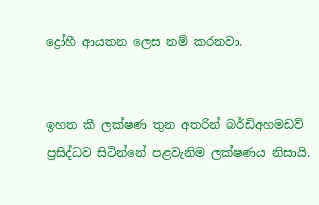ද්‍රෝහී ආයතන ලෙස නම් කරනවා.


ඉහත කී ලක්ෂණ තුන අතරින් බර්ඩිඅහමඩව් ප්‍රසිද්ධව සිටින්නේ පළවැනිම ලක්ෂණය නිසායි.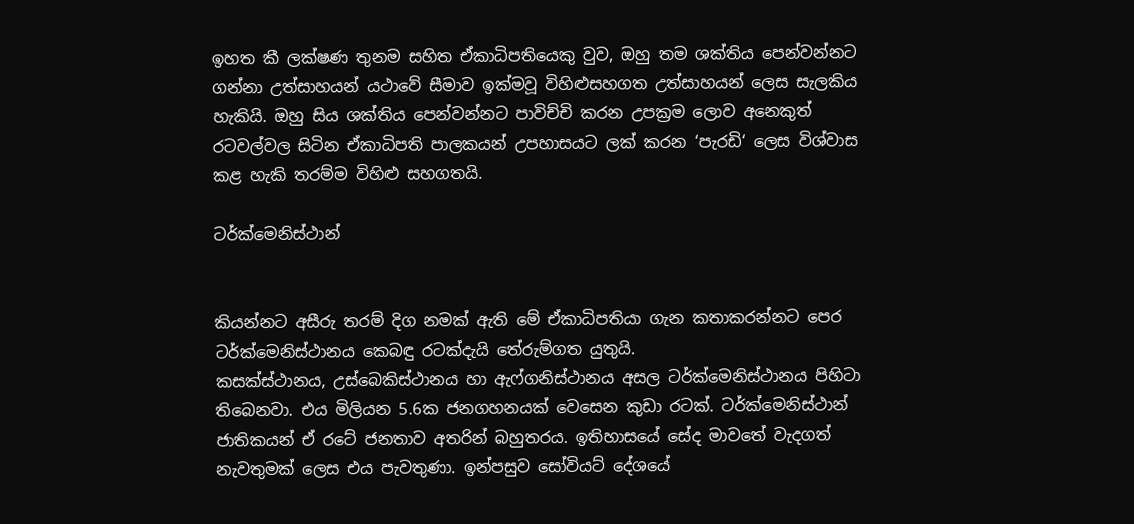ඉහත කී ලක්ෂණ තුනම සහිත ඒකාධිපතියෙකු වුව, ඔහු තම ශක්තිය පෙන්වන්නට ගන්නා උත්සාහයන් යථාවේ සීමාව ඉක්මවූ විහිළුසහගත උත්සාහයන් ලෙස සැලකිය හැකියි. ඔහු සිය ශක්තිය පෙන්වන්නට පාවිච්චි කරන උපක්‍රම ලොව අනෙකුත් රටවල්වල සිටින ඒකාධිපති පාලකයන් උපහාසයට ලක් කරන ‘පැරඩි‘ ලෙස විශ්වාස කළ හැකි තරම්ම විහිළු සහගතයි.

ටර්ක්මෙනිස්ථාන්


කියන්නට අසීරු තරම් දිග නමක් ඇති මේ ඒකාධිපතියා ගැන කතාකරන්නට පෙර ටර්ක්මෙනිස්ථානය කෙබඳු රටක්දැයි තේරුම්ගත යුතුයි.
කසක්ස්ථානය, උස්බෙකිස්ථානය හා ඇෆ්ගනිස්ථානය අසල ටර්ක්මෙනිස්ථානය පිහිටා තිබෙනවා. එය මිලියන 5.6ක ජනගහනයක් වෙසෙන කුඩා රටක්. ටර්ක්මෙනිස්ථාන් ජාතිකයන් ඒ රටේ ජනතාව අතරින් බහුතරය. ඉතිහාසයේ සේද මාවතේ වැදගත් නැවතුමක් ලෙස එය පැවතුණා. ඉන්පසුව සෝවියට් දේශයේ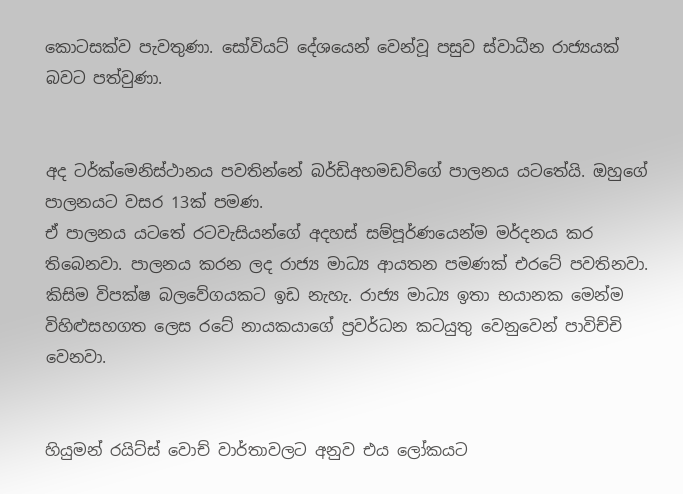කොටසක්ව පැවතුණා. සෝවියට් දේශයෙන් වෙන්වූ පසුව ස්වාධීන රාජ්‍යයක් බවට පත්වුණා.


අද ටර්ක්මෙනිස්ථානය පවතින්නේ බර්ඩිඅහමඩව්ගේ පාලනය යටතේයි. ඔහුගේ පාලනයට වසර 13ක් පමණ.
ඒ පාලනය යටතේ රටවැසියන්ගේ අදහස් සම්පූර්ණයෙන්ම මර්දනය කර තිබෙනවා. පාලනය කරන ලද රාජ්‍ය මාධ්‍ය ආයතන පමණක් එරටේ පවතිනවා. කිසිම විපක්ෂ බලවේගයකට ඉඩ නැහැ. රාජ්‍ය මාධ්‍ය ඉතා භයානක මෙන්ම විහිළුසහගත ලෙස රටේ නායකයාගේ ප්‍රවර්ධන කටයුතු වෙනුවෙන් පාවිච්චි වෙනවා.


හියුමන් රයිට්ස් වොච් වාර්තාවලට අනුව එය ලෝකයට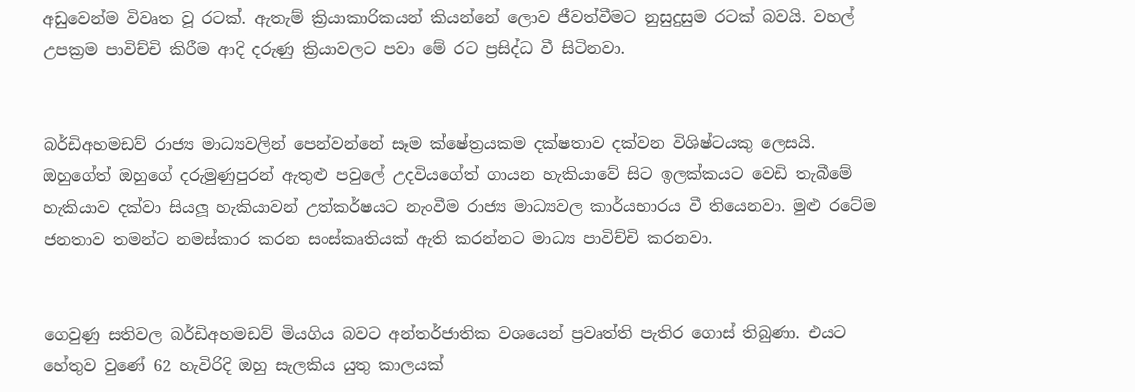අඩුවෙන්ම විවෘත වූ රටක්. ඇතැම් ක්‍රියාකාරිකයන් කියන්නේ ලොව ජීවත්වීමට නුසුදුසුම රටක් බවයි. වහල් උපක්‍රම පාවිච්චි කිරීම ආදි දරුණු ක්‍රියාවලට පවා මේ රට ප්‍රසිද්ධ වී සිටිනවා.


බර්ඩිඅහමඩව් රාජ්‍ය මාධ්‍යවලින් පෙන්වන්නේ සෑම ක්ෂේත්‍රයකම දක්ෂතාව දක්වන විශිෂ්ටයකු ලෙසයි. ඔහුගේත් ඔහුගේ දරුමුණුපුරන් ඇතුළු පවුලේ උදවියගේත් ගායන හැකියාවේ සිට ඉලක්කයට වෙඩි තැබීමේ හැකියාව දක්වා සියලූ හැකියාවන් උත්කර්ෂයට නැංවීම රාජ්‍ය මාධ්‍යවල කාර්යභාරය වී තියෙනවා. මුළු රටේම ජනතාව තමන්ට නමස්කාර කරන සංස්කෘතියක් ඇති කරන්නට මාධ්‍ය පාවිච්චි කරනවා.


ගෙවුණු සතිවල බර්ඩිඅහමඩව් මියගිය බවට අන්තර්ජාතික වශයෙන් ප්‍රවෘත්ති පැතිර ගොස් තිබුණා. එයට හේතුව වුණේ 62 හැවිරිදි ඔහු සැලකිය යුතු කාලයක්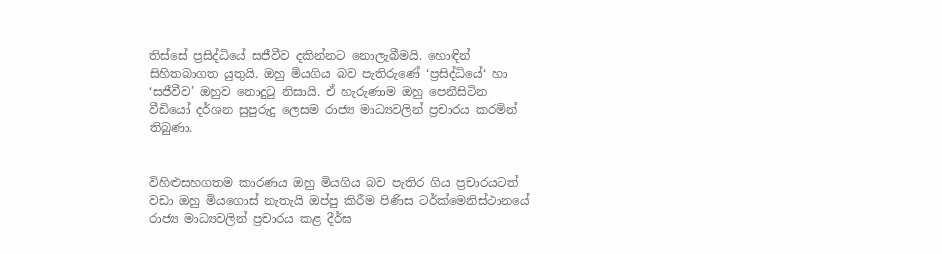තිස්සේ ප්‍රසිද්ධියේ සජීවීව දකින්නට නොලැබීමයි. හොඳින් සිහිතබාගත යුතුයි. ඔහු මියගිය බව පැතිරුණේ ‘ප්‍රසිද්ධියේ‘ හා ‘සජීවීව’ ඔහුව නොදුටු නිසායි. ඒ හැරුණාම ඔහු පෙනීසිටින වීඩියෝ දර්ශන සුපුරුදු ලෙසම රාජ්‍ය මාධ්‍යවලින් ප්‍රචාරය කරමින් තිබුණා.


විහිළුසහගතම කාරණය ඔහු මියගිය බව පැතිර ගිය ප්‍රචාරයටත් වඩා ඔහු මියගොස් නැතැයි ඔප්පු කිරීම පිණිස ටර්ක්මෙනිස්ථානයේ රාජ්‍ය මාධ්‍යවලින් ප්‍රචාරය කළ දීර්ඝ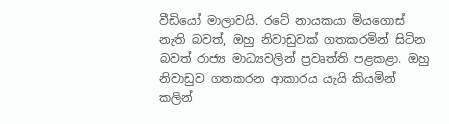වීඩියෝ මාලාවයි. රටේ නායකයා මියගොස් නැති බවත්, ඔහු නිවාඩුවක් ගතකරමින් සිටින බවත් රාජ්‍ය මාධ්‍යවලින් ප්‍රවෘත්ති පළකළා. ඔහු නිවාඩුව ගතකරන ආකාරය යැයි කියමින් කලින්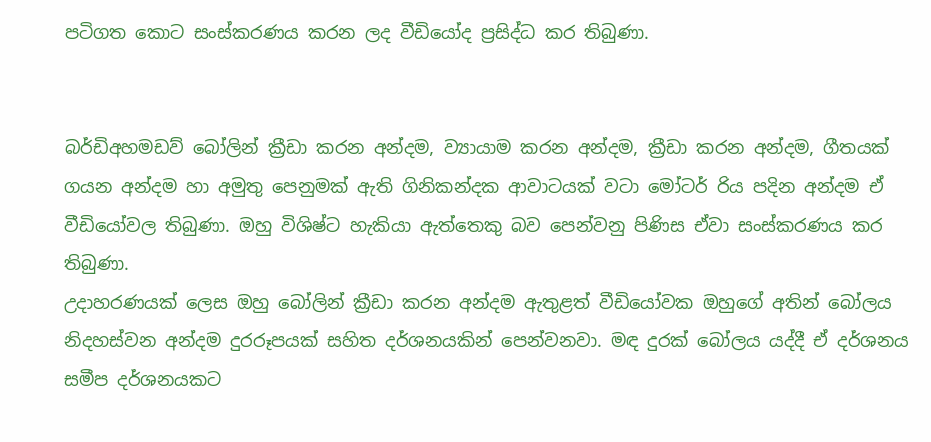පටිගත කොට සංස්කරණය කරන ලද වීඩියෝද ප්‍රසිද්ධ කර තිබුණා.


බර්ඩිඅහමඩව් බෝලින් ක්‍රීඩා කරන අන්දම, ව්‍යායාම කරන අන්දම, ක්‍රීඩා කරන අන්දම, ගීතයක් ගයන අන්දම හා අමුතු පෙනුමක් ඇති ගිනිකන්දක ආවාටයක් වටා මෝටර් රිය පදින අන්දම ඒ වීඩියෝවල තිබුණා. ඔහු විශිෂ්ට හැකියා ඇත්තෙකු බව පෙන්වනු පිණිස ඒවා සංස්කරණය කර තිබුණා.
උදාහරණයක් ලෙස ඔහු බෝලින් ක්‍රීඩා කරන අන්දම ඇතුළත් වීඩියෝවක ඔහුගේ අතින් බෝලය නිදහස්වන අන්දම දුරරූපයක් සහිත දර්ශනයකින් පෙන්වනවා. මඳ දුරක් බෝලය යද්දී ඒ දර්ශනය සමීප දර්ශනයකට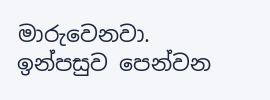මාරුවෙනවා. ඉන්පසුව පෙන්වන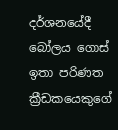දර්ශනයේදී බෝලය ගොස් ඉතා පරිණත ක්‍රීඩකයෙකුගේ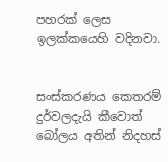පහරක් ලෙස ඉලක්කයෙහි වදිනවා.


සංස්කරණය කෙතරම් දුර්වලදැයි කීවොත් බෝලය අතින් නිදහස්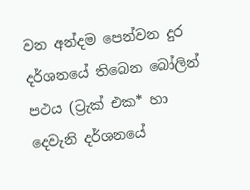වන අන්දම පෙන්වන දුර දර්ශනයේ තිබෙන බෝලින් පථය (ට්‍රැක් එක* හා දෙවැනි දර්ශනයේ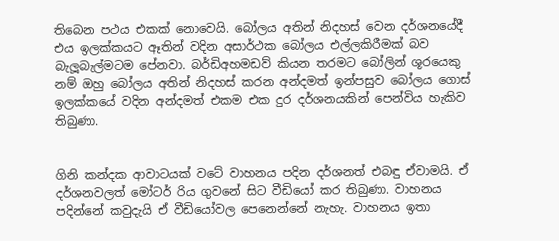තිබෙන පථය එකක් නොවෙයි. බෝලය අතින් නිදහස් වෙන දර්ශනයේදී එය ඉලක්කයට ඈතින් වදින අසාර්ථක බෝලය එල්ලකිරීමක් බව බැලූබැල්මටම පේනවා. බර්ඩිඅහමඩව් කියන තරමට බෝලින් ශූරයෙකු නම් ඔහු බෝලය අතින් නිදහස් කරන අන්දමත් ඉන්පසුව බෝලය ගොස් ඉලක්කයේ වදින අන්දමත් එකම එක දුර දර්ශනයකින් පෙන්විය හැකිව තිබුණා.


ගිනි කන්දක ආවාටයක් වටේ වාහනය පදින දර්ශනත් එබඳු ඒවාමයි. ඒ දර්ශනවලත් මෝටර් රිය ගුවනේ සිට වීඩියෝ කර තිබුණා. වාහනය පදින්නේ කවුදැයි ඒ වීඩියෝවල පෙනෙන්නේ නැහැ. වාහනය ඉතා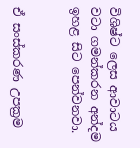විශිෂ්ට ලෙස ආවාටය වටා ගමන්කරන අන්දම ඉහළ සිට පෙන්වනවා.


ඒ සංස්කරණ උපක්‍රම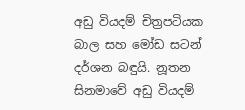අඩු වියදම් චිත්‍රපටියක බාල සහ මෝඩ සටන් දර්ශන බඳුයි. නූතන සිනමාවේ අඩු වියදම්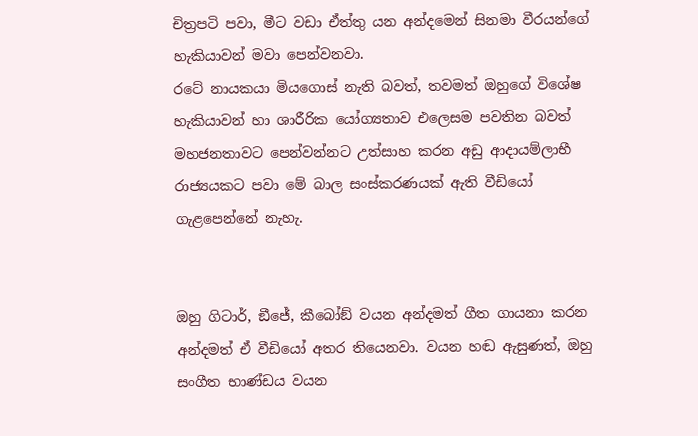චිත්‍රපටි පවා, මීට වඩා ඒත්තු යන අන්දමෙන් සිනමා වීරයන්ගේ හැකියාවන් මවා පෙන්වනවා.
රටේ නායකයා මියගොස් නැති බවත්, තවමත් ඔහුගේ විශේෂ හැකියාවන් හා ශාරීරික යෝග්‍යතාව එලෙසම පවතින බවත් මහජනතාවට පෙන්වන්නට උත්සාහ කරන අඩු ආදායම්ලාභී රාජ්‍යයකට පවා මේ බාල සංස්කරණයක් ඇති වීඩියෝ ගැළපෙන්නේ නැහැ.


ඔහු ගිටාර්, ඞීජේ, කීබෝඞ් වයන අන්දමත් ගීත ගායනා කරන අන්දමත් ඒ වීඩියෝ අතර තියෙනවා. වයන හඬ ඇසුණත්, ඔහු සංගීත භාණ්ඩය වයන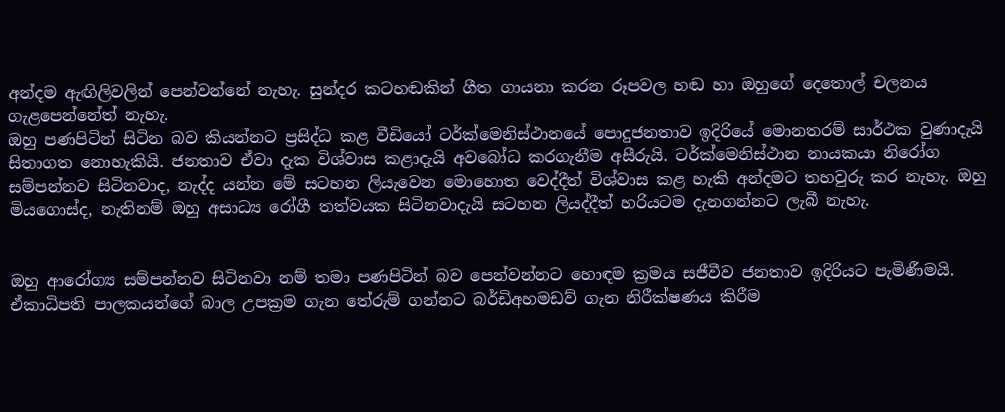අන්දම ඇඟිලිවලින් පෙන්වන්නේ නැහැ. සුන්දර කටහඬකින් ගීත ගායනා කරන රූපවල හඬ හා ඔහුගේ දෙතොල් චලනය ගැළපෙන්නේත් නැහැ.
ඔහු පණපිටින් සිටින බව කියන්නට ප්‍රසිද්ධ කළ වීඩියෝ ටර්ක්මෙනිස්ථානයේ පොදුජනතාව ඉදිරියේ මොනතරම් සාර්ථක වුණාදැයි සිතාගත නොහැකියි. ජනතාව ඒවා දැක විශ්වාස කළාදැයි අවබෝධ කරගැනීම අසීරුයි. ටර්ක්මෙනිස්ථාන නායකයා නිරෝග සම්පන්නව සිටිනවාද, නැද්ද යන්න මේ සටහන ලියැවෙන මොහොත වෙද්දීත් විශ්වාස කළ හැකි අන්දමට තහවුරු කර නැහැ. ඔහු මියගොස්ද, නැතිනම් ඔහු අසාධ්‍ය රෝගී තත්වයක සිටිනවාදැයි සටහන ලියද්දීත් හරියටම දැනගන්නට ලැබී නැහැ.


ඔහු ආරෝග්‍ය සම්පන්නව සිටිනවා නම් තමා පණපිටින් බව පෙන්වන්නට හොඳම ක්‍රමය සජීවීව ජනතාව ඉදිරියට පැමිණීමයි.
ඒකාධිපති පාලකයන්ගේ බාල උපක්‍රම ගැන තේරුම් ගන්නට බර්ඩිඅහමඩව් ගැන නිරීක්ෂණය කිරීම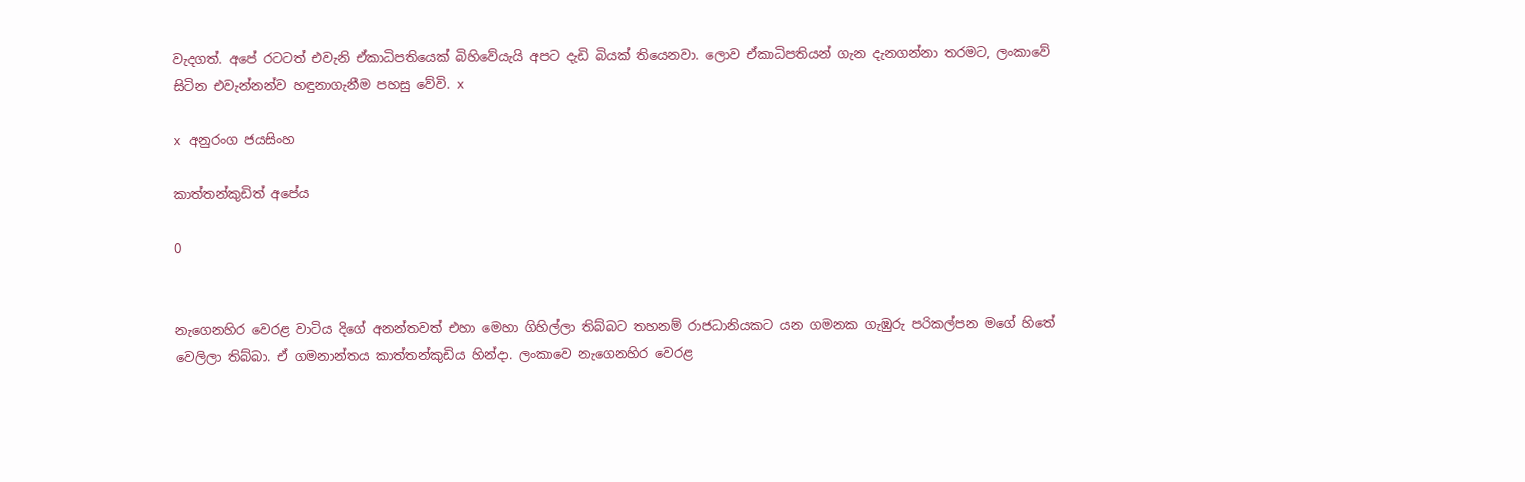වැදගත්. අපේ රටටත් එවැනි ඒකාධිපතියෙක් බිහිවේයැයි අපට දැඩි බියක් තියෙනවා. ලොව ඒකාධිපතියන් ගැන දැනගන්නා තරමට, ලංකාවේ සිටින එවැන්නන්ව හඳුනාගැනීම පහසු වේවි. x

x අනුරංග ජයසිංහ

කාත්තන්කුඩිත් අපේය

0


නැගෙනහිර වෙරළ වාටිය දිගේ අනන්තවත් එහා මෙහා ගිහිල්ලා තිබ්බට තහනම් රාජධානියකට යන ගමනක ගැඹුරු පරිකල්පන මගේ හිතේ වෙලිලා තිබ්බා. ඒ ගමනාන්තය කාත්තන්කුඩිය හින්දා. ලංකාවෙ නැගෙනහිර වෙරළ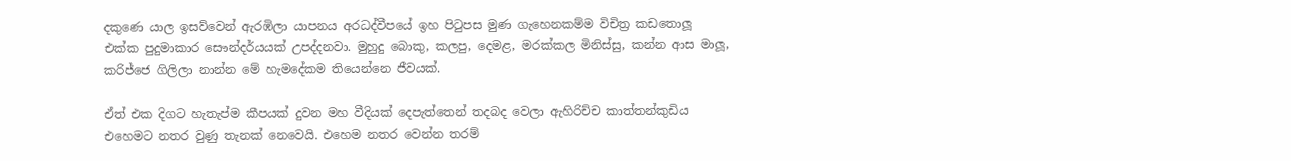දකුණෙ යාල ඉසව්වෙන් ඇරඹිලා යාපනය අරධද්වීපයේ ඉහ පිටුපස මුණ ගැහෙනකම්ම විචිත්‍ර කඩතොලූ එක්ක පුදුමාකාර සෞන්දර්යයක් උපද්දනවා. මුහුදු බොකු, කලපු, දෙමළ, මරක්කල මිනිස්සු, කන්න ආස මාලූ, කරිජ්ජෙ ගිලිලා නාන්න මේ හැමදේකම තියෙන්නෙ ජීවයක්.

ඒත් එක දිගට හැතැප්ම කීපයක් දුවන මහ වීදියක් දෙපැත්තෙන් තදබද වෙලා ඇහිරිච්ච කාත්තන්කුඩිය එහෙමට නතර වුණු තැනක් නෙවෙයි. එහෙම නතර වෙන්න තරම්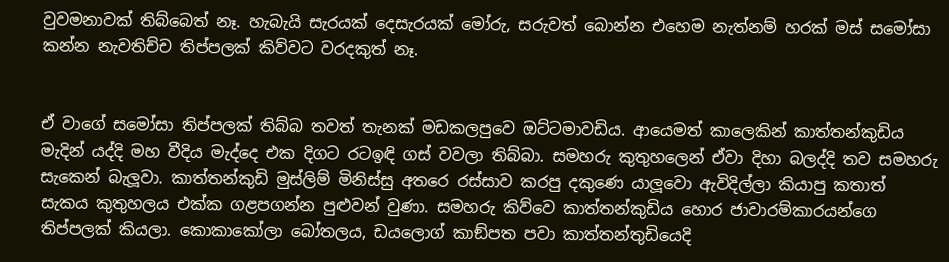වුවමනාවක් තිබ්බෙත් නෑ. හැබැයි සැරයක් දෙසැරයක් මෝරු, සරුවත් බොන්න එහෙම නැත්නම් හරක් මස් සමෝසා කන්න නැවතිච්ච තිප්පලක් කිව්වට වරදකුත් නෑ.


ඒ වාගේ සමෝසා තිප්පලක් තිබ්බ තවත් තැනක් මඩකලපුවෙ ඔට්ටමාවඩිය. ආයෙමත් කාලෙකින් කාත්තන්කුඩිය මැදින් යද්දි මහ වීදිය මැද්දෙ එක දිගට රටඉඳි ගස් වවලා තිබ්බා. සමහරු කුතුහලෙන් ඒවා දිහා බලද්දි තව සමහරු සැකෙන් බැලූවා. කාත්තන්කුඩි මුස්ලිම් මිනිස්සු අතරෙ රස්සාව කරපු දකුණෙ යාලූවො ඇවිදිල්ලා කියාපු කතාත් සැකය කුතුහලය එක්ක ගළපගන්න පුළුවන් වුණා. සමහරු කිව්වෙ කාත්තන්කුඩිය හොර ජාවාරම්කාරයන්ගෙ තිප්පලක් කියලා. කොකාකෝලා බෝතලය, ඩයලොග් කාඞ්පත පවා කාත්තන්තුඩියෙදි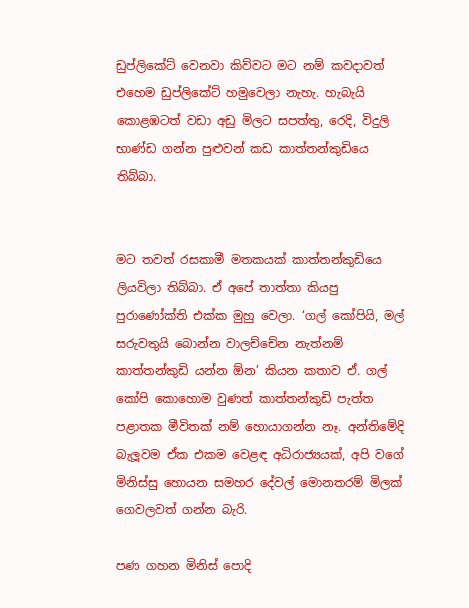ඩුප්ලිකේට් වෙනවා කිව්වට මට නම් කවදාවත් එහෙම ඩුප්ලිකේට් හමුවෙලා නැහැ. හැබැයි කොළඹටත් වඩා අඩු මිලට සපත්තු, රෙදි, විදුලි භාණ්ඩ ගන්න පුළුවන් කඩ කාත්තන්කුඩියෙ තිබ්බා.


මට තවත් රසකාමී මතකයක් කාත්තන්කුඩියෙ ලියවිලා තිබ්බා. ඒ අපේ තාත්තා කියපු පුරාණෝක්ති එක්ක මුහු වෙලා. ‘ගල් කෝපියි, මල් සරුවතුයි බොන්න වාලච්චේන නැත්නම් කාත්තන්කුඩි යන්න ඕන’ කියන කතාව ඒ. ගල් කෝපි කොහොම වුණත් කාත්තන්කුඩි පැත්ත පළාතක මීවිතක් නම් හොයාගන්න නෑ. අන්තිමේදි බැලූවම ඒක එකම වෙළඳ අධිරාජ්‍යයක්, අපි වගේ මිනිස්සු හොයන සමහර දේවල් මොනතරම් මිලක් ගෙවලවත් ගන්න බැරි.

පණ ගහන මිනිස් පොදි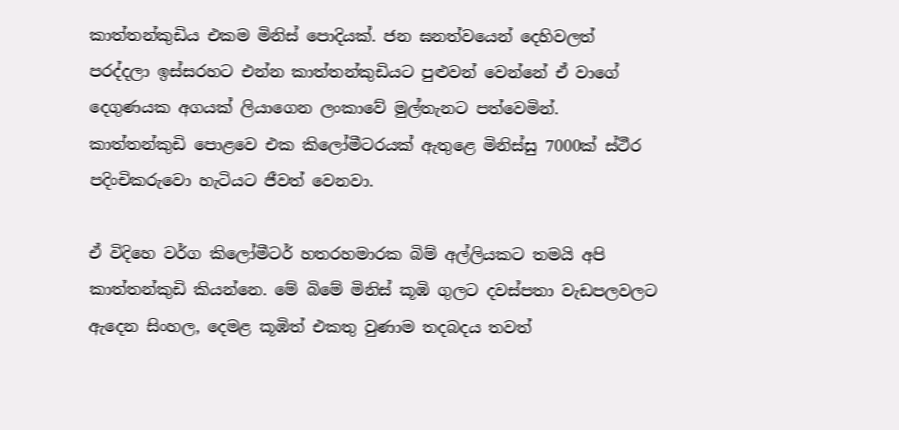කාත්තන්කුඩිය එකම මිනිස් පොදියක්. ජන ඝනත්වයෙන් දෙහිවලත් පරද්දලා ඉස්සරහට එන්න කාත්තන්කුඩියට පුළුවන් වෙන්නේ ඒ වාගේ දෙගුණයක අගයක් ලියාගෙන ලංකාවේ මුල්තැනට පත්වෙමින්. කාත්තන්කුඩි පොළවෙ එක කිලෝමීටරයක් ඇතුළෙ මිනිස්සු 7000ක් ස්ථීර පදිංචිකරුවො හැටියට ජීවත් වෙනවා.

ඒ විදිහෙ වර්ග කිලෝමීටර් හතරහමාරක බිම් අල්ලියකට තමයි අපි කාත්තන්කුඩි කියන්නෙ. මේ බිමේ මිනිස් කූඹි ගුලට දවස්පතා වැඩපලවලට ඇදෙන සිංහල, දෙමළ කූඹිත් එකතු වුණාම තදබදය තවත්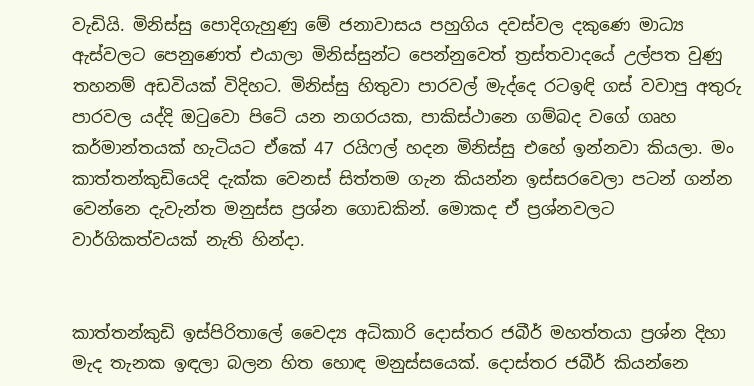වැඩියි. මිනිස්සු පොදිගැහුණු මේ ජනාවාසය පහුගිය දවස්වල දකුණෙ මාධ්‍ය ඇස්වලට පෙනුණෙත් එයාලා මිනිස්සුන්ට පෙන්නුවෙත් ත්‍රස්තවාදයේ උල්පත වුණු තහනම් අඩවියක් විදිහට. මිනිස්සු හිතුවා පාරවල් මැද්දෙ රටඉඳි ගස් වවාපු අතුරු පාරවල යද්දි ඔටුවො පිටේ යන නගරයක, පාකිස්ථානෙ ගම්බද වගේ ගෘහ කර්මාන්තයක් හැටියට ඒකේ 47 රයිෆල් හදන මිනිස්සු එහේ ඉන්නවා කියලා. මං කාත්තන්කුඩියෙදි දැක්ක වෙනස් සිත්තම ගැන කියන්න ඉස්සරවෙලා පටන් ගන්න වෙන්නෙ දැවැන්ත මනුස්ස ප්‍රශ්න ගොඩකින්. මොකද ඒ ප්‍රශ්නවලට වාර්ගිකත්වයක් නැති හින්දා.


කාත්තන්කුඩි ඉස්පිරිතාලේ වෛද්‍ය අධිකාරි දොස්තර ජබීර් මහත්තයා ප්‍රශ්න දිහා මැද තැනක ඉඳලා බලන හිත හොඳ මනුස්සයෙක්. දොස්තර ජබීර් කියන්නෙ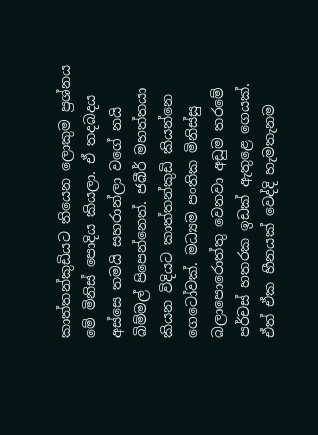කාත්තන්කුඩියට තියෙන ලොකුම ප්‍රශ්නය මේ මිනිස් පොදිය කියලා. ඒ තදබදය අස්සෙ තමයි සහරාන්ලා වගේ නයි බිම්මල් පිපෙන්නෙත්. ජබීර් මහත්තයා කියන විදියට කාත්තන්කුඩි කියන්නෙ ගෙටෝවක්. මධ්‍යම පංතික මිනිස්සු බලාපොරොත්තු වෙනවා අඩුම තරමේ පර්චස් හතරක ඉඩක් ඇතුළෙ ගෙයක්. ඒත් ඒක හීනයක් වෙද්දි හැමතැනම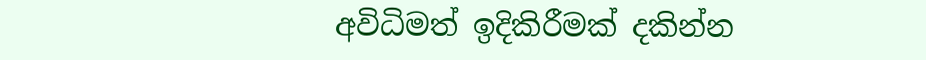අවිධිමත් ඉදිකිරීමක් දකින්න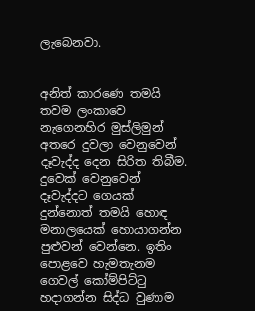ලැබෙනවා.


අනිත් කාරණෙ තමයි තවම ලංකාවෙ නැගෙනහිර මුස්ලිමුන් අතරෙ දුවලා වෙනුවෙන් දෑවැද්ද දෙන සිරිත තිබීම. දුවෙක් වෙනුවෙන් දෑවැද්දට ගෙයක් දුන්නොත් තමයි හොඳ මනාලයෙක් හොයාගන්න පුළුවන් වෙන්නෙ. ඉතිං පොළවෙ හැමතැනම ගෙවල් කෝම්පිට්ටු හදාගන්න සිද්ධ වුණාම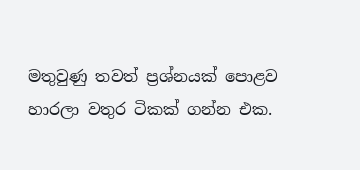මතුවුණු තවත් ප්‍රශ්නයක් පොළව හාරලා වතුර ටිකක් ගන්න එක.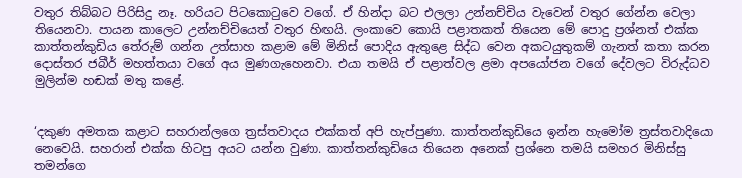වතුර තිබ්බට පිරිසිදු නෑ. හරියට පිටකොටුවෙ වගේ. ඒ හින්දා බට එලලා උන්නච්චිය වැවෙන් වතුර ගේන්න වෙලා තියෙනවා. පායන කාලෙට උන්නච්චියෙත් වතුර හිඟයි. ලංකාවෙ කොයි පළාතකත් තියෙන මේ පොදු ප්‍රශ්නත් එක්ක කාත්තන්කුඩිය තේරුම් ගන්න උත්සාහ කළාම මේ මිනිස් පොදිය ඇතුළෙ සිද්ධ වෙන අකටයුතුකම් ගැනත් කතා කරන දොස්තර ජබීර් මහත්තයා වගේ අය මුණගැහෙනවා. එයා තමයි ඒ පළාත්වල ළමා අපයෝජන වගේ දේවලට විරුද්ධව මුලින්ම හඬක් මතු කළේ.


‘දකුණ අමතක කළාට සහරාන්ලගෙ ත්‍රස්තවාදය එක්කත් අපි හැප්පුණා. කාත්තන්කුඩියෙ ඉන්න හැමෝම ත්‍රස්තවාදියො නෙවෙයි. සහරාන් එක්ක හිටපු අයට යන්න වුණා. කාත්තන්කුඩියෙ තියෙන අනෙක් ප්‍රශ්නෙ තමයි සමහර මිනිස්සු තමන්ගෙ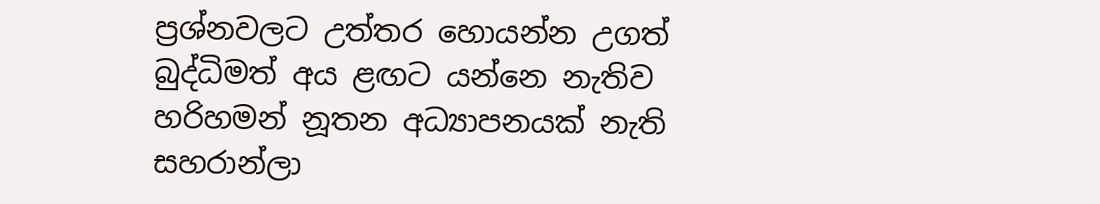ප්‍රශ්නවලට උත්තර හොයන්න උගත් බුද්ධිමත් අය ළඟට යන්නෙ නැතිව හරිහමන් නූතන අධ්‍යාපනයක් නැති සහරාන්ලා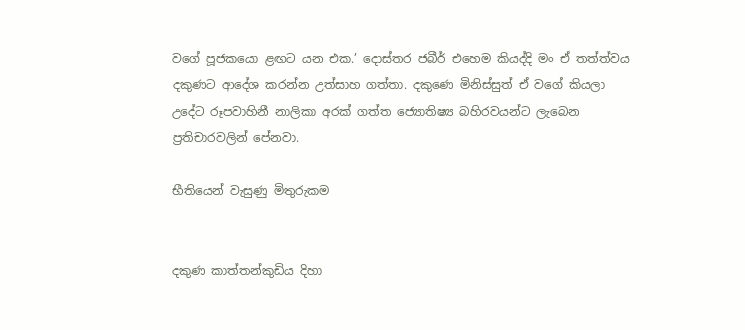වගේ පූජකයො ළඟට යන එක.’ දොස්තර ජබීර් එහෙම කියද්දි මං ඒ තත්ත්වය දකුණට ආදේශ කරන්න උත්සාහ ගත්තා. දකුණෙ මිනිස්සුත් ඒ වගේ කියලා උදේට රූපවාහිනී නාලිකා අරක් ගත්ත ජ්‍යොතිෂ්‍ය බහිරවයන්ට ලැබෙන ප්‍රතිචාරවලින් පේනවා.

භීතියෙන් වැසුණු මිතුරුකම


දකුණ කාත්තන්කුඩිය දිහා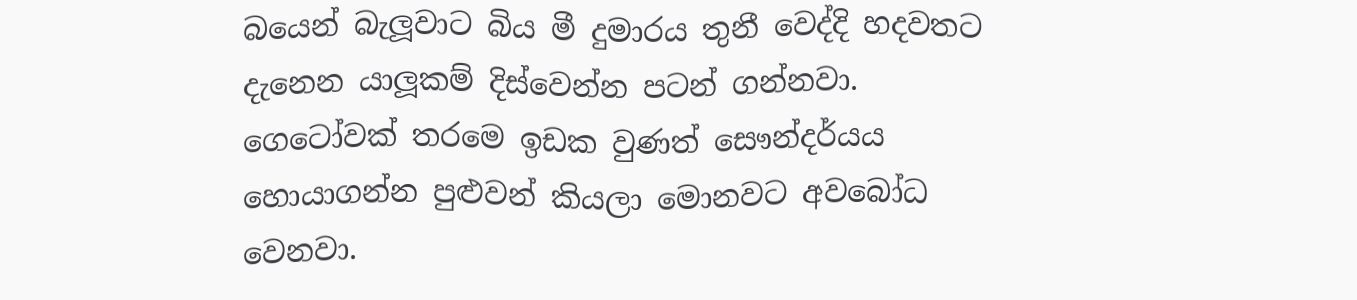බයෙන් බැලූවාට බිය මී දුමාරය තුනී වෙද්දි හදවතට දැනෙන යාලූකම් දිස්වෙන්න පටන් ගන්නවා. ගෙටෝවක් තරමෙ ඉඩක වුණත් සෞන්දර්යය හොයාගන්න පුළුවන් කියලා මොනවට අවබෝධ වෙනවා.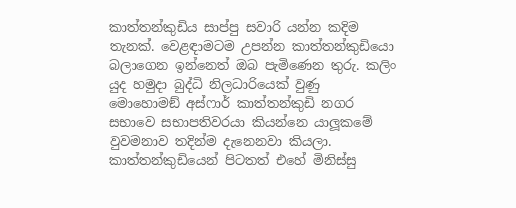කාත්තන්කුඩිය සාප්පු සවාරි යන්න කදිම තැනක්. වෙළඳාමටම උපන්න කාත්තන්කුඩියො බලාගෙන ඉන්නෙත් ඔබ පැමිණෙන තුරු. කලිං යුද හමුදා බුද්ධි නිලධාරියෙක් වුණු මොහොමඞ් අස්ෆාර් කාත්තන්කුඩි නගර සභාවෙ සභාපතිවරයා කියන්නෙ යාලූකමේ වුවමනාව තදින්ම දැනෙනවා කියලා. කාත්තන්කුඩියෙන් පිටතත් එහේ මිනිස්සු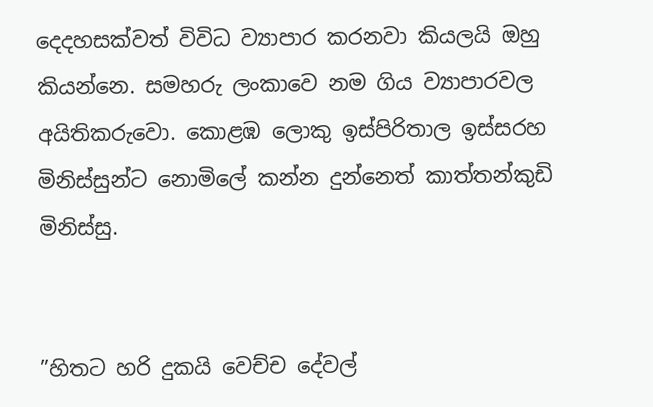දෙදහසක්වත් විවිධ ව්‍යාපාර කරනවා කියලයි ඔහු කියන්නෙ. සමහරු ලංකාවෙ නම ගිය ව්‍යාපාරවල අයිතිකරුවො. කොළඹ ලොකු ඉස්පිරිතාල ඉස්සරහ මිනිස්සුන්ට නොමිලේ කන්න දුන්නෙත් කාත්තන්කුඩි මිනිස්සු.


”හිතට හරි දුකයි වෙච්ච දේවල්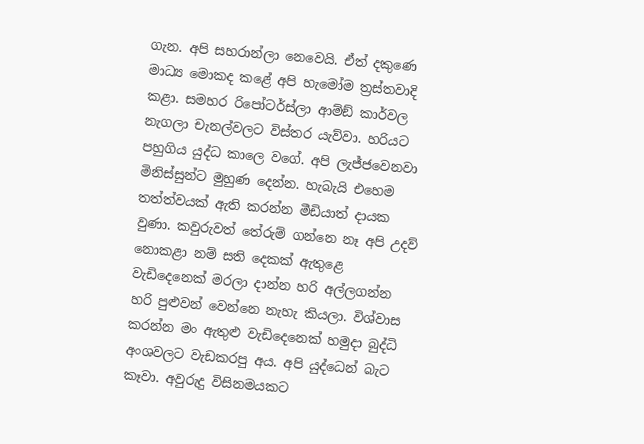ගැන. අපි සහරාන්ලා නෙවෙයි. ඒත් දකුණෙ මාධ්‍ය මොකද කළේ අපි හැමෝම ත්‍රස්තවාදි කළා. සමහර රිපෝටර්ස්ලා ආම්ඞ් කාර්වල නැගලා චැනල්වලට විස්තර යැව්වා. හරියට පහුගිය යුද්ධ කාලෙ වගේ. අපි ලැජ්ජවෙනවා මිනිස්සුන්ට මුහුණ දෙන්න. හැබැයි එහෙම තත්ත්වයක් ඇති කරන්න මීඩියාත් දායක වුණා. කවුරුවත් තේරුම් ගන්නෙ නෑ අපි උදව් නොකළා නම් සති දෙකක් ඇතුළෙ වැඩිදෙනෙක් මරලා දාන්න හරි අල්ලගන්න හරි පුළුවන් වෙන්නෙ නැහැ කියලා. විශ්වාස කරන්න මං ඇතුළු වැඩිදෙනෙක් හමුදා බුද්ධි අංශවලට වැඩකරපු අය. අපි යුද්ධෙන් බැට කෑවා. අවුරුදු විසිනමයකට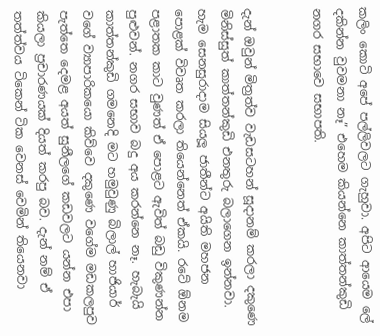කලිං කොටි අපේ පල්ලිවලට ගැහුවා. අපිට ආයෙම ලේ දකින්න වුවමනා නෑ” එහෙම කියන්නෙ කාත්තන්කුඩි නගර සභාවෙ සභාපති.


දැන් ඔවුන් මිත්‍රත්ව වැඩසටහන් සූදානම් කරලා දකුණෙ මිනිස්සුත් කාත්තන්කුඩි එනතුරු බලාගෙන ඉන්නවා. හැම සෙනසුරාදාම සියලූ ජාතීන්ට අයිති මහජන පොළක් විවෘත කරලා තියෙන්නෙත් ඒකයි. රටේ ඕනම පළාතක කාට වුණත් ඒ පොළට ඇවිත් බඩු විකුණන්න පුළුවන්. නගර සභාව බදු අය කරන්නෙ නෑ. හැබැයි කාත්තන්කුඩි ගමනෙදි මට හමුවුණු බිලාල් හාජියාර් වගේ ව්‍යාපාරිකයො කිව්වෙ දකුණෙ වගේම මඩකලපුව පැත්තෙ දෙමළ අයත් සුනීලගේ කඩවලට යන්න එපා කියලා ප්‍රචාරණයක් දියත් කරපු බව. දැන් නම් ඒ තත්ත්වය ටිකෙන් ටික වෙනස් වෙමින් තියෙනවා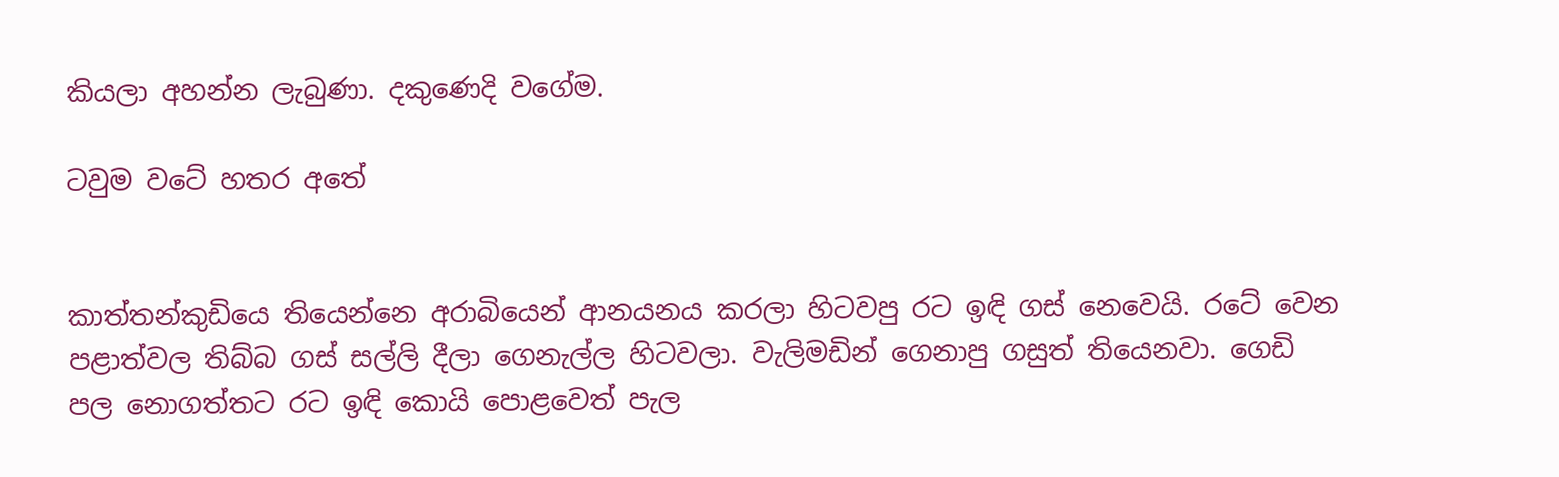කියලා අහන්න ලැබුණා. දකුණෙදි වගේම.

ටවුම වටේ හතර අතේ


කාත්තන්කුඩියෙ තියෙන්නෙ අරාබියෙන් ආනයනය කරලා හිටවපු රට ඉඳි ගස් නෙවෙයි. රටේ වෙන පළාත්වල තිබ්බ ගස් සල්ලි දීලා ගෙනැල්ල හිටවලා. වැලිමඩින් ගෙනාපු ගසුත් තියෙනවා. ගෙඩි පල නොගත්තට රට ඉඳි කොයි පොළවෙත් පැල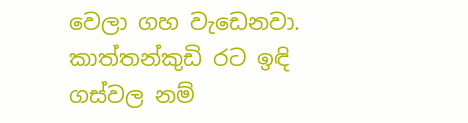වෙලා ගහ වැඩෙනවා. කාත්තන්කුඩි රට ඉඳි ගස්වල නම්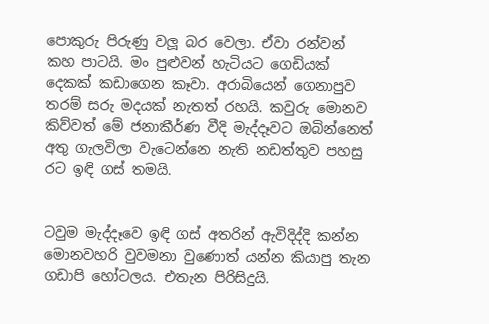පොකුරු පිරුණු වලූ බර වෙලා. ඒවා රන්වන් කහ පාටයි. මං පුළුවන් හැටියට ගෙඩියක් දෙකක් කඩාගෙන කෑවා. අරාබියෙන් ගෙනාපුව තරම් සරු මදයක් නැතත් රහයි. කවුරු මොනව කිව්වත් මේ ජනාකීර්ණ වීදි මැද්දෑවට ඔබින්නෙත් අතු ගැලවිලා වැටෙන්නෙ නැති නඩත්තුව පහසු රට ඉඳි ගස් තමයි.


ටවුම මැද්දෑවෙ ඉඳි ගස් අතරින් ඇවිදිද්දි කන්න මොනවහරි වුවමනා වුණොත් යන්න කියාපු තැන ගඩාපි හෝටලය. එතැන පිරිසිදුයි.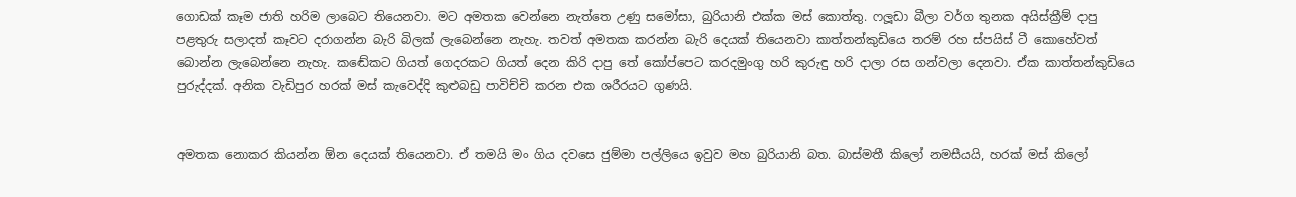ගොඩක් කෑම ජාති හරිම ලාබෙට තියෙනවා. මට අමතක වෙන්නෙ නැත්තෙ උණු සමෝසා, බුරියානි එක්ක මස් කොත්තු. ෆලූඩා බීලා වර්ග තුනක අයිස්ක්‍රීම් දාපු පළතුරු සලාදත් කෑවට දරාගන්න බැරි බිලක් ලැබෙන්නෙ නැහැ. තවත් අමතක කරන්න බැරි දෙයක් තියෙනවා කාත්තන්කුඩියෙ තරම් රහ ස්පයිස් ටී කොහේවත් බොන්න ලැබෙන්නෙ නැහැ. කඬේකට ගියත් ගෙදරකට ගියත් දෙන කිරි දාපු තේ කෝප්පෙට කරදමුංගු හරි කුරුඳු හරි දාලා රස ගන්වලා දෙනවා. ඒක කාත්තන්කුඩියෙ පුරුද්දක්. අනික වැඩිපුර හරක් මස් කැවෙද්දි කුළුබඩු පාවිච්චි කරන එක ශරීරයට ගුණයි.


අමතක නොකර කියන්න ඕන දෙයක් තියෙනවා. ඒ තමයි මං ගිය දවසෙ ජුම්මා පල්ලියෙ ඉවුව මහ බුරියානි බත. බාස්මතී කිලෝ නමසීයයි, හරක් මස් කිලෝ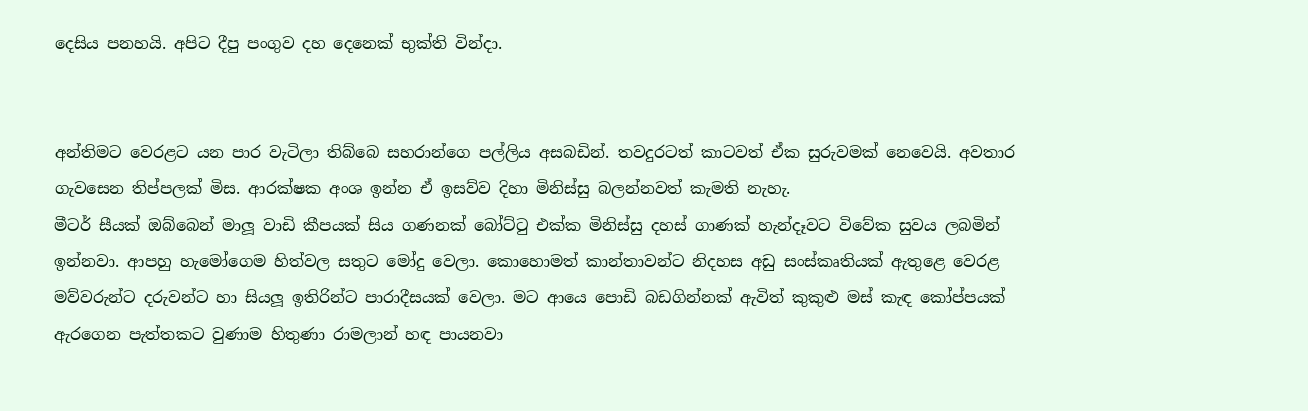දෙසිය පනහයි. අපිට දීපු පංගුව දහ දෙනෙක් භුක්ති වින්දා.


අන්තිමට වෙරළට යන පාර වැටිලා තිබ්බෙ සහරාන්ගෙ පල්ලිය අසබඩින්. තවදුරටත් කාටවත් ඒක සුරුවමක් නෙවෙයි. අවතාර ගැවසෙන තිප්පලක් මිස. ආරක්ෂක අංශ ඉන්න ඒ ඉසව්ව දිහා මිනිස්සු බලන්නවත් කැමති නැහැ.
මීටර් සීයක් ඔබ්බෙන් මාලූ වාඩි කීපයක් සිය ගණනක් බෝට්ටු එක්ක මිනිස්සු දහස් ගාණක් හැන්දෑවට විවේක සුවය ලබමින් ඉන්නවා. ආපහු හැමෝගෙම හිත්වල සතුට මෝදු වෙලා. කොහොමත් කාන්තාවන්ට නිදහස අඩු සංස්කෘතියක් ඇතුළෙ වෙරළ මව්වරුන්ට දරුවන්ට හා සියලූ ඉතිරින්ට පාරාදීසයක් වෙලා. මට ආයෙ පොඩි බඩගින්නක් ඇවිත් කුකුළු මස් කැඳ කෝප්පයක් ඇරගෙන පැත්තකට වුණාම හිතුණා රාමලාන් හඳ පායනවා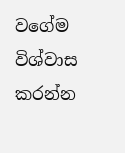වගේම විශ්වාස කරන්න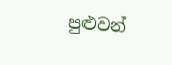පුළුවන්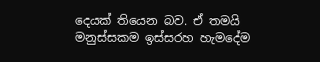දෙයක් තියෙන බව. ඒ තමයි මනුස්සකම ඉස්සරහ හැමදේම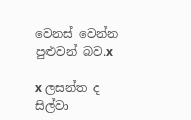වෙනස් වෙන්න පුළුවන් බව.x

x ලසන්ත ද සිල්වා